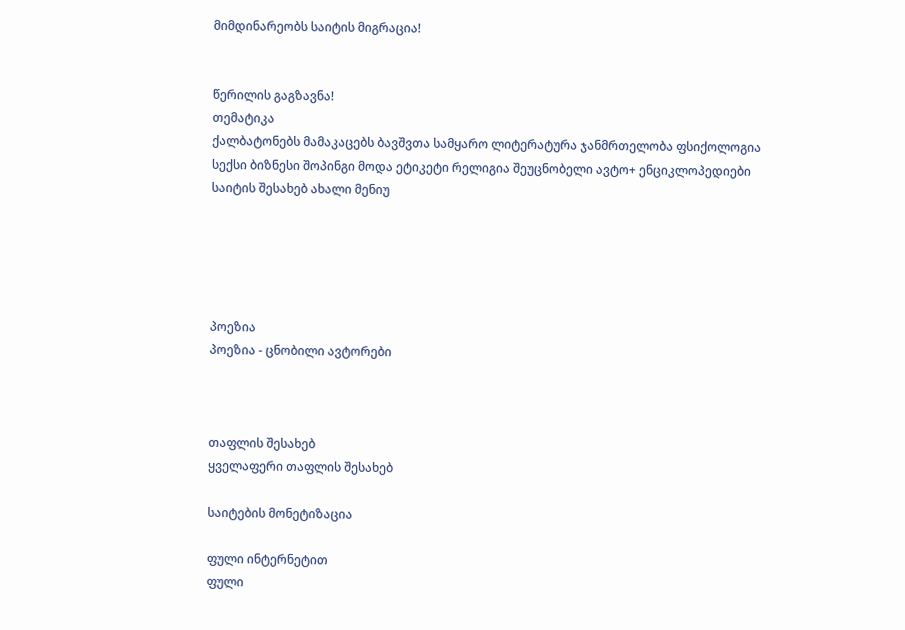მიმდინარეობს საიტის მიგრაცია!


წერილის გაგზავნა!
თემატიკა
ქალბატონებს მამაკაცებს ბავშვთა სამყარო ლიტერატურა ჯანმრთელობა ფსიქოლოგია სექსი ბიზნესი შოპინგი მოდა ეტიკეტი რელიგია შეუცნობელი ავტო+ ენციკლოპედიები საიტის შესახებ ახალი მენიუ





პოეზია
პოეზია - ცნობილი ავტორები



თაფლის შესახებ
ყველაფერი თაფლის შესახებ

საიტების მონეტიზაცია

ფული ინტერნეტით
ფული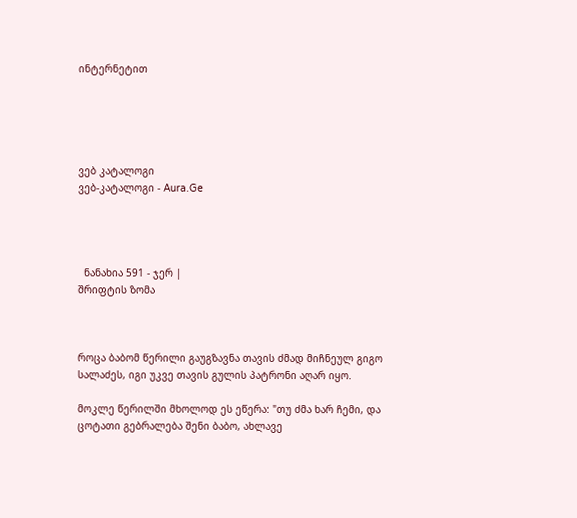ინტერნეტით





ვებ კატალოგი
ვებ-კატალოგი - Aura.Ge




  ნანახია 591 - ჯერ |
შრიფტის ზომა



როცა ბაბომ წერილი გაუგზავნა თავის ძმად მიჩნეულ გიგო სალაძეს, იგი უკვე თავის გულის პატრონი აღარ იყო.

მოკლე წერილში მხოლოდ ეს ეწერა: "თუ ძმა ხარ ჩემი, და ცოტათი გებრალება შენი ბაბო, ახლავე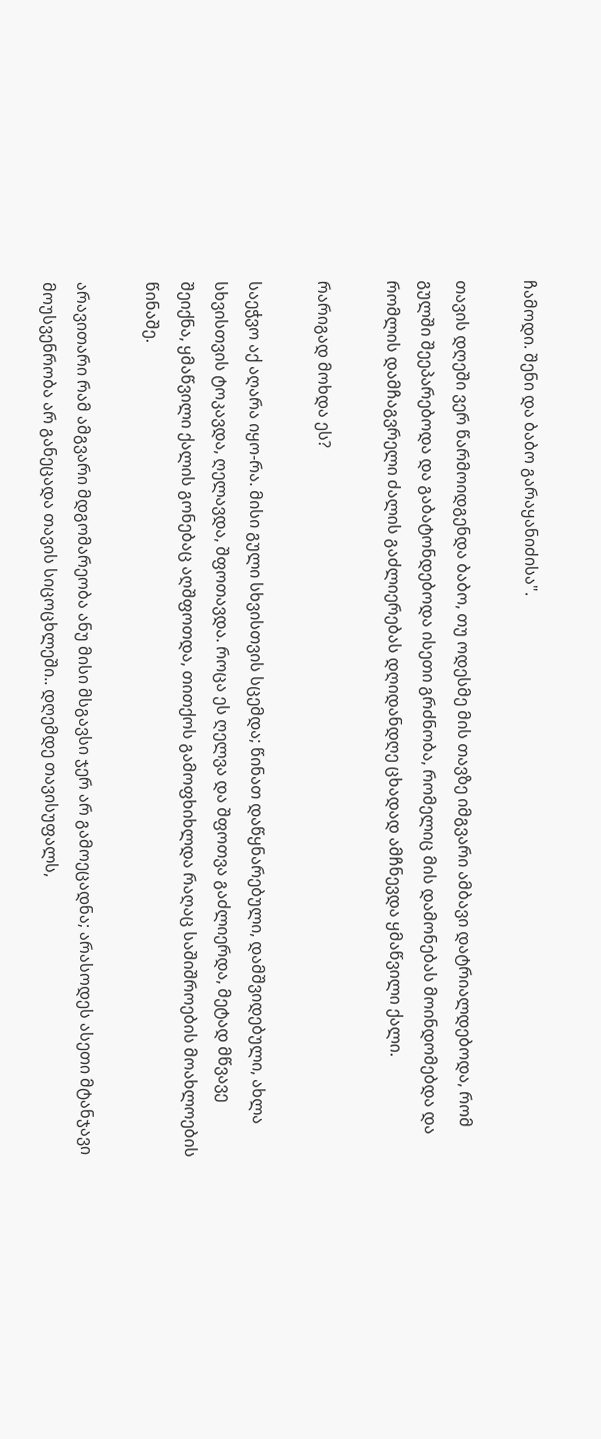ჩამოდი. შენი და ბაბო გარაყანიძისა".

თავის დღეში ვერ წარმოიდგენდა ბაბო, თუ ოდესმე მის თავზე იმგვარი ამბავი დატრიალდებოდა, რომ გულში შეეპარებოდა და გაბატონდებოდა ისეთი გრძნობა, რომელიც მის დამონებას მოინდომებდა და რომლის დამჩაგვრელი ძალის გაძლიერებას დღიდანდღე ცხადად ამჩნევდა ყმაწვილი ქალი.

რარიგად მოხდა ეს?

საეჭვო აქ აღარა იყო-რა. მისი გული სხვისთვის სცემდა; წინათ დაწყნარებული, დამშვიდებული, ახლა სხვისთვის ტოკავდა, ღელავდა, შფოთავდა. როცა ეს ღელვა და შფოთვა გაძლიერდა, მეტად მწვავე შეიქნა, ყმაწვილი ქალის გონებაც აღშფოთდა, თითქოს გამოფხიხლდა რაღაც საშიშროების მოახლოების წინაშე.

არავითარი რამ ამგვარი მდგომარეობა ანუ მისი მსგავსი ჯერ არ გამოეცადნა; არასოდეს ასეთი მტანჯავი მოუსვენრობა არ განეცადა თავის სიცოცხლეში.. დღემდე თავისუფალს,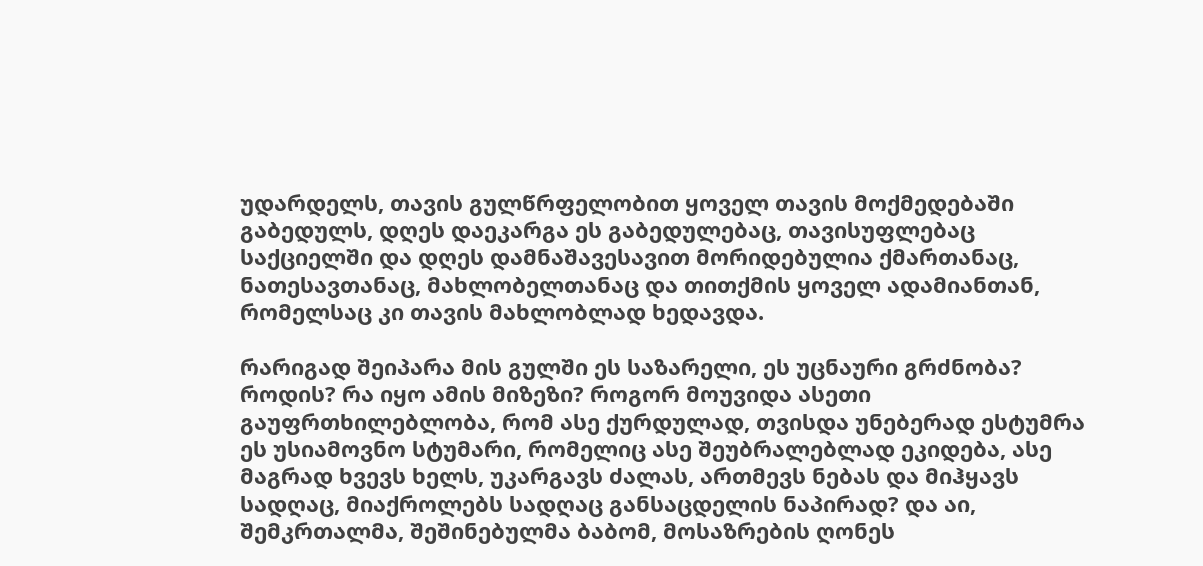უდარდელს, თავის გულწრფელობით ყოველ თავის მოქმედებაში გაბედულს, დღეს დაეკარგა ეს გაბედულებაც, თავისუფლებაც საქციელში და დღეს დამნაშავესავით მორიდებულია ქმართანაც, ნათესავთანაც, მახლობელთანაც და თითქმის ყოველ ადამიანთან, რომელსაც კი თავის მახლობლად ხედავდა.

რარიგად შეიპარა მის გულში ეს საზარელი, ეს უცნაური გრძნობა? როდის? რა იყო ამის მიზეზი? როგორ მოუვიდა ასეთი გაუფრთხილებლობა, რომ ასე ქურდულად, თვისდა უნებერად ესტუმრა ეს უსიამოვნო სტუმარი, რომელიც ასე შეუბრალებლად ეკიდება, ასე მაგრად ხვევს ხელს, უკარგავს ძალას, ართმევს ნებას და მიჰყავს სადღაც, მიაქროლებს სადღაც განსაცდელის ნაპირად? და აი, შემკრთალმა, შეშინებულმა ბაბომ, მოსაზრების ღონეს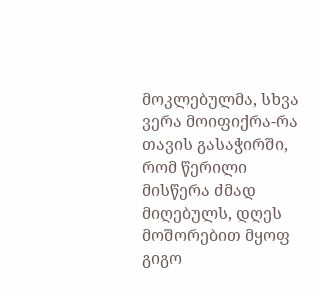მოკლებულმა, სხვა ვერა მოიფიქრა-რა თავის გასაჭირში, რომ წერილი მისწერა ძმად მიღებულს, დღეს მოშორებით მყოფ გიგო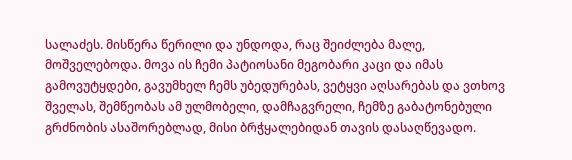სალაძეს. მისწერა წერილი და უნდოდა, რაც შეიძლება მალე, მოშველებოდა. მოვა ის ჩემი პატიოსანი მეგობარი კაცი და იმას გამოვუტყდები, გავუმხელ ჩემს უბედურებას, ვეტყვი აღსარებას და ვთხოვ შველას, შემწეობას ამ ულმობელი, დამჩაგვრელი, ჩემზე გაბატონებული გრძნობის ასაშორებლად, მისი ბრჭყალებიდან თავის დასაღწევადო.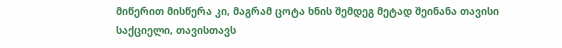მიწერით მისწერა კი, მაგრამ ცოტა ხნის შემდეგ მეტად შეინანა თავისი საქციელი, თავისთავს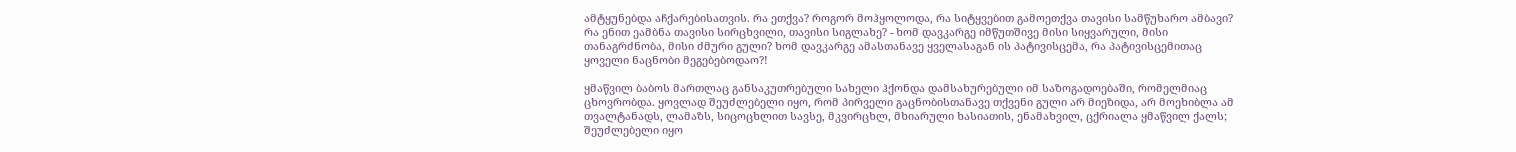ამტყუნებდა აჩქარებისათვის. რა ეთქვა? როგორ მოჰყოლოდა, რა სიტყვებით გამოეთქვა თავისი სამწუხარო ამბავი? რა ენით ეამბნა თავისი სირცხვილი, თავისი სიგლახე? - ხომ დავკარგე იმწუთშივე მისი სიყვარული, მისი თანაგრძნობა, მისი ძმური გული? ხომ დავკარგე ამასთანავე ყველასაგან ის პატივისცემა, რა პატივისცემითაც ყოველი ნაცნობი მეგებებოდაო?!

ყმაწვილ ბაბოს მართლაც განსაკუთრებული სახელი ჰქონდა დამსახურებული იმ საზოგადოებაში, რომელმიაც ცხოვრობდა. ყოვლად შეუძლებელი იყო, რომ პირველი გაცნობისთანავე თქვენი გული არ მიეზიდა, არ მოეხიბლა ამ თვალტანადს, ლამაზს, სიცოცხლით სავსე, მკვირცხლ, მხიარული ხასიათის, ენამახვილ, ცქრიალა ყმაწვილ ქალს; შეუძლებელი იყო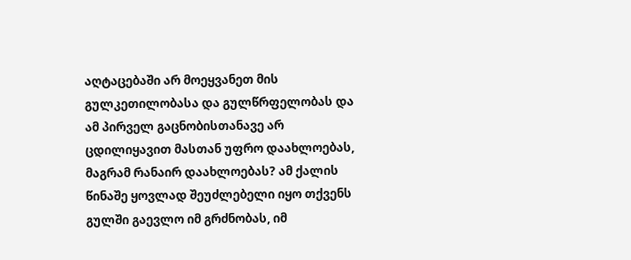აღტაცებაში არ მოეყვანეთ მის გულკეთილობასა და გულწრფელობას და ამ პირველ გაცნობისთანავე არ ცდილიყავით მასთან უფრო დაახლოებას, მაგრამ რანაირ დაახლოებას? ამ ქალის წინაშე ყოვლად შეუძლებელი იყო თქვენს გულში გაევლო იმ გრძნობას, იმ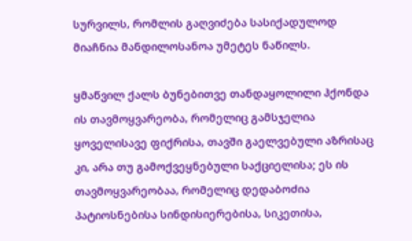სურვილს, რომლის გაღვიძება სასიქადულოდ მიაჩნია მანდილოსანოა უმეტეს ნაწილს.

ყმაწვილ ქალს ბუნებითვე თანდაყოლილი ჰქონდა ის თავმოყვარეობა, რომელიც გამსჯელია ყოველისავე ფიქრისა, თავში გაელვებული აზრისაც კი, არა თუ გამოქვეყნებული საქციელისა; ეს ის თავმოყვარეობაა, რომელიც დედაბოძია პატიოსნებისა სინდისიერებისა, სიკეთისა,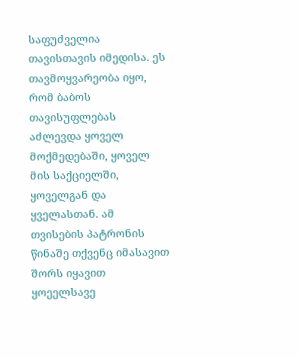საფუძველია თავისთავის იმედისა. ეს თავმოყვარეობა იყო, რომ ბაბოს თავისუფლებას აძლევდა ყოველ მოქმედებაში, ყოველ მის საქციელში, ყოველგან და ყველასთან. ამ თვისების პატრონის წინაშე თქვენც იმასავით შორს იყავით ყოეელსავე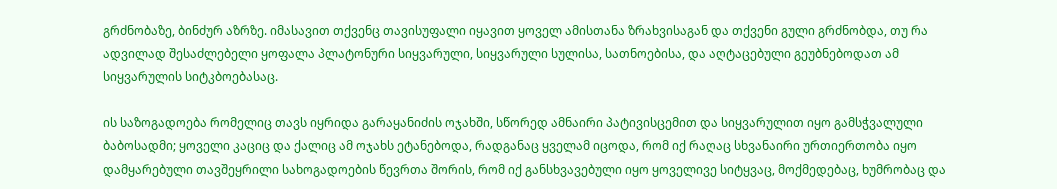გრძნობაზე, ბინძურ აზრზე. იმასავით თქვენც თავისუფალი იყავით ყოველ ამისთანა ზრახვისაგან და თქვენი გული გრძნობდა, თუ რა ადვილად შესაძლებელი ყოფალა პლატონური სიყვარული, სიყვარული სულისა, სათნოებისა, და აღტაცებული გეუბნებოდათ ამ სიყვარულის სიტკბოებასაც.

ის საზოგადოება რომელიც თავს იყრიდა გარაყანიძის ოჯახში, სწორედ ამნაირი პატივისცემით და სიყვარულით იყო გამსჭვალული ბაბოსადმი; ყოველი კაციც და ქალიც ამ ოჯახს ეტანებოდა, რადგანაც ყველამ იცოდა, რომ იქ რაღაც სხვანაირი ურთიერთობა იყო დამყარებული თავშეყრილი სახოგადოების წევრთა შორის, რომ იქ განსხვავებული იყო ყოველივე სიტყვაც, მოქმედებაც, ხუმრობაც და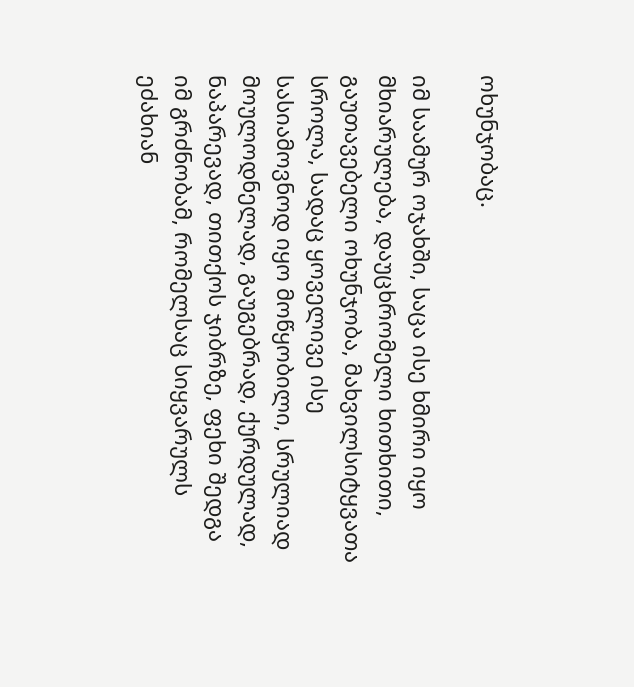ოხუნჯობაც.

იმ საამურ ოჯახში, საცა ისე ხმირი იყო მხიარულება, დაუცხრომელი ხითხითი, გაუთავებელი ოხუნჯობა, მახვილსიტყვათა სროლა, სადაც ყოველივე ისე სასიამოვნოდ იყო მოწყობილი, სრულიად მოულოდნელად, გაუგებრად, ქურდულად, ნაპარევად, თითქოს ჯიბრზე, ფეხი შედგა იმ გრძნობამ, რომელსაც სიყვარულს ეძახიან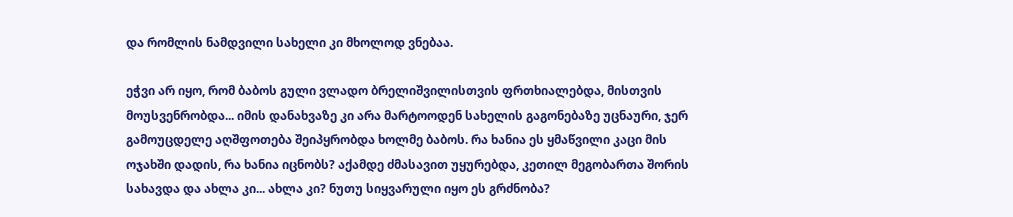და რომლის ნამდვილი სახელი კი მხოლოდ ვნებაა.

ეჭვი არ იყო, რომ ბაბოს გული ვლადო ბრელიშვილისთვის ფრთხიალებდა, მისთვის მოუსვენრობდა... იმის დანახვაზე კი არა მარტოოდენ სახელის გაგონებაზე უცნაური, ჯერ გამოუცდელე აღშფოთება შეიპყრობდა ხოლმე ბაბოს. რა ხანია ეს ყმაწვილი კაცი მის ოჯახში დადის, რა ხანია იცნობს? აქამდე ძმასავით უყურებდა, კეთილ მეგობართა შორის სახავდა და ახლა კი... ახლა კი? ნუთუ სიყვარული იყო ეს გრძნობა?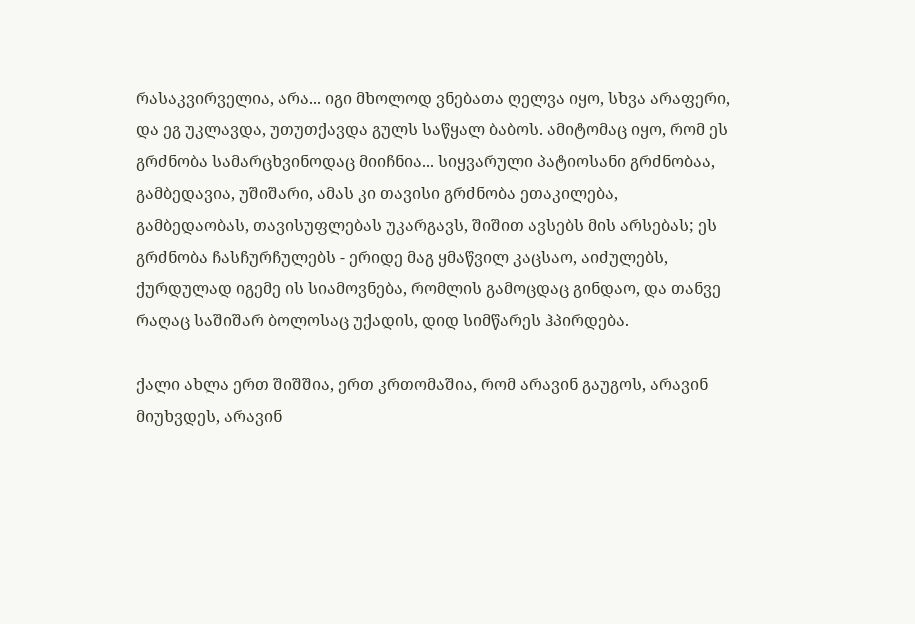რასაკვირველია, არა... იგი მხოლოდ ვნებათა ღელვა იყო, სხვა არაფერი, და ეგ უკლავდა, უთუთქავდა გულს საწყალ ბაბოს. ამიტომაც იყო, რომ ეს გრძნობა სამარცხვინოდაც მიიჩნია... სიყვარული პატიოსანი გრძნობაა, გამბედავია, უშიშარი, ამას კი თავისი გრძნობა ეთაკილება, გამბედაობას, თავისუფლებას უკარგავს, შიშით ავსებს მის არსებას; ეს გრძნობა ჩასჩურჩულებს - ერიდე მაგ ყმაწვილ კაცსაო, აიძულებს, ქურდულად იგემე ის სიამოვნება, რომლის გამოცდაც გინდაო, და თანვე რაღაც საშიშარ ბოლოსაც უქადის, დიდ სიმწარეს ჰპირდება.

ქალი ახლა ერთ შიშშია, ერთ კრთომაშია, რომ არავინ გაუგოს, არავინ მიუხვდეს, არავინ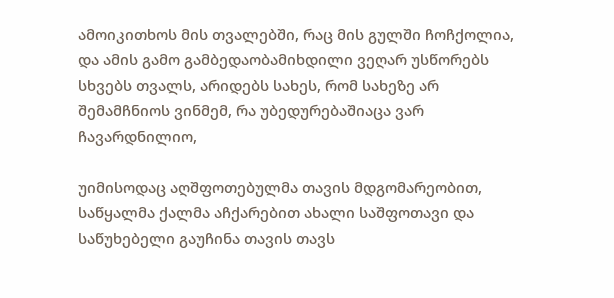ამოიკითხოს მის თვალებში, რაც მის გულში ჩოჩქოლია, და ამის გამო გამბედაობამიხდილი ვეღარ უსწორებს სხვებს თვალს, არიდებს სახეს, რომ სახეზე არ შემამჩნიოს ვინმემ, რა უბედურებაშიაცა ვარ ჩავარდნილიო,

უიმისოდაც აღშფოთებულმა თავის მდგომარეობით, საწყალმა ქალმა აჩქარებით ახალი საშფოთავი და საწუხებელი გაუჩინა თავის თავს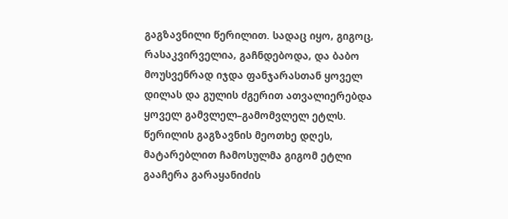გაგზავნილი წერილით. სადაც იყო, გიგოც, რასაკვირველია, გაჩნდებოდა, და ბაბო მოუსვენრად იჯდა ფანჯარასთან ყოველ დილას და გულის ძგერით ათვალიერებდა ყოველ გამვლელ–გამომვლელ ეტლს. წერილის გაგზავნის მეოთხე დღეს, მატარებლით ჩამოსულმა გიგომ ეტლი გააჩერა გარაყანიძის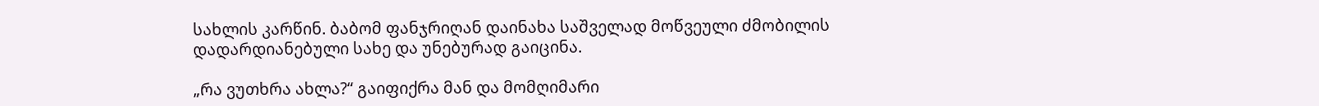სახლის კარწინ. ბაბომ ფანჯრიღან დაინახა საშველად მოწვეული ძმობილის დადარდიანებული სახე და უნებურად გაიცინა.

„რა ვუთხრა ახლა?“ გაიფიქრა მან და მომღიმარი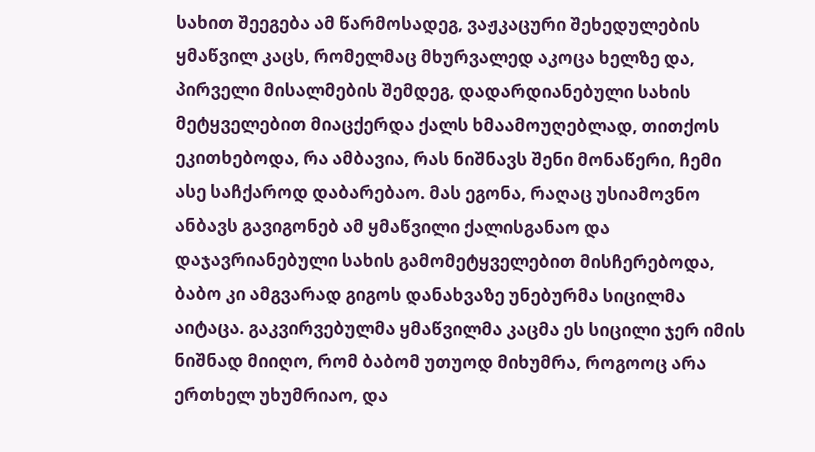სახით შეეგება ამ წარმოსადეგ, ვაჟკაცური შეხედულების ყმაწვილ კაცს, რომელმაც მხურვალედ აკოცა ხელზე და, პირველი მისალმების შემდეგ, დადარდიანებული სახის მეტყველებით მიაცქერდა ქალს ხმაამოუღებლად, თითქოს ეკითხებოდა, რა ამბავია, რას ნიშნავს შენი მონაწერი, ჩემი ასე საჩქაროდ დაბარებაო. მას ეგონა, რაღაც უსიამოვნო ანბავს გავიგონებ ამ ყმაწვილი ქალისგანაო და დაჯავრიანებული სახის გამომეტყველებით მისჩერებოდა, ბაბო კი ამგვარად გიგოს დანახვაზე უნებურმა სიცილმა აიტაცა. გაკვირვებულმა ყმაწვილმა კაცმა ეს სიცილი ჯერ იმის ნიშნად მიიღო, რომ ბაბომ უთუოდ მიხუმრა, როგოოც არა ერთხელ უხუმრიაო, და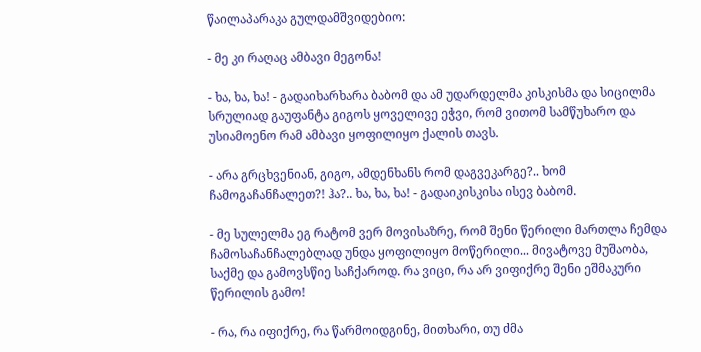წაილაპარაკა გულდამშვიდებიო:

- მე კი რაღაც ამბავი მეგონა!

- ხა, ხა, ხა! - გადაიხარხარა ბაბომ და ამ უდარდელმა კისკისმა და სიცილმა სრულიად გაუფანტა გიგოს ყოველივე ეჭვი, რომ ვითომ სამწუხარო და უსიამოენო რამ ამბავი ყოფილიყო ქალის თავს.

- არა გრცხვენიან, გიგო, ამდენხანს რომ დაგვეკარგე?.. ხომ ჩამოგაჩანჩალეთ?! ჰა?.. ხა, ხა, ხა! - გადაიკისკისა ისევ ბაბომ.

- მე სულელმა ეგ რატომ ვერ მოვისაზრე, რომ შენი წერილი მართლა ჩემდა ჩამოსაჩანჩალებლად უნდა ყოფილიყო მოწერილი... მივატოვე მუშაობა, საქმე და გამოვსწიე საჩქაროდ. რა ვიცი, რა არ ვიფიქრე შენი ეშმაკური წერილის გამო!

- რა, რა იფიქრე, რა წარმოიდგინე, მითხარი, თუ ძმა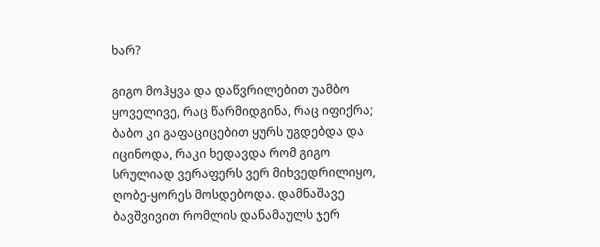ხარ?

გიგო მოჰყვა და დაწვრილებით უამბო ყოველივე, რაც წარმიდგინა, რაც იფიქრა; ბაბო კი გაფაციცებით ყურს უგდებდა და იცინოდა, რაკი ხედავდა რომ გიგო სრულიად ვერაფერს ვერ მიხვედრილიყო, ღობე-ყორეს მოსდებოდა. დამნაშავე ბავშვივით რომლის დანამაულს ჯერ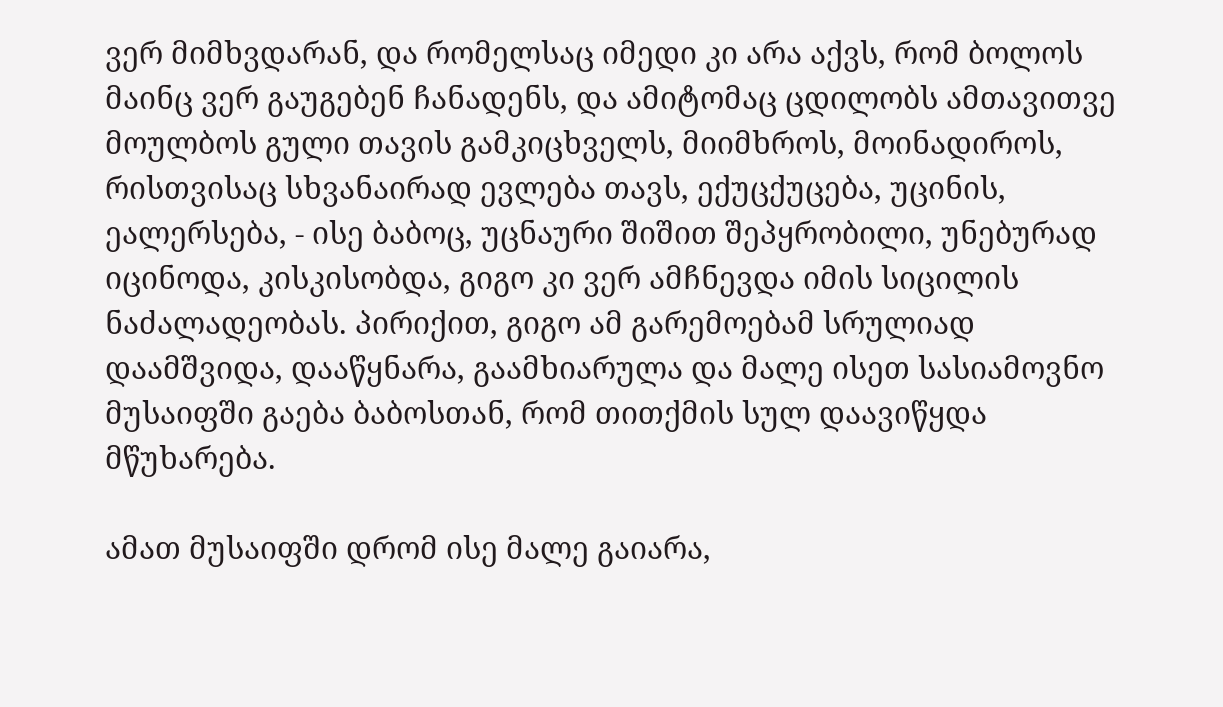ვერ მიმხვდარან, და რომელსაც იმედი კი არა აქვს, რომ ბოლოს მაინც ვერ გაუგებენ ჩანადენს, და ამიტომაც ცდილობს ამთავითვე მოულბოს გული თავის გამკიცხველს, მიიმხროს, მოინადიროს, რისთვისაც სხვანაირად ევლება თავს, ექუცქუცება, უცინის, ეალერსება, - ისე ბაბოც, უცნაური შიშით შეპყრობილი, უნებურად იცინოდა, კისკისობდა, გიგო კი ვერ ამჩნევდა იმის სიცილის ნაძალადეობას. პირიქით, გიგო ამ გარემოებამ სრულიად დაამშვიდა, დააწყნარა, გაამხიარულა და მალე ისეთ სასიამოვნო მუსაიფში გაება ბაბოსთან, რომ თითქმის სულ დაავიწყდა მწუხარება.

ამათ მუსაიფში დრომ ისე მალე გაიარა,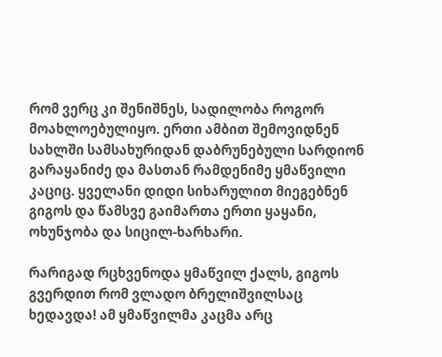რომ ვერც კი შენიშნეს, სადილობა როგორ მოახლოებულიყო. ერთი ამბით შემოვიდნენ სახლში სამსახურიდან დაბრუნებული სარდიონ გარაყანიძე და მასთან რამდენიმე ყმაწვილი კაციც. ყველანი დიდი სიხარულით მიეგებნენ გიგოს და წამსვე გაიმართა ერთი ყაყანი, ოხუნჯობა და სიცილ-ხარხარი.

რარიგად რცხვენოდა ყმაწვილ ქალს, გიგოს გვერდით რომ ვლადო ბრელიშვილსაც ხედავდა! ამ ყმაწვილმა კაცმა არც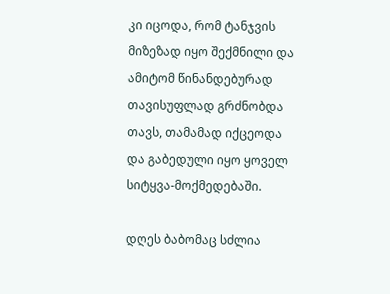კი იცოდა, რომ ტანჯვის მიზეზად იყო შექმნილი და ამიტომ წინანდებურად თავისუფლად გრძნობდა თავს, თამამად იქცეოდა და გაბედული იყო ყოველ სიტყვა-მოქმედებაში.

დღეს ბაბომაც სძლია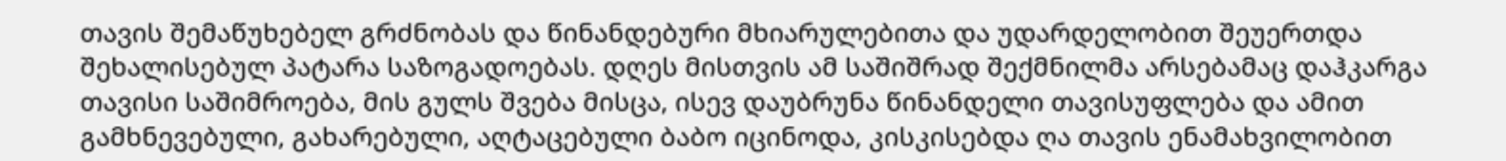თავის შემაწუხებელ გრძნობას და წინანდებური მხიარულებითა და უდარდელობით შეუერთდა შეხალისებულ პატარა საზოგადოებას. დღეს მისთვის ამ საშიშრად შექმნილმა არსებამაც დაჰკარგა თავისი საშიმროება, მის გულს შვება მისცა, ისევ დაუბრუნა წინანდელი თავისუფლება და ამით გამხნევებული, გახარებული, აღტაცებული ბაბო იცინოდა, კისკისებდა ღა თავის ენამახვილობით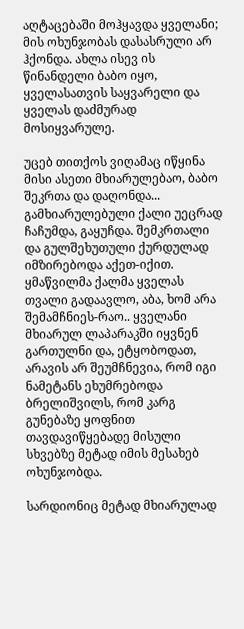აღტაცებაში მოჰყავდა ყველანი; მის ოხუნჯობას დასასრული არ ჰქონდა. ახლა ისევ ის წინანდელი ბაბო იყო, ყველასათვის საყვარელი და ყველას დაძმურად მოსიყვარულე.

უცებ თითქოს ვიღამაც იწყინა მისი ასეთი მხიარულებაო, ბაბო შეკრთა და დაღონდა... გამხიარულებული ქალი უეცრად ჩაჩუმდა, გაყუჩდა. შემკრთალი და გულშეხუთული ქურდულად  იმზირებოდა აქეთ-იქით. ყმაწვილმა ქალმა ყველას თვალი გადაავლო, აბა, ხომ არა შემამჩნიეს-რაო.. ყველანი მხიარულ ლაპარაკში იყვნენ გართულნი და, ეტყობოდათ, არავის არ შეუმჩნევია, რომ იგი ნამეტანს ეხუმრებოდა ბრელიშვილს, რომ კარგ გუნებაზე ყოფნით თავდავიწყებადე მისული სხვებზე მეტად იმის მესახებ ოხუნჯობდა.

სარდიონიც მეტად მხიარულად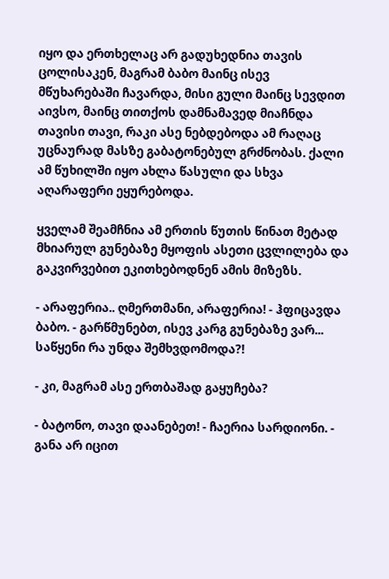იყო და ერთხელაც არ გადუხედნია თავის ცოლისაკენ, მაგრამ ბაბო მაინც ისევ მწუხარებაში ჩავარდა, მისი გული მაინც სევდით აივსო, მაინც თითქოს დამნამავედ მიაჩნდა თავისი თავი, რაკი ასე ნებდებოდა ამ რაღაც უცნაურად მასზე გაბატონებულ გრძნობას. ქალი ამ წუხილში იყო ახლა წასული და სხვა აღარაფერი ეყურებოდა.

ყველამ შეამჩნია ამ ერთის წუთის წინათ მეტად მხიარულ გუნებაზე მყოფის ასეთი ცვლილება და გაკვირვებით ეკითხებოდნენ ამის მიზეზს.

- არაფერია.. ღმერთმანი, არაფერია! - ჰფიცავდა ბაბო. - გარწმუნებთ, ისევ კარგ გუნებაზე ვარ... საწყენი რა უნდა შემხვდომოდა?!

- კი, მაგრამ ასე ერთბაშად გაყუჩება?

- ბატონო, თავი დაანებეთ! - ჩაერია სარდიონი. - განა არ იცით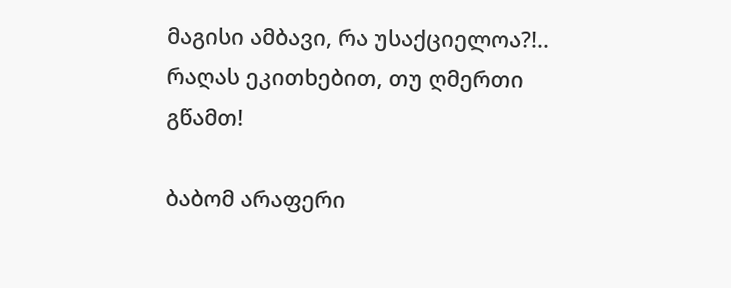მაგისი ამბავი, რა უსაქციელოა?!.. რაღას ეკითხებით, თუ ღმერთი გწამთ!

ბაბომ არაფერი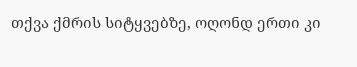თქვა ქმრის სიტყვებზე, ოღონდ ერთი კი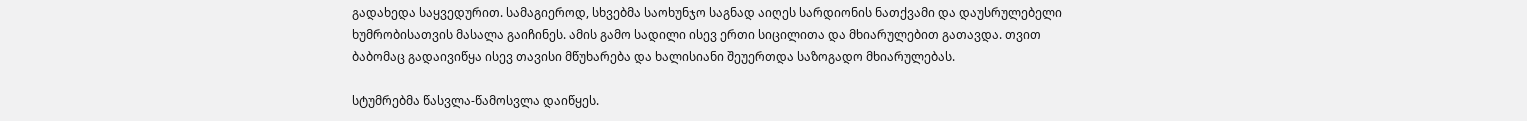გადახედა საყვედურით. სამაგიეროდ, სხვებმა საოხუნჯო საგნად აიღეს სარდიონის ნათქვამი და დაუსრულებელი ხუმრობისათვის მასალა გაიჩინეს. ამის გამო სადილი ისევ ერთი სიცილითა და მხიარულებით გათავდა. თვით ბაბომაც გადაივიწყა ისევ თავისი მწუხარება და ხალისიანი შეუერთდა საზოგადო მხიარულებას.

სტუმრებმა წასვლა-წამოსვლა დაიწყეს.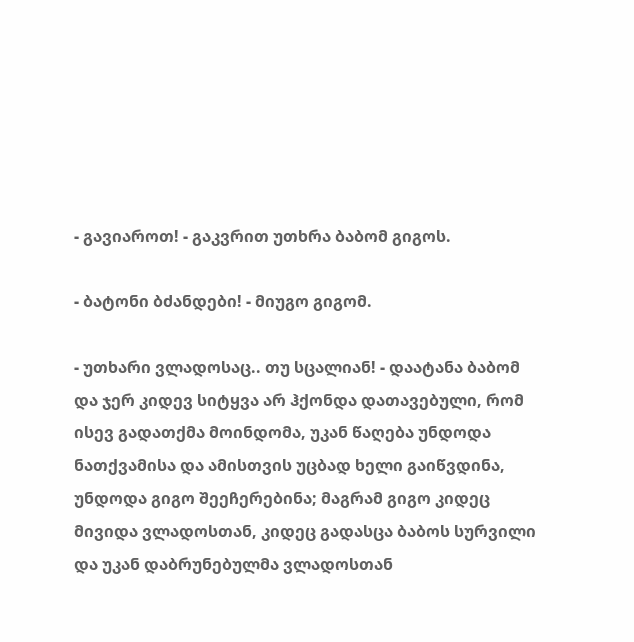- გავიაროთ! - გაკვრით უთხრა ბაბომ გიგოს.

- ბატონი ბძანდები! - მიუგო გიგომ.

- უთხარი ვლადოსაც.. თუ სცალიან! - დაატანა ბაბომ და ჯერ კიდევ სიტყვა არ ჰქონდა დათავებული, რომ ისევ გადათქმა მოინდომა, უკან წაღება უნდოდა ნათქვამისა და ამისთვის უცბად ხელი გაიწვდინა, უნდოდა გიგო შეეჩერებინა; მაგრამ გიგო კიდეც მივიდა ვლადოსთან, კიდეც გადასცა ბაბოს სურვილი და უკან დაბრუნებულმა ვლადოსთან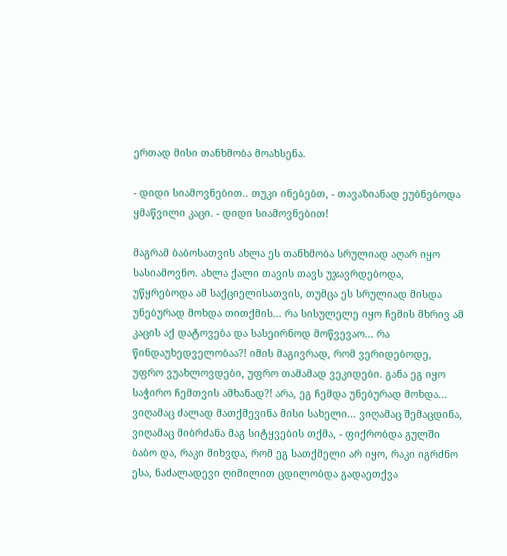ერთად მისი თანხმობა მოახსენა.

- დიდი სიამოვნებით.. თუკი ინებებთ, - თავაზიანად ეუბნებოდა ყმაწვილი კაცი. - დიდი სიამოვნებით!

მაგრამ ბაბოსათვის ახლა ეს თანხმობა სრულიად აღარ იყო სასიამოვნო. ახლა ქალი თავის თავს უჯავრდებოდა, უწყრებოდა ამ საქციელისათვის, თუმცა ეს სრულიად მისდა უნებურად მოხდა თითქმის... რა სისულელე იყო ჩემის მხრივ ამ კაცის აქ დატოვება და სასეირნოდ მოწვევაო... რა წინდაუხედველობაა?! იმის მაგივრად, რომ ვერიდებოდე, უფრო ვუახლოვდები, უფრო თამამად ვეკიდები. განა ეგ იყო საჭირო ჩემთვის ამხანად?! არა, ეგ ჩემდა უნებურად მოხდა... ვიღამაც ძალად მათქმევინა მისი სახელი... ვიღამაც შემაცდინა, ვიღამაც მიბრძანა მაგ სიტყვების თქმა, - ფიქრობდა გულში ბაბო და, რაკი მიხვდა, რომ ეგ სათქმელი არ იყო, რაკი იგრძნო ესა, ნაძალადევი ღიმილით ცდილობდა გადაეთქვა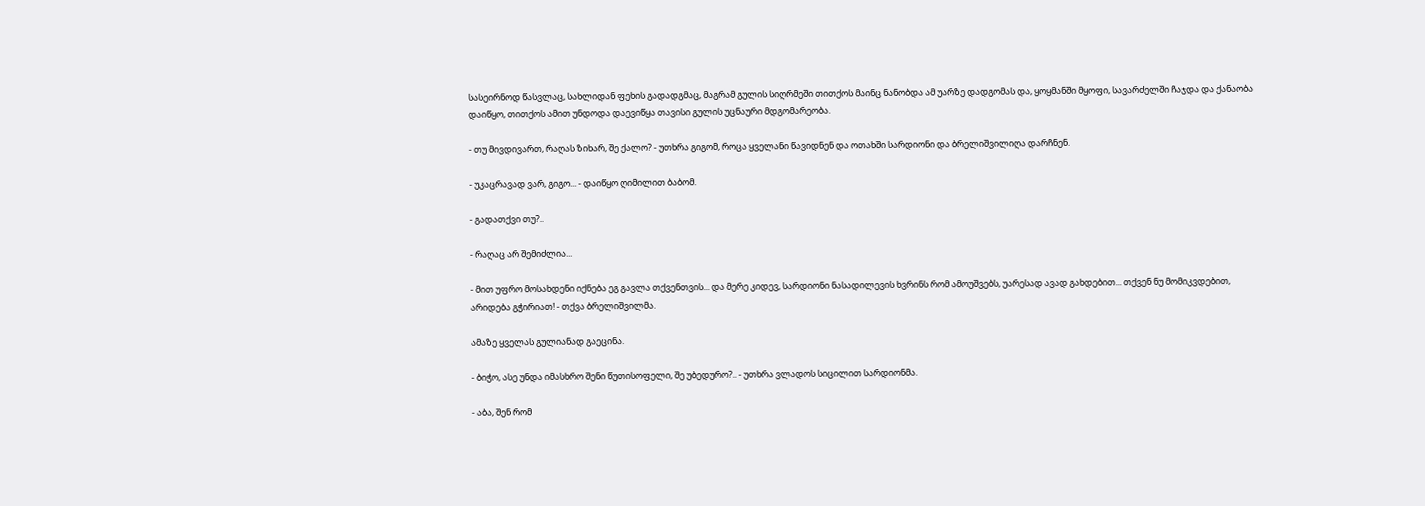სასეირნოდ წასვლაც, სახლიდან ფეხის გადადგმაც, მაგრამ გულის სიღრმეში თითქოს მაინც ნანობდა ამ უარზე დადგომას და, ყოყმანში მყოფი, სავარძელში ჩაჯდა და ქანაობა დაიწყო, თითქოს ამით უნდოდა დაევიწყა თავისი გულის უცნაური მდგომარეობა.

- თუ მივდივართ, რაღას ზიხარ, შე ქალო? - უთხრა გიგომ, როცა ყველანი წავიდნენ და ოთახში სარდიონი და ბრელიშვილიღა დარჩნენ.

- უკაცრავად ვარ, გიგო... - დაიწყო ღიმილით ბაბომ.

- გადათქვი თუ?..

- რაღაც არ შემიძლია...

- მით უფრო მოსახდენი იქნება ეგ გავლა თქვენთვის... და მერე კიდევ, სარდიონი ნასადილევის ხვრინს რომ ამოუშვებს, უარესად ავად გახდებით... თქვენ ნუ მომიკვდებით, არიდება გჭირიათ! - თქვა ბრელიშვილმა.

ამაზე ყველას გულიანად გაეცინა.

- ბიჭო, ასე უნდა იმასხრო შენი წუთისოფელი, შე უბედურო?.. - უთხრა ვლადოს სიცილით სარდიონმა.

- აბა, შენ რომ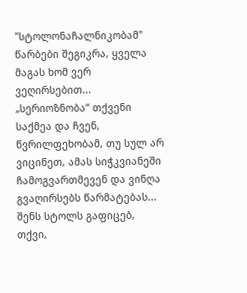"სტოლონაჩალნიკობამ" წარბები შეგიკრა, ყველა მაგას ხომ ვერ ვეღირსებით... „სერიოზნობა“ თქვენი საქმეა და ჩვენ, წვრილფეხობამ, თუ სულ არ ვიცინეთ, ამას სიჭკვიანეში ჩამოგვართმევენ და ვინღა გვაღირსებს წარმატებას... შენს სტოლს გაფიცებ, თქვი,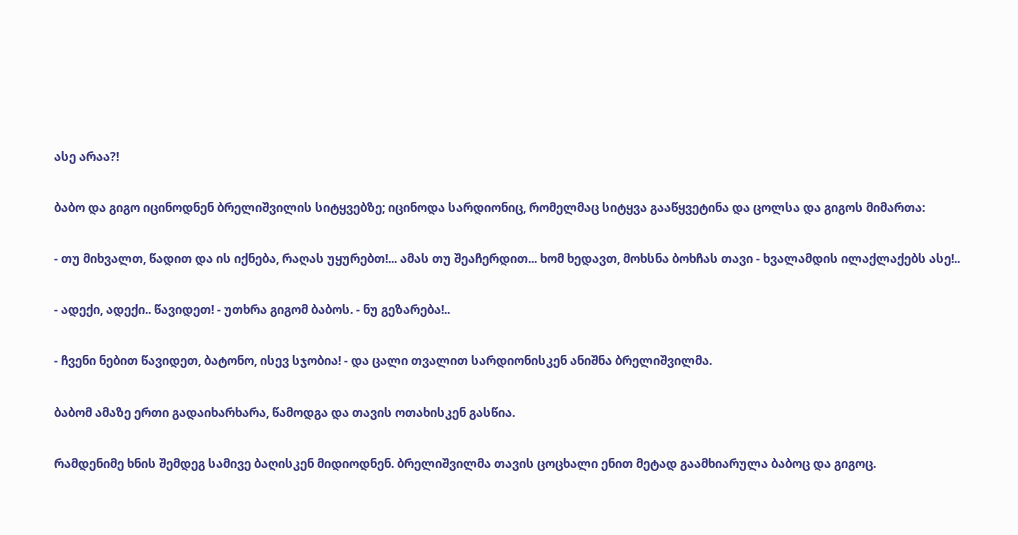ასე არაა?!

ბაბო და გიგო იცინოდნენ ბრელიშვილის სიტყვებზე; იცინოდა სარდიონიც, რომელმაც სიტყვა გააწყვეტინა და ცოლსა და გიგოს მიმართა:

- თუ მიხვალთ, წადით და ის იქნება, რაღას უყურებთ!... ამას თუ შეაჩერდით... ხომ ხედავთ, მოხსნა ბოხჩას თავი - ხვალამდის ილაქლაქებს ასე!..

- ადექი, ადექი.. წავიდეთ! - უთხრა გიგომ ბაბოს. - ნუ გეზარება!..

- ჩვენი ნებით წავიდეთ, ბატონო, ისევ სჯობია! - და ცალი თვალით სარდიონისკენ ანიშნა ბრელიშვილმა.

ბაბომ ამაზე ერთი გადაიხარხარა, წამოდგა და თავის ოთახისკენ გასწია.

რამდენიმე ხნის შემდეგ სამივე ბაღისკენ მიდიოდნენ. ბრელიშვილმა თავის ცოცხალი ენით მეტად გაამხიარულა ბაბოც და გიგოც.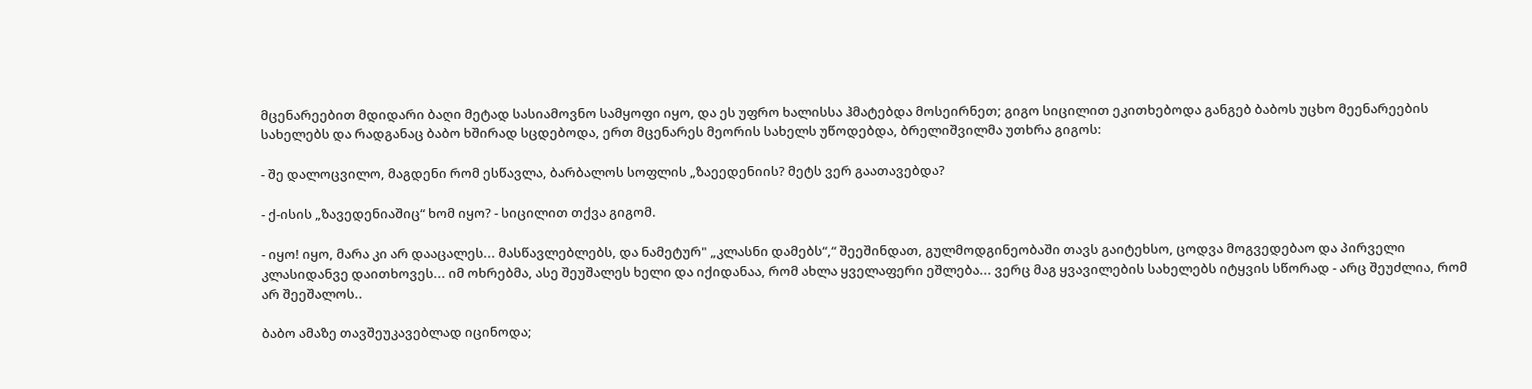მცენარეებით მდიდარი ბაღი მეტად სასიამოვნო სამყოფი იყო, და ეს უფრო ხალისსა ჰმატებდა მოსეირნეთ; გიგო სიცილით ეკითხებოდა განგებ ბაბოს უცხო მეენარეების სახელებს და რადგანაც ბაბო ხშირად სცდებოდა, ერთ მცენარეს მეორის სახელს უწოდებდა, ბრელიშვილმა უთხრა გიგოს:

- შე დალოცვილო, მაგდენი რომ ესწავლა, ბარბალოს სოფლის „ზაეედენიის? მეტს ვერ გაათავებდა?

- ქ-ისის „ზავედენიაშიც“ ხომ იყო? - სიცილით თქვა გიგომ.

- იყო! იყო, მარა კი არ დააცალეს... მასწავლებლებს, და ნამეტურ" „კლასნი დამებს“,“ შეეშინდათ, გულმოდგინეობაში თავს გაიტეხსო, ცოდვა მოგვედებაო და პირველი კლასიდანვე დაითხოვეს... იმ ოხრებმა, ასე შეუშალეს ხელი და იქიდანაა, რომ ახლა ყველაფერი ეშლება... ვერც მაგ ყვავილების სახელებს იტყვის სწორად - არც შეუძლია, რომ არ შეეშალოს..

ბაბო ამაზე თავშეუკავებლად იცინოდა;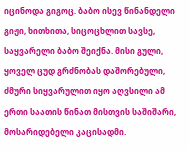იცინოდა გიგოც. ბაბო ისევ წინანდელი გიჟი, ხითხითა, სიცოცხლით სავსე, საყვარელი ბაბო შეიქნა. მისი გული, ყოველ ცუდ გრძნობას დაშორებული, ძმური სიყვარულით იყო აღვსილი ამ ერთი საათის წინათ მისთვის საშიშარი, მოსარიდებელი კაცისადმი.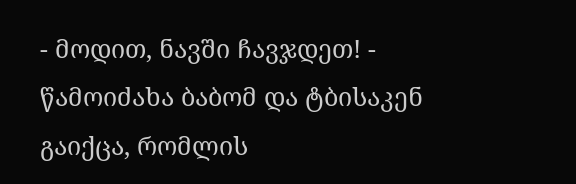- მოდით, ნავში ჩავჯდეთ! - წამოიძახა ბაბომ და ტბისაკენ გაიქცა, რომლის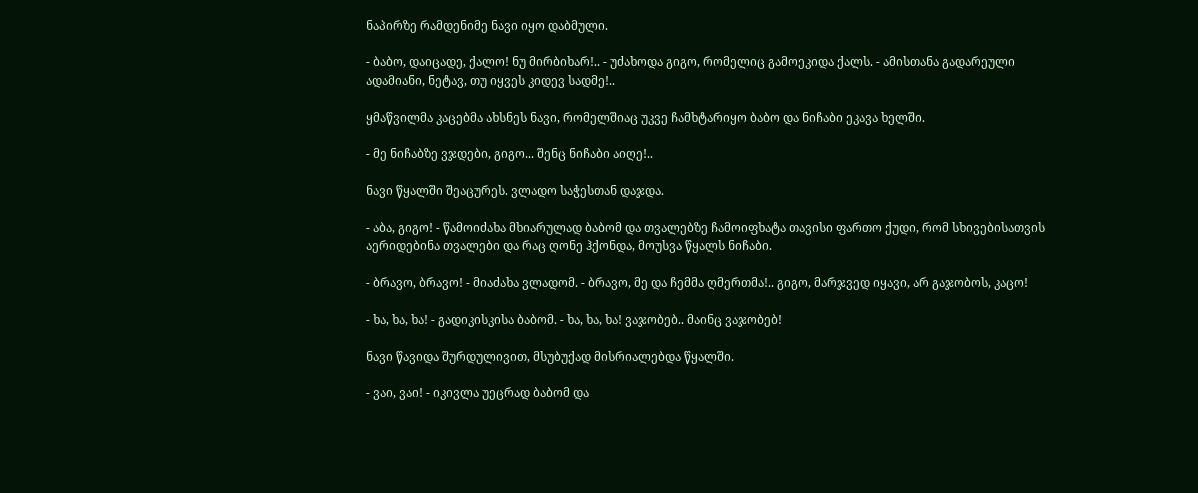ნაპირზე რამდენიმე ნავი იყო დაბმული.

- ბაბო, დაიცადე, ქალო! ნუ მირბიხარ!.. - უძახოდა გიგო, რომელიც გამოეკიდა ქალს. - ამისთანა გადარეული ადამიანი, ნეტავ, თუ იყვეს კიდევ სადმე!..

ყმაწვილმა კაცებმა ახსნეს ნავი, რომელშიაც უკვე ჩამხტარიყო ბაბო და ნიჩაბი ეკავა ხელში.

- მე ნიჩაბზე ვჯდები, გიგო... შენც ნიჩაბი აიღე!..

ნავი წყალში შეაცურეს. ვლადო საჭესთან დაჯდა.

- აბა, გიგო! - წამოიძახა მხიარულად ბაბომ და თვალებზე ჩამოიფხატა თავისი ფართო ქუდი, რომ სხივებისათვის აერიდებინა თვალები და რაც ღონე ჰქონდა, მოუსვა წყალს ნიჩაბი.

- ბრავო, ბრავო! - მიაძახა ვლადომ. - ბრავო, მე და ჩემმა ღმერთმა!.. გიგო, მარჯვედ იყავი, არ გაჯობოს, კაცო!

- ხა, ხა, ხა! - გადიკისკისა ბაბომ. - ხა, ხა, ხა! ვაჯობებ.. მაინც ვაჯობებ!

ნავი წავიდა შურდულივით, მსუბუქად მისრიალებდა წყალში.

- ვაი, ვაი! - იკივლა უეცრად ბაბომ და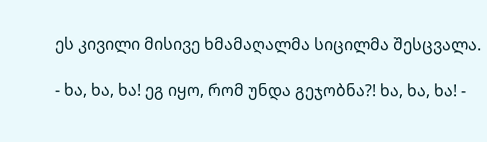ეს კივილი მისივე ხმამაღალმა სიცილმა შესცვალა.

- ხა, ხა, ხა! ეგ იყო, რომ უნდა გეჯობნა?! ხა, ხა, ხა! -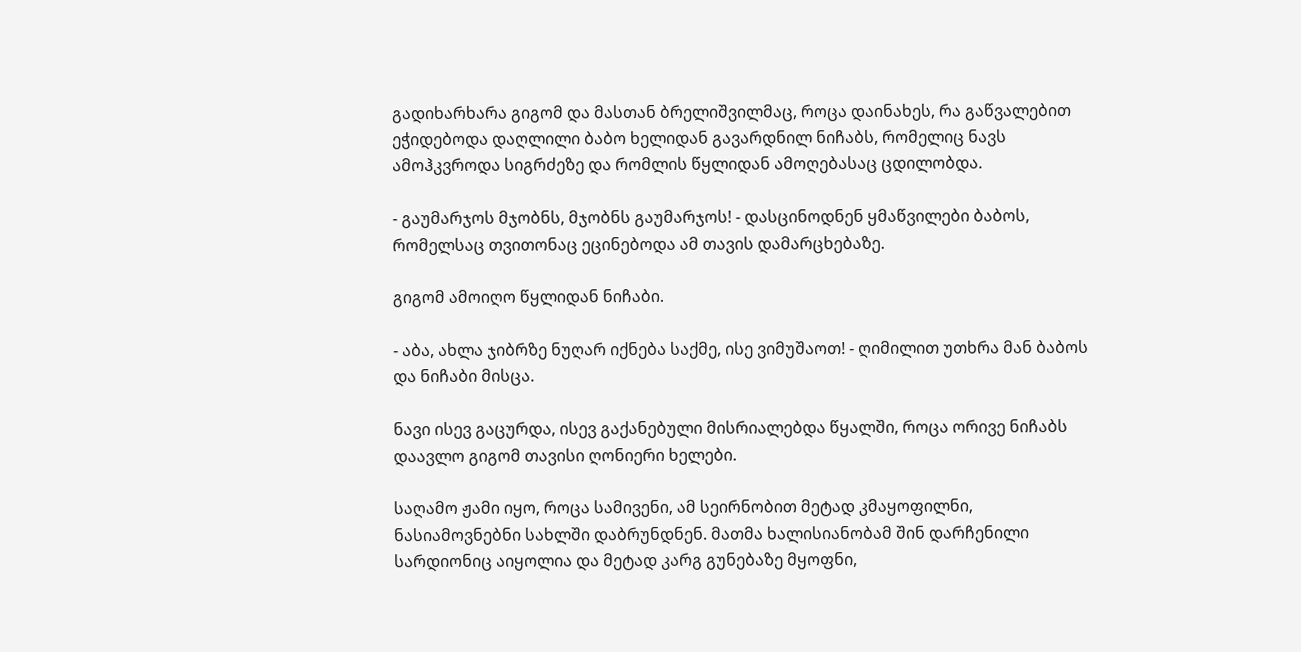გადიხარხარა გიგომ და მასთან ბრელიშვილმაც, როცა დაინახეს, რა გაწვალებით ეჭიდებოდა დაღლილი ბაბო ხელიდან გავარდნილ ნიჩაბს, რომელიც ნავს ამოჰკვროდა სიგრძეზე და რომლის წყლიდან ამოღებასაც ცდილობდა.

- გაუმარჯოს მჯობნს, მჯობნს გაუმარჯოს! - დასცინოდნენ ყმაწვილები ბაბოს, რომელსაც თვითონაც ეცინებოდა ამ თავის დამარცხებაზე.

გიგომ ამოიღო წყლიდან ნიჩაბი.

- აბა, ახლა ჯიბრზე ნუღარ იქნება საქმე, ისე ვიმუშაოთ! - ღიმილით უთხრა მან ბაბოს და ნიჩაბი მისცა.

ნავი ისევ გაცურდა, ისევ გაქანებული მისრიალებდა წყალში, როცა ორივე ნიჩაბს დაავლო გიგომ თავისი ღონიერი ხელები.

საღამო ჟამი იყო, როცა სამივენი, ამ სეირნობით მეტად კმაყოფილნი, ნასიამოვნებნი სახლში დაბრუნდნენ. მათმა ხალისიანობამ შინ დარჩენილი სარდიონიც აიყოლია და მეტად კარგ გუნებაზე მყოფნი,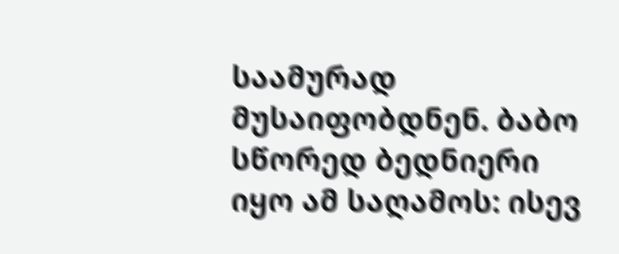საამურად მუსაიფობდნენ. ბაბო სწორედ ბედნიერი იყო ამ საღამოს: ისევ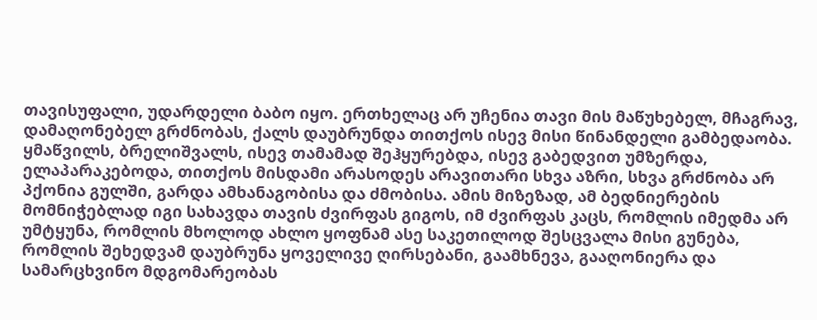თავისუფალი, უდარდელი ბაბო იყო. ერთხელაც არ უჩენია თავი მის მაწუხებელ, მჩაგრავ, დამაღონებელ გრძნობას, ქალს დაუბრუნდა თითქოს ისევ მისი წინანდელი გამბედაობა. ყმაწვილს, ბრელიშვალს, ისევ თამამად შეჰყურებდა, ისევ გაბედვით უმზერდა, ელაპარაკებოდა, თითქოს მისდამი არასოდეს არავითარი სხვა აზრი, სხვა გრძნობა არ პქონია გულში, გარდა ამხანაგობისა და ძმობისა. ამის მიზეზად, ამ ბედნიერების მომნიჭებლად იგი სახავდა თავის ძვირფას გიგოს, იმ ძვირფას კაცს, რომლის იმედმა არ უმტყუნა, რომლის მხოლოდ ახლო ყოფნამ ასე საკეთილოდ შესცვალა მისი გუნება, რომლის შეხედვამ დაუბრუნა ყოველივე ღირსებანი, გაამხნევა, გააღონიერა და სამარცხვინო მდგომარეობას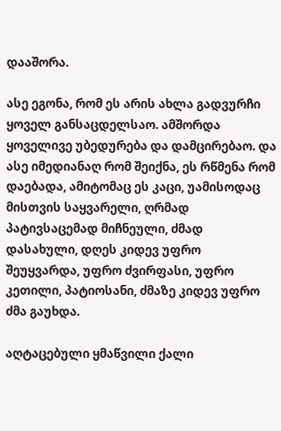დააშორა.

ასე ეგონა, რომ ეს არის ახლა გადვურჩი ყოველ განსაცდელსაო. ამშორდა ყოველივე უბედურება და დამცირებაო. და ასე იმედიანაღ რომ შეიქნა, ეს რწმენა რომ დაებადა, ამიტომაც ეს კაცი, უამისოდაც მისთვის საყვარელი, ღრმად პატივსაცემად მიჩნეული, ძმად დასახული, დღეს კიდევ უფრო შეუყვარდა, უფრო ძვირფასი, უფრო კეთილი, პატიოსანი, ძმაზე კიდევ უფრო ძმა გაუხდა.

აღტაცებული ყმაწვილი ქალი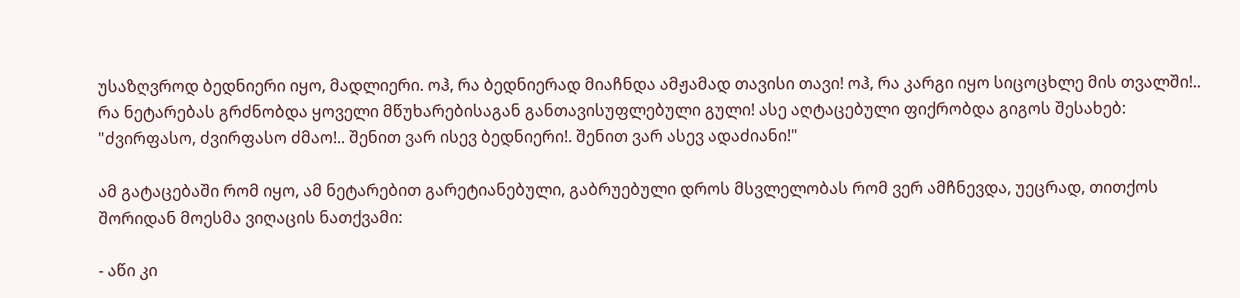უსაზღვროდ ბედნიერი იყო, მადლიერი. ოჰ, რა ბედნიერად მიაჩნდა ამჟამად თავისი თავი! ოჰ, რა კარგი იყო სიცოცხლე მის თვალში!.. რა ნეტარებას გრძნობდა ყოველი მწუხარებისაგან განთავისუფლებული გული! ასე აღტაცებული ფიქრობდა გიგოს შესახებ: "ძვირფასო, ძვირფასო ძმაო!.. შენით ვარ ისევ ბედნიერი!. შენით ვარ ასევ ადაძიანი!"

ამ გატაცებაში რომ იყო, ამ ნეტარებით გარეტიანებული, გაბრუებული დროს მსვლელობას რომ ვერ ამჩნევდა, უეცრად, თითქოს შორიდან მოესმა ვიღაცის ნათქვამი:

- აწი კი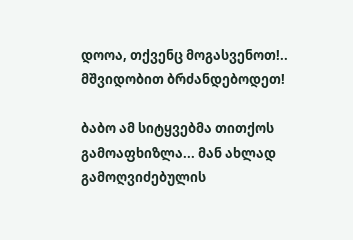დოოა, თქვენც მოგასვენოთ!.. მშვიდობით ბრძანდებოდეთ!

ბაბო ამ სიტყვებმა თითქოს გამოაფხიზლა... მან ახლად გამოღვიძებულის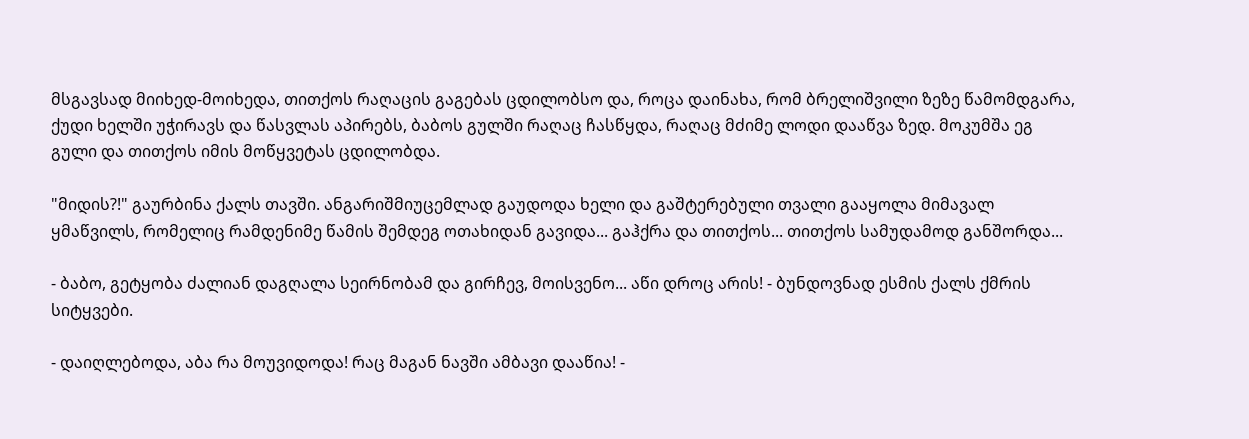მსგავსად მიიხედ-მოიხედა, თითქოს რაღაცის გაგებას ცდილობსო და, როცა დაინახა, რომ ბრელიშვილი ზეზე წამომდგარა, ქუდი ხელში უჭირავს და წასვლას აპირებს, ბაბოს გულში რაღაც ჩასწყდა, რაღაც მძიმე ლოდი დააწვა ზედ. მოკუმშა ეგ გული და თითქოს იმის მოწყვეტას ცდილობდა.

"მიდის?!" გაურბინა ქალს თავში. ანგარიშმიუცემლად გაუდოდა ხელი და გაშტერებული თვალი გააყოლა მიმავალ ყმაწვილს, რომელიც რამდენიმე წამის შემდეგ ოთახიდან გავიდა... გაჰქრა და თითქოს... თითქოს სამუდამოდ განშორდა...

- ბაბო, გეტყობა ძალიან დაგღალა სეირნობამ და გირჩევ, მოისვენო... აწი დროც არის! - ბუნდოვნად ესმის ქალს ქმრის სიტყვები.

- დაიღლებოდა, აბა რა მოუვიდოდა! რაც მაგან ნავში ამბავი დააწია! -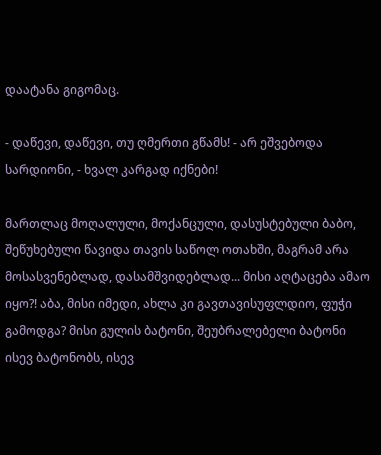დაატანა გიგომაც.

- დაწევი, დაწევი, თუ ღმერთი გწამს! - არ ეშვებოდა სარდიონი, - ხვალ კარგად იქნები!

მართლაც მოღალული, მოქანცული, დასუსტებული ბაბო, შეწუხებული წავიდა თავის საწოლ ოთახში, მაგრამ არა მოსასვენებლად, დასამშვიდებლად... მისი აღტაცება ამაო იყო?! აბა, მისი იმედი, ახლა კი გავთავისუფლდიო, ფუჭი გამოდგა? მისი გულის ბატონი, შეუბრალებელი ბატონი ისევ ბატონობს, ისევ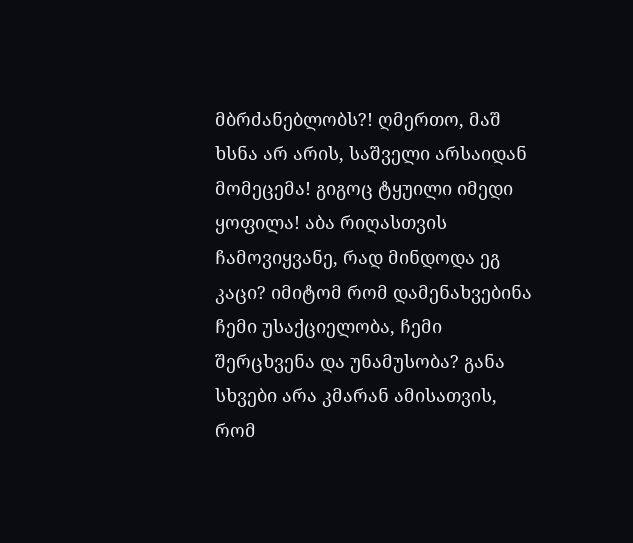მბრძანებლობს?! ღმერთო, მაშ ხსნა არ არის, საშველი არსაიდან მომეცემა! გიგოც ტყუილი იმედი ყოფილა! აბა რიღასთვის ჩამოვიყვანე, რად მინდოდა ეგ კაცი? იმიტომ რომ დამენახვებინა ჩემი უსაქციელობა, ჩემი შერცხვენა და უნამუსობა? განა სხვები არა კმარან ამისათვის, რომ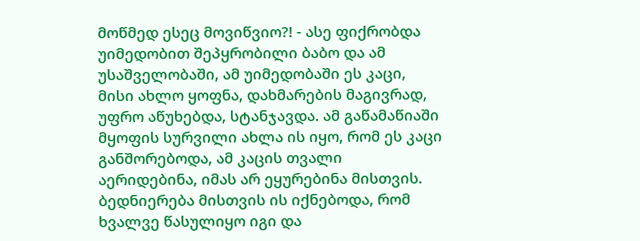მოწმედ ესეც მოვიწვიო?! - ასე ფიქრობდა უიმედობით შეპყრობილი ბაბო და ამ უსაშველობაში, ამ უიმედობაში ეს კაცი, მისი ახლო ყოფნა, დახმარების მაგივრად, უფრო აწუხებდა, სტანჯავდა. ამ გაწამაწიაში მყოფის სურვილი ახლა ის იყო, რომ ეს კაცი განშორებოდა, ამ კაცის თვალი აერიდებინა, იმას არ ეყურებინა მისთვის. ბედნიერება მისთვის ის იქნებოდა, რომ ხვალვე წასულიყო იგი და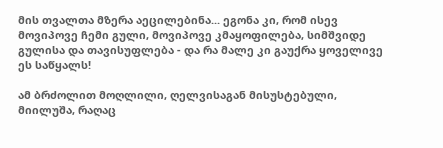მის თვალთა მზერა აეცილებინა... ეგონა კი, რომ ისევ მოვიპოვე ჩემი გული, მოვიპოვე კმაყოფილება, სიმშვიდე გულისა და თავისუფლება - და რა მალე კი გაუქრა ყოველივე ეს საწყალს!

ამ ბრძოლით მოღლილი, ღელვისაგან მისუსტებული, მიილუშა, რაღაც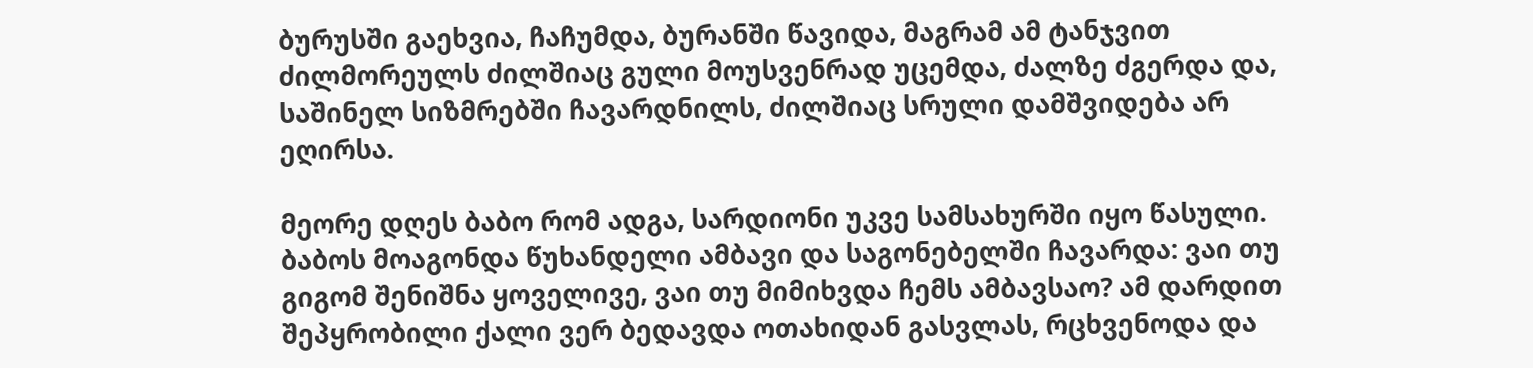ბურუსში გაეხვია, ჩაჩუმდა, ბურანში წავიდა, მაგრამ ამ ტანჯვით ძილმორეულს ძილშიაც გული მოუსვენრად უცემდა, ძალზე ძგერდა და, საშინელ სიზმრებში ჩავარდნილს, ძილშიაც სრული დამშვიდება არ ეღირსა.

მეორე დღეს ბაბო რომ ადგა, სარდიონი უკვე სამსახურში იყო წასული. ბაბოს მოაგონდა წუხანდელი ამბავი და საგონებელში ჩავარდა: ვაი თუ გიგომ შენიშნა ყოველივე, ვაი თუ მიმიხვდა ჩემს ამბავსაო? ამ დარდით შეპყრობილი ქალი ვერ ბედავდა ოთახიდან გასვლას, რცხვენოდა და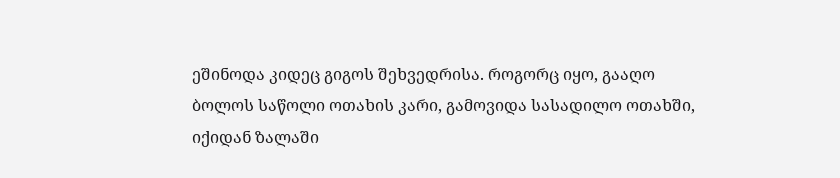ეშინოდა კიდეც გიგოს შეხვედრისა. როგორც იყო, გააღო ბოლოს საწოლი ოთახის კარი, გამოვიდა სასადილო ოთახში, იქიდან ზალაში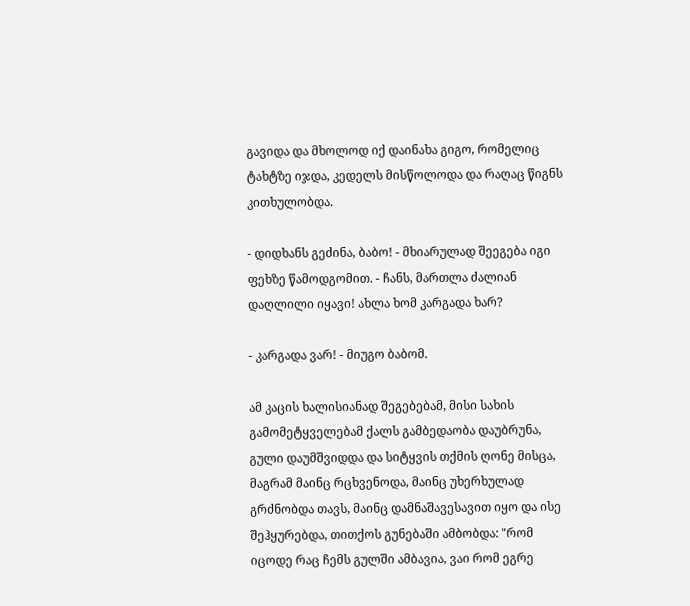გავიდა და მხოლოდ იქ დაინახა გიგო, რომელიც ტახტზე იჯდა, კედელს მისწოლოდა და რაღაც წიგნს კითხულობდა.

- დიდხანს გეძინა, ბაბო! - მხიარულად შეეგება იგი ფეხზე წამოდგომით. - ჩანს, მართლა ძალიან დაღლილი იყავი! ახლა ხომ კარგადა ხარ?

- კარგადა ვარ! - მიუგო ბაბომ.

ამ კაცის ხალისიანად შეგებებამ, მისი სახის გამომეტყველებამ ქალს გამბედაობა დაუბრუნა, გული დაუმშვიდდა და სიტყვის თქმის ღონე მისცა, მაგრამ მაინც რცხვენოდა, მაინც უხერხულად გრძნობდა თავს, მაინც დამნაშავესავით იყო და ისე შეჰყურებდა, თითქოს გუნებაში ამბობდა: "რომ იცოდე რაც ჩემს გულში ამბავია, ვაი რომ ეგრე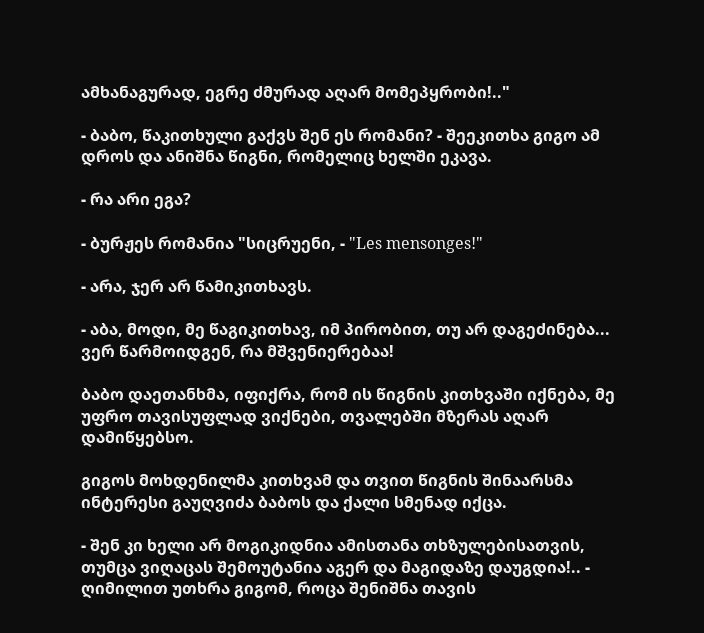ამხანაგურად, ეგრე ძმურად აღარ მომეპყრობი!.."

- ბაბო, წაკითხული გაქვს შენ ეს რომანი? - შეეკითხა გიგო ამ დროს და ანიშნა წიგნი, რომელიც ხელში ეკავა.

- რა არი ეგა?

- ბურჟეს რომანია "სიცრუენი, - "Les mensonges!"

- არა, ჯერ არ წამიკითხავს.

- აბა, მოდი, მე წაგიკითხავ, იმ პირობით, თუ არ დაგეძინება... ვერ წარმოიდგენ, რა მშვენიერებაა!

ბაბო დაეთანხმა, იფიქრა, რომ ის წიგნის კითხვაში იქნება, მე უფრო თავისუფლად ვიქნები, თვალებში მზერას აღარ დამიწყებსო.

გიგოს მოხდენილმა კითხვამ და თვით წიგნის შინაარსმა ინტერესი გაუღვიძა ბაბოს და ქალი სმენად იქცა.

- შენ კი ხელი არ მოგიკიდნია ამისთანა თხზულებისათვის, თუმცა ვიღაცას შემოუტანია აგერ და მაგიდაზე დაუგდია!.. - ღიმილით უთხრა გიგომ, როცა შენიშნა თავის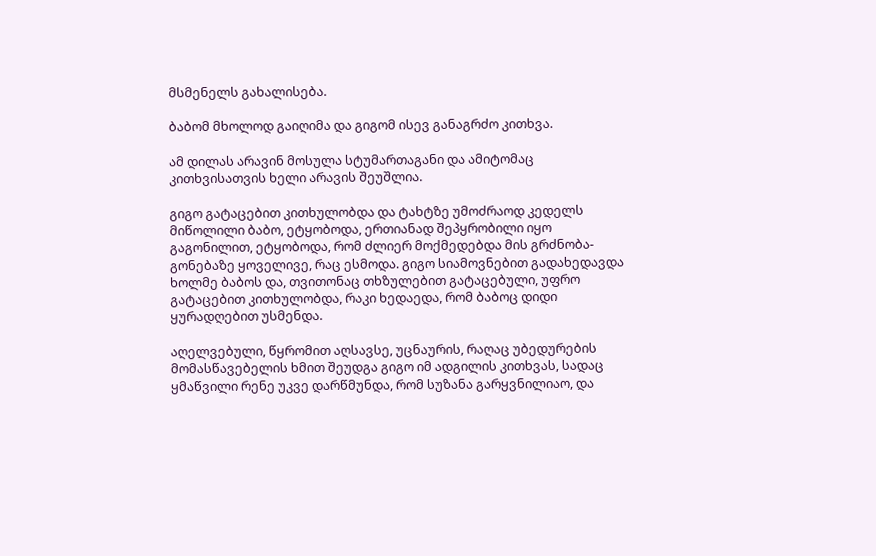მსმენელს გახალისება.

ბაბომ მხოლოდ გაიღიმა და გიგომ ისევ განაგრძო კითხვა.

ამ დილას არავინ მოსულა სტუმართაგანი და ამიტომაც კითხვისათვის ხელი არავის შეუშლია.

გიგო გატაცებით კითხულობდა და ტახტზე უმოძრაოდ კედელს მიწოლილი ბაბო, ეტყობოდა, ერთიანად შეპყრობილი იყო გაგონილით, ეტყობოდა, რომ ძლიერ მოქმედებდა მის გრძნობა-გონებაზე ყოველივე, რაც ესმოდა. გიგო სიამოვნებით გადახედავდა ხოლმე ბაბოს და, თვითონაც თხზულებით გატაცებული, უფრო გატაცებით კითხულობდა, რაკი ხედაედა, რომ ბაბოც დიდი ყურადღებით უსმენდა.

აღელვებული, წყრომით აღსავსე, უცნაურის, რაღაც უბედურების მომასწავებელის ხმით შეუდგა გიგო იმ ადგილის კითხვას, სადაც ყმაწვილი რენე უკვე დარწმუნდა, რომ სუზანა გარყვნილიაო, და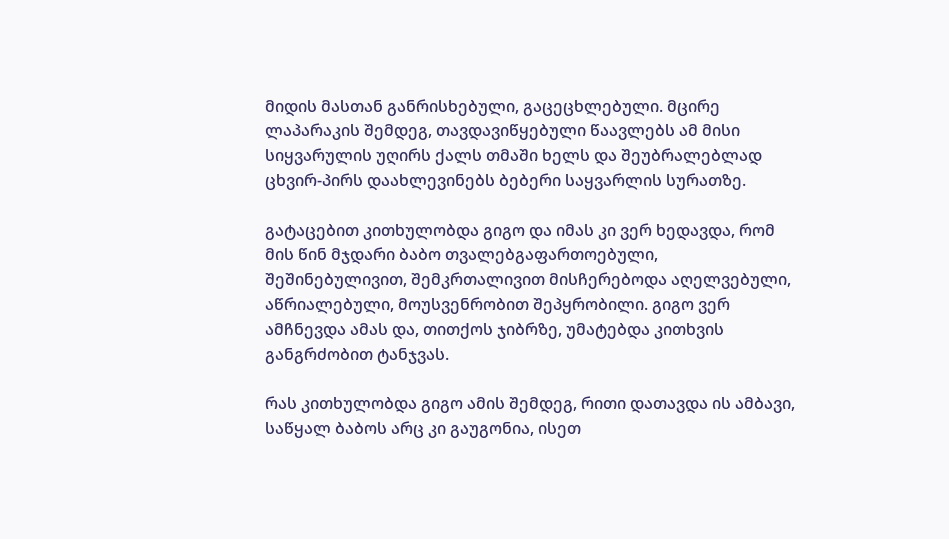მიდის მასთან განრისხებული, გაცეცხლებული. მცირე ლაპარაკის შემდეგ, თავდავიწყებული წაავლებს ამ მისი სიყვარულის უღირს ქალს თმაში ხელს და შეუბრალებლად ცხვირ-პირს დაახლევინებს ბებერი საყვარლის სურათზე.

გატაცებით კითხულობდა გიგო და იმას კი ვერ ხედავდა, რომ მის წინ მჯდარი ბაბო თვალებგაფართოებული, შეშინებულივით, შემკრთალივით მისჩერებოდა აღელვებული, აწრიალებული, მოუსვენრობით შეპყრობილი. გიგო ვერ ამჩნევდა ამას და, თითქოს ჯიბრზე, უმატებდა კითხვის განგრძობით ტანჯვას.

რას კითხულობდა გიგო ამის შემდეგ, რითი დათავდა ის ამბავი, საწყალ ბაბოს არც კი გაუგონია, ისეთ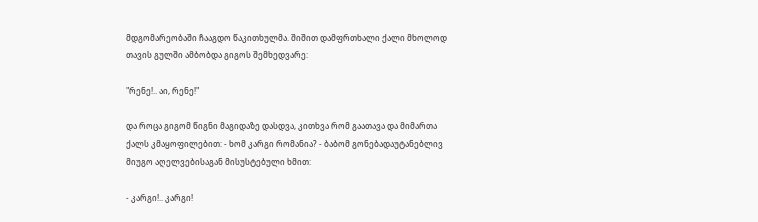მდგომარეობაში ჩააგდო წაკითხულმა. შიშით დამფრთხალი ქალი მხოლოდ თავის გულში ამბობდა გიგოს შემხედვარე:

"რენე!.. აი, რენე!"

და როცა გიგომ წიგნი მაგიდაზე დასდვა, კითხვა რომ გაათავა და მიმართა ქალს კმაყოფილებით: - ხომ კარგი რომანია? - ბაბომ გონებადაუტანებლივ მიუგო აღელვებისაგან მისუსტებული ხმით:

- კარგი!.. კარგი!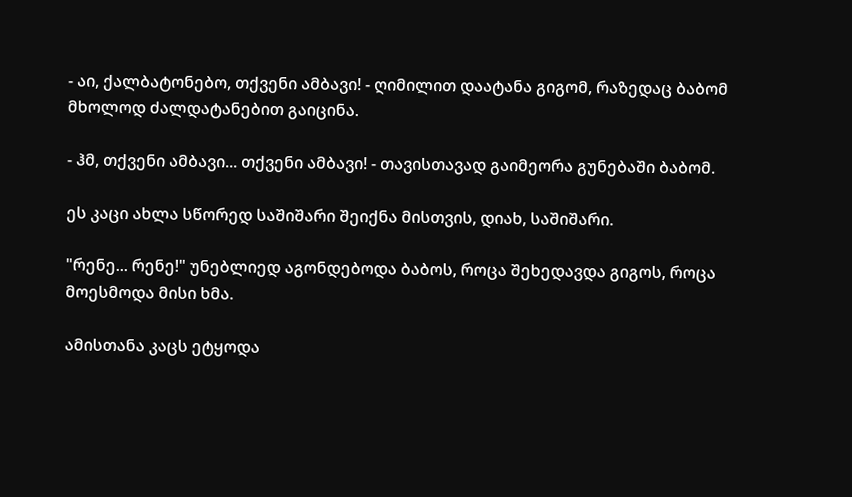- აი, ქალბატონებო, თქვენი ამბავი! - ღიმილით დაატანა გიგომ, რაზედაც ბაბომ მხოლოდ ძალდატანებით გაიცინა.

- ჰმ, თქვენი ამბავი... თქვენი ამბავი! - თავისთავად გაიმეორა გუნებაში ბაბომ.

ეს კაცი ახლა სწორედ საშიშარი შეიქნა მისთვის, დიახ, საშიშარი.

"რენე... რენე!" უნებლიედ აგონდებოდა ბაბოს, როცა შეხედავდა გიგოს, როცა მოესმოდა მისი ხმა.

ამისთანა კაცს ეტყოდა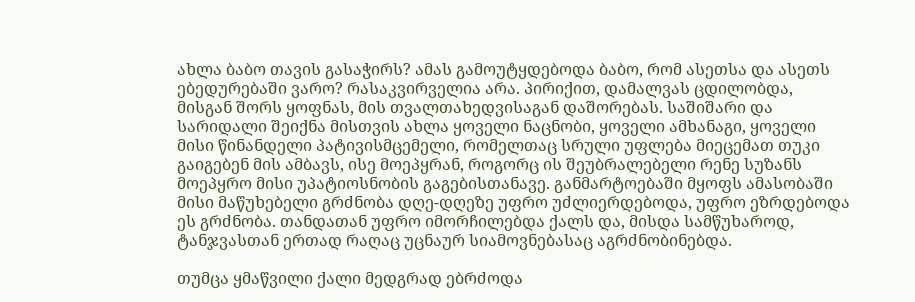ახლა ბაბო თავის გასაჭირს? ამას გამოუტყდებოდა ბაბო, რომ ასეთსა და ასეთს ებედურებაში ვარო? რასაკვირველია არა. პირიქით, დამალვას ცდილობდა, მისგან შორს ყოფნას, მის თვალთახედვისაგან დაშორებას. საშიშარი და სარიდალი შეიქნა მისთვის ახლა ყოველი ნაცნობი, ყოველი ამხანაგი, ყოველი მისი წინანდელი პატივისმცემელი, რომელთაც სრული უფლება მიეცემათ თუკი გაიგებენ მის ამბავს, ისე მოეპყრან, როგორც ის შეუბრალებელი რენე სუზანს მოეპყრო მისი უპატიოსნობის გაგებისთანავე. განმარტოებაში მყოფს ამასობაში მისი მაწუხებელი გრძნობა დღე-დღეზე უფრო უძლიერდებოდა, უფრო ეზრდებოდა ეს გრძნობა. თანდათან უფრო იმორჩილებდა ქალს და, მისდა სამწუხაროდ, ტანჯვასთან ერთად რაღაც უცნაურ სიამოვნებასაც აგრძნობინებდა.

თუმცა ყმაწვილი ქალი მედგრად ებრძოდა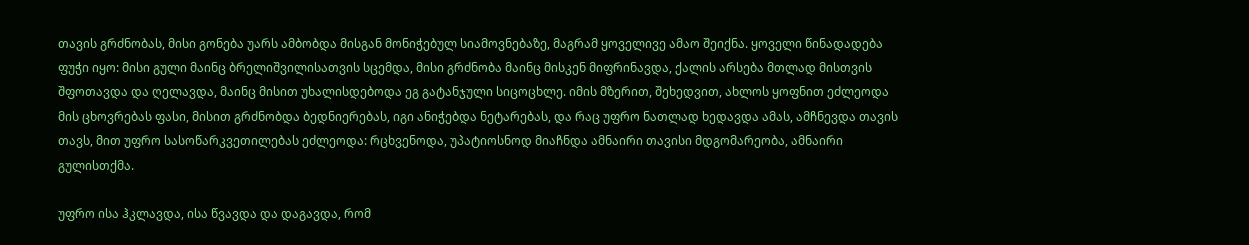თავის გრძნობას, მისი გონება უარს ამბობდა მისგან მონიჭებულ სიამოვნებაზე, მაგრამ ყოველივე ამაო შეიქნა. ყოველი წინადადება ფუჭი იყო: მისი გული მაინც ბრელიშვილისათვის სცემდა, მისი გრძნობა მაინც მისკენ მიფრინავდა, ქალის არსება მთლად მისთვის შფოთავდა და ღელავდა, მაინც მისით უხალისდებოდა ეგ გატანჯული სიცოცხლე. იმის მზერით, შეხედვით, ახლოს ყოფნით ეძლეოდა მის ცხოვრებას ფასი, მისით გრძნობდა ბედნიერებას, იგი ანიჭებდა ნეტარებას, და რაც უფრო ნათლად ხედავდა ამას, ამჩნევდა თავის თავს, მით უფრო სასოწარკვეთილებას ეძლეოდა: რცხვენოდა, უპატიოსნოდ მიაჩნდა ამნაირი თავისი მდგომარეობა, ამნაირი გულისთქმა.

უფრო ისა ჰკლავდა, ისა წვავდა და დაგავდა, რომ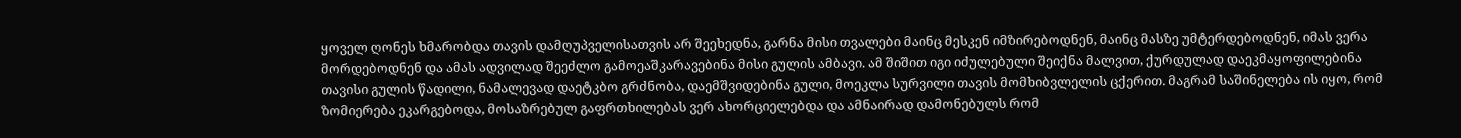ყოველ ღონეს ხმარობდა თავის დამღუპველისათვის არ შეეხედნა, გარნა მისი თვალები მაინც მესკენ იმზირებოდნენ, მაინც მასზე უმტერდებოდნენ, იმას ვერა მორდებოდნენ და ამას ადვილად შეეძლო გამოეაშკარავებინა მისი გულის ამბავი. ამ შიშით იგი იძულებული შეიქნა მალვით, ქურდულად დაეკმაყოფილებინა თავისი გულის წადილი, ნამალევად დაეტკბო გრძნობა, დაემშვიდებინა გული, მოეკლა სურვილი თავის მომხიბვლელის ცქერით. მაგრამ საშინელება ის იყო, რომ ზომიერება ეკარგებოდა, მოსაზრებულ გაფრთხილებას ვერ ახორციელებდა და ამნაირად დამონებულს რომ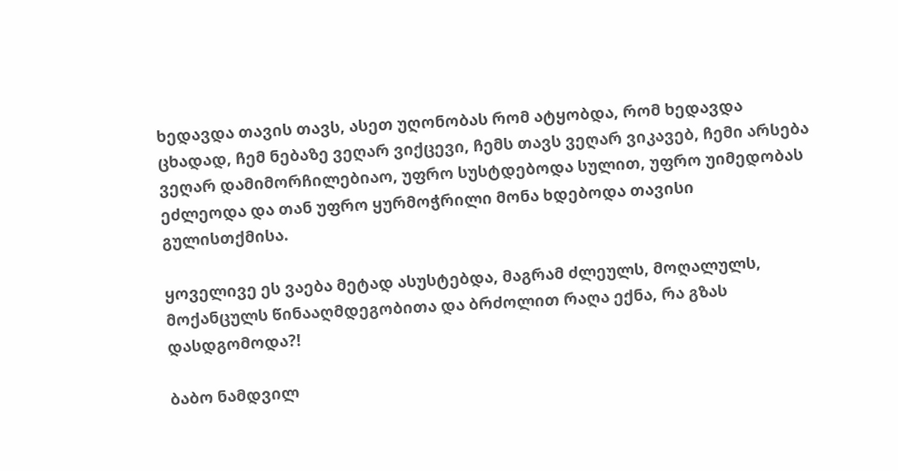ხედავდა თავის თავს, ასეთ უღონობას რომ ატყობდა, რომ ხედავდა ცხადად, ჩემ ნებაზე ვეღარ ვიქცევი, ჩემს თავს ვეღარ ვიკავებ, ჩემი არსება ვეღარ დამიმორჩილებიაო, უფრო სუსტდებოდა სულით, უფრო უიმედობას ეძლეოდა და თან უფრო ყურმოჭრილი მონა ხდებოდა თავისი გულისთქმისა.

ყოველივე ეს ვაება მეტად ასუსტებდა, მაგრამ ძლეულს, მოღალულს, მოქანცულს წინააღმდეგობითა და ბრძოლით რაღა ექნა, რა გზას დასდგომოდა?!

ბაბო ნამდვილ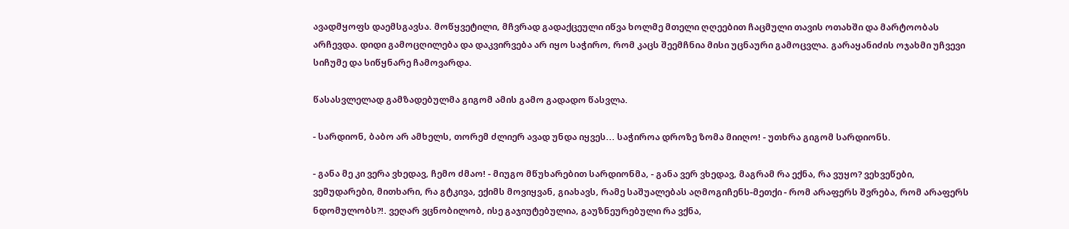ავადმყოფს დაემსგავსა. მოწყვეტილი, მჩვრად გადაქცეული იწვა ხოლმე მთელი ღღეებით ჩაცმული თავის ოთახში და მარტოობას არჩევდა. დიდი გამოცღილება და დაკვირვება არ იყო საჭირო, რომ კაცს შეემჩნია მისი უცნაური გამოცვლა. გარაყანიძის ოჯახმი უჩვევი სიჩუმე და სიწყნარე ჩამოვარდა.

წასასვლელად გამზადებულმა გიგომ ამის გამო გადადო წასვლა.

- სარდიონ, ბაბო არ ამხელს, თორემ ძლიერ ავად უნდა იყვეს... საჭიროა დროზე ზომა მიიღო! - უთხრა გიგომ სარდიონს.

- განა მე კი ვერა ვხედავ, ჩემო ძმაო! - მიუგო მწუხარებით სარდიონმა, - განა ვერ ვხედავ, მაგრამ რა ექნა, რა ვუყო? ვეხვეწები, ვემუდარები, მითხარი, რა გტკივა, ექიმს მოვიყვან, გიახავს, რამე საშუალებას აღმოგიჩენს-მეთქი - რომ არაფერს შვრება, რომ არაფერს ნდომულობს?!. ვეღარ ვცნობილობ, ისე გაჯიუტებულია, გაუზნეურებული რა ვქნა,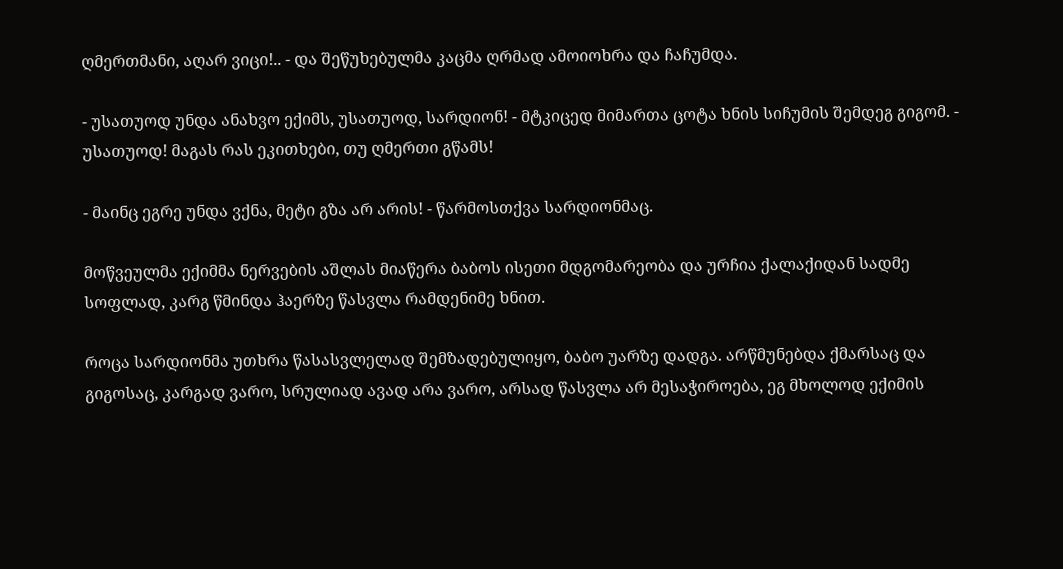ღმერთმანი, აღარ ვიცი!.. - და შეწუხებულმა კაცმა ღრმად ამოიოხრა და ჩაჩუმდა.

- უსათუოდ უნდა ანახვო ექიმს, უსათუოდ, სარდიონ! - მტკიცედ მიმართა ცოტა ხნის სიჩუმის შემდეგ გიგომ. - უსათუოდ! მაგას რას ეკითხები, თუ ღმერთი გწამს!

- მაინც ეგრე უნდა ვქნა, მეტი გზა არ არის! - წარმოსთქვა სარდიონმაც.

მოწვეულმა ექიმმა ნერვების აშლას მიაწერა ბაბოს ისეთი მდგომარეობა და ურჩია ქალაქიდან სადმე სოფლად, კარგ წმინდა ჰაერზე წასვლა რამდენიმე ხნით.

როცა სარდიონმა უთხრა წასასვლელად შემზადებულიყო, ბაბო უარზე დადგა. არწმუნებდა ქმარსაც და გიგოსაც, კარგად ვარო, სრულიად ავად არა ვარო, არსად წასვლა არ მესაჭიროება, ეგ მხოლოდ ექიმის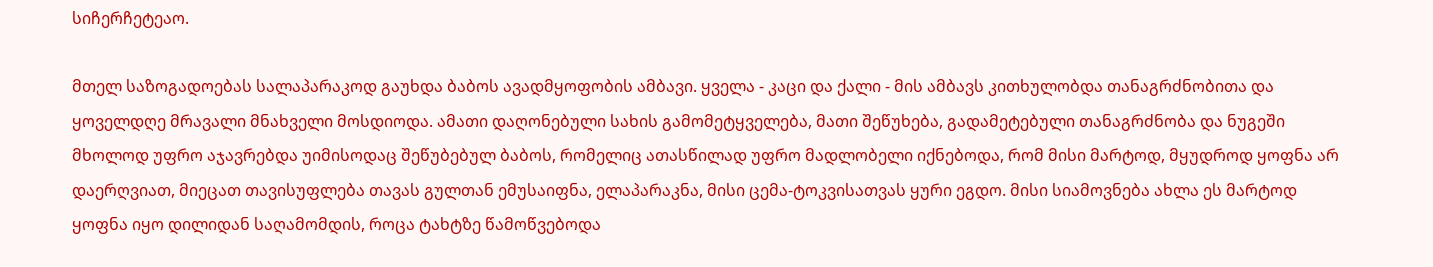სიჩერჩეტეაო.

მთელ საზოგადოებას სალაპარაკოდ გაუხდა ბაბოს ავადმყოფობის ამბავი. ყველა - კაცი და ქალი - მის ამბავს კითხულობდა თანაგრძნობითა და ყოველდღე მრავალი მნახველი მოსდიოდა. ამათი დაღონებული სახის გამომეტყველება, მათი შეწუხება, გადამეტებული თანაგრძნობა და ნუგეში მხოლოდ უფრო აჯავრებდა უიმისოდაც შეწუბებულ ბაბოს, რომელიც ათასწილად უფრო მადლობელი იქნებოდა, რომ მისი მარტოდ, მყუდროდ ყოფნა არ დაერღვიათ, მიეცათ თავისუფლება თავას გულთან ემუსაიფნა, ელაპარაკნა, მისი ცემა-ტოკვისათვას ყური ეგდო. მისი სიამოვნება ახლა ეს მარტოდ ყოფნა იყო დილიდან საღამომდის, როცა ტახტზე წამოწვებოდა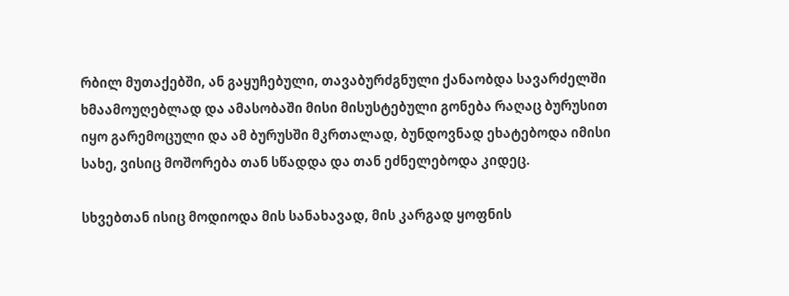რბილ მუთაქებში, ან გაყუჩებული, თავაბურძგნული ქანაობდა სავარძელში ხმაამოუღებლად და ამასობაში მისი მისუსტებული გონება რაღაც ბურუსით იყო გარემოცული და ამ ბურუსში მკრთალად, ბუნდოვნად ეხატებოდა იმისი სახე, ვისიც მოშორება თან სწადდა და თან ეძნელებოდა კიდეც.

სხვებთან ისიც მოდიოდა მის სანახავად, მის კარგად ყოფნის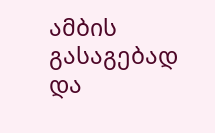ამბის გასაგებად და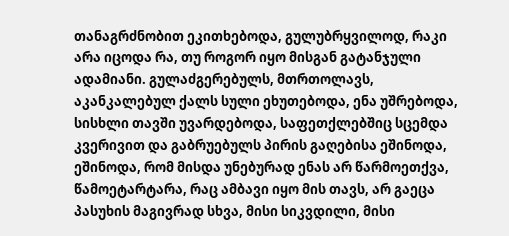თანაგრძნობით ეკითხებოდა, გულუბრყვილოდ, რაკი არა იცოდა რა, თუ როგორ იყო მისგან გატანჯული ადამიანი. გულაძგერებულს, მთრთოლავს, აკანკალებულ ქალს სული ეხუთებოდა, ენა უშრებოდა, სისხლი თავში უვარდებოდა, საფეთქლებშიც სცემდა კვერივით და გაბრუებულს პირის გაღებისა ეშინოდა, ეშინოდა, რომ მისდა უნებურად ენას არ წარმოეთქვა, წამოეტარტარა, რაც ამბავი იყო მის თავს, არ გაეცა პასუხის მაგივრად სხვა, მისი სიკვდილი, მისი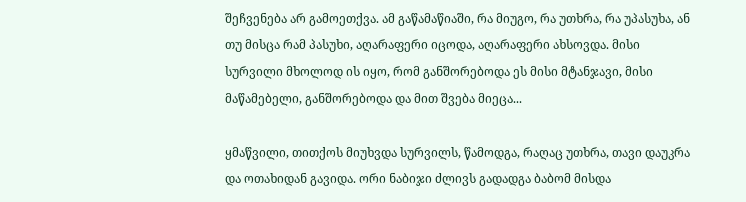შეჩვენება არ გამოეთქვა. ამ გაწამაწიაში, რა მიუგო, რა უთხრა, რა უპასუხა, ან თუ მისცა რამ პასუხი, აღარაფერი იცოდა, აღარაფერი ახსოვდა. მისი სურვილი მხოლოდ ის იყო, რომ განშორებოდა ეს მისი მტანჯავი, მისი მაწამებელი, განშორებოდა და მით შვება მიეცა...

ყმაწვილი, თითქოს მიუხვდა სურვილს, წამოდგა, რაღაც უთხრა, თავი დაუკრა და ოთახიდან გავიდა. ორი ნაბიჯი ძლივს გადადგა ბაბომ მისდა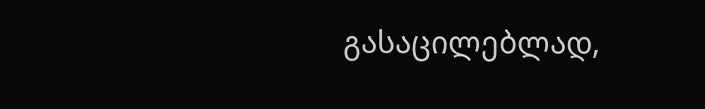გასაცილებლად,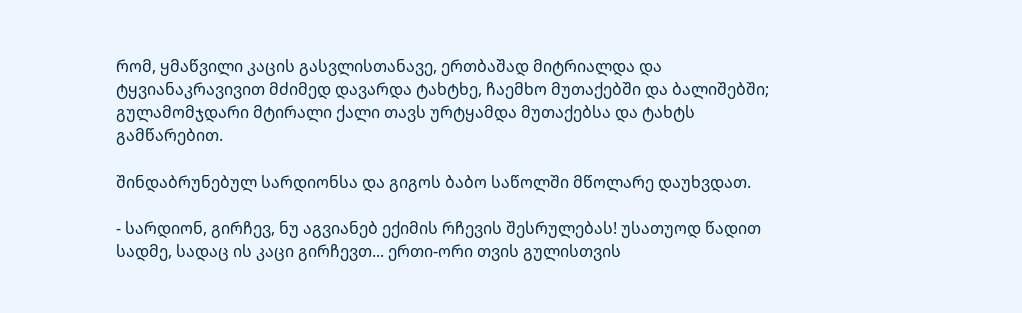რომ, ყმაწვილი კაცის გასვლისთანავე, ერთბაშად მიტრიალდა და ტყვიანაკრავივით მძიმედ დავარდა ტახტხე, ჩაემხო მუთაქებში და ბალიშებში; გულამომჯდარი მტირალი ქალი თავს ურტყამდა მუთაქებსა და ტახტს გამწარებით.

შინდაბრუნებულ სარდიონსა და გიგოს ბაბო საწოლში მწოლარე დაუხვდათ.

- სარდიონ, გირჩევ, ნუ აგვიანებ ექიმის რჩევის შესრულებას! უსათუოდ წადით სადმე, სადაც ის კაცი გირჩევთ... ერთი-ორი თვის გულისთვის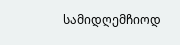სამიდღემჩიოდ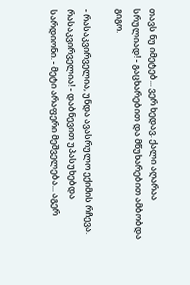თავს ნუ იმეტებ... ვერ ხედავ. ქალი აღარაა სრულიად! - გაცხარებით და მწუხარებით ამბობდა გიგო.

- რასაკვირველია, უნდა ავასრულო ექიმის რჩევა. რასაკვირველია! - დაბნევით უპასუხებდა სარდიონი. - მეტი არაფერი მეშველება... აგერ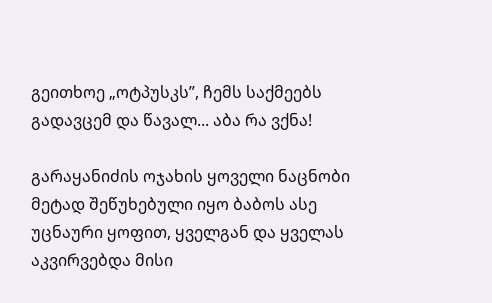გეითხოე „ოტპუსკს”, ჩემს საქმეებს გადავცემ და წავალ... აბა რა ვქნა!

გარაყანიძის ოჯახის ყოველი ნაცნობი მეტად შეწუხებული იყო ბაბოს ასე უცნაური ყოფით, ყველგან და ყველას აკვირვებდა მისი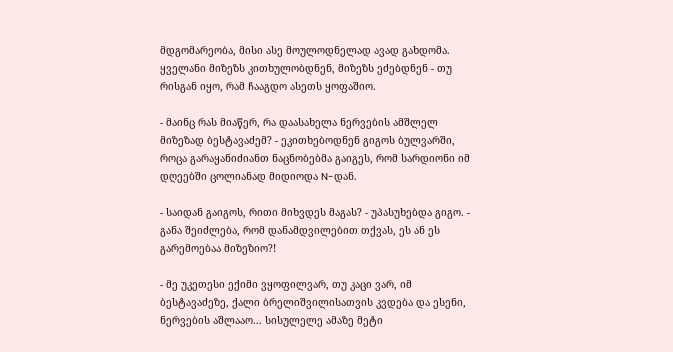მდგომარეობა, მისი ასე მოულოდნელად ავად გახდომა. ყველანი მიზეზს კითხულობდნენ, მიზეზს ეძებდნენ - თუ რისგან იყო, რამ ჩააგდო ასეთს ყოფაშიო.

- მაინც რას მიაწერ, რა დაასახელა ნერვების ამშლელ მიზეზად ბესტავაძემ? - ეკითხებოდნენ გიგოს ბულვარში, როცა გარაყანიძიანთ ნაცნობებმა გაიგეს, რომ სარდიონი იმ დღეებში ცოლიანად მიდიოდა N-დან.

- საიდან გაიგოს, რითი მიხვდეს მაგას? - უპასუხებდა გიგო. - განა შეიძლება, რომ დანამდვილებით თქვას, ეს ან ეს გარემოებაა მიზეზიო?!

- მე უკეთესი ექიმი ვყოფილვარ, თუ კაცი ვარ, იმ ბესტავაძეზე, ქალი ბრელიშვილისათვის კვდება და ესენი, ნერვების აშლააო... სისულელე ამაზე მეტი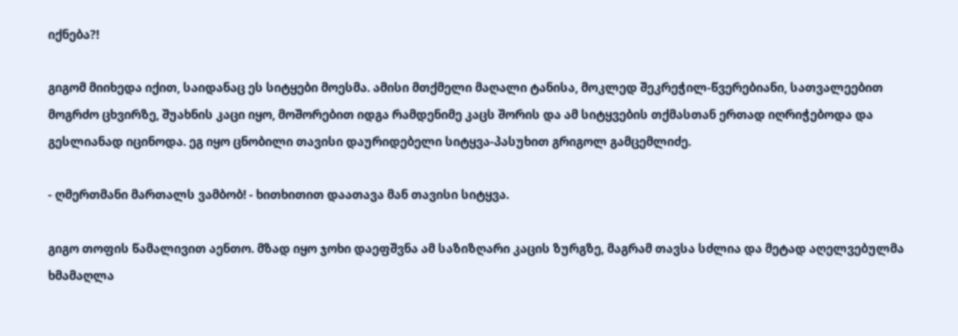იქნება?!

გიგომ მიიხედა იქით, საიდანაც ეს სიტყები მოესმა. ამისი მთქმელი მაღალი ტანისა, მოკლედ შეკრეჭილ-წვერებიანი, სათვალეებით მოგრძო ცხვირზე, შუახნის კაცი იყო, მოშორებით იდგა რამდენიმე კაცს შორის და ამ სიტყვების თქმასთან ერთად იღრიჭებოდა და გესლიანად იცინოდა. ეგ იყო ცნობილი თავისი დაურიდებელი სიტყვა-პასუხით გრიგოლ გამცემლიძე.

- ღმერთმანი მართალს ვამბობ! - ხითხითით დაათავა მან თავისი სიტყვა.

გიგო თოფის წამალივით აენთო. მზად იყო ჯოხი დაეფშვნა ამ საზიზღარი კაცის ზურგზე, მაგრამ თავსა სძლია და მეტად აღელვებულმა ხმამაღლა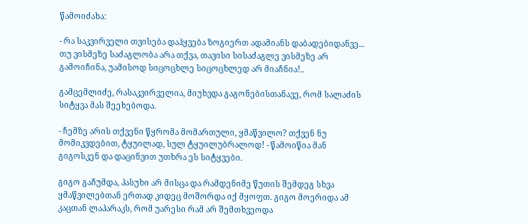წამოიძახა:

- რა საკვირველი თვისება დაჰყვება ზოგიერთ ადამიანს დაბადებიდანვე... თუ ვისმეზე საძაგლობა არა თქვა, თავისი სისაძაგლე ვისმეზე არ გამოიჩინა, უამისოდ სიცოცხლე სიცოცხლედ არ მიაჩნია!..

გამცემლიძე, რასაკვირველია, მიუხვდა გაგონებისთანავე, რომ სალაძის სიტყვა მას შეეხებოდა.

- ჩემზე არის თქვენი წყრომა მომართული, ყმაწვილო? თქვენ ნუ მომიკვდებით, ტყუილად, სულ ტყუილუბრალოდ! - წამოიწია მან გიგოსკენ და დაცინვით უთხრა ეს სიტყვები.

გიგო გაჩუმდა, პასუხი არ მისცა და რამდენიმე წუთის შემდეგ სხვა ყმაწვილებთან ერთად კიდეც მოშორდა იქ მყოფთ. გიგო მოერიდა ამ კაცთან ლაპარაკს, რომ უარესი რამ არ შემთხვეოდა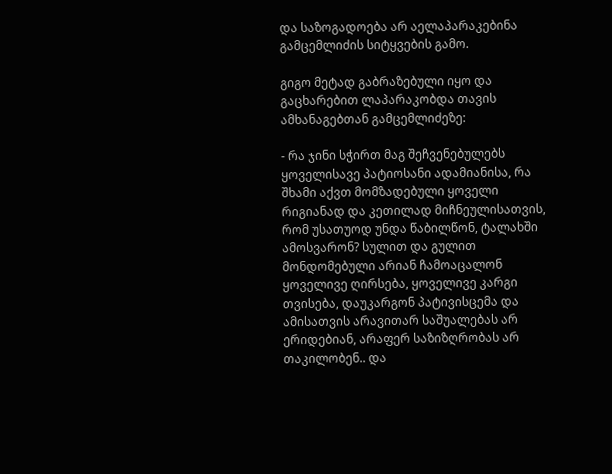და საზოგადოება არ აელაპარაკებინა გამცემლიძის სიტყვების გამო.

გიგო მეტად გაბრაზებული იყო და გაცხარებით ლაპარაკობდა თავის ამხანაგებთან გამცემლიძეზე:

- რა ჯინი სჭირთ მაგ შეჩვენებულებს ყოველისავე პატიოსანი ადამიანისა, რა შხამი აქვთ მომზადებული ყოველი რიგიანად და კეთილად მიჩნეულისათვის, რომ უსათუოდ უნდა წაბილწონ, ტალახში ამოსვარონ? სულით და გულით მონდომებული არიან ჩამოაცალონ ყოველივე ღირსება, ყოველივე კარგი თვისება, დაუკარგონ პატივისცემა და ამისათვის არავითარ საშუალებას არ ერიდებიან, არაფერ საზიზღრობას არ თაკილობენ.. და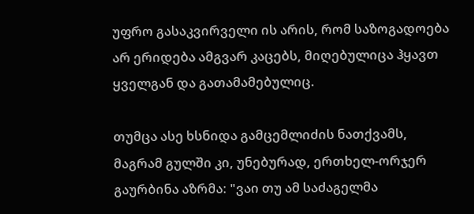უფრო გასაკვირველი ის არის, რომ საზოგადოება არ ერიდება ამგვარ კაცებს, მიღებულიცა ჰყავთ ყველგან და გათამამებულიც.

თუმცა ასე ხსნიდა გამცემლიძის ნათქვამს, მაგრამ გულში კი, უნებურად, ერთხელ-ორჯერ გაურბინა აზრმა: "ვაი თუ ამ საძაგელმა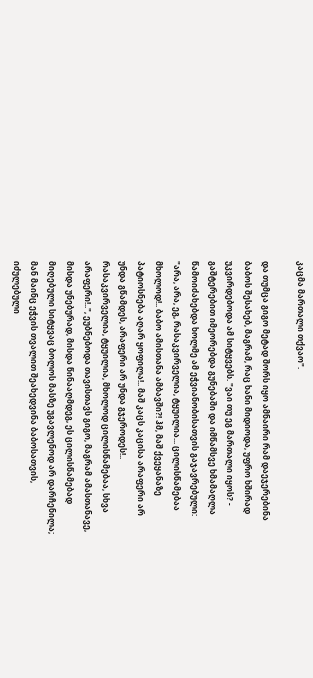კაცმა მართალი თქვაო".

და თუმცა გიგო მეტად შორს იყო ამნაირი რამ დაეჯერებინა ბაბოს შესახებ, მაგრამ, რაც ხანი მიდიოდა, უფრო ხშირად უკვირდებოდა ამ სიტყვებს. "ვაი თუ ეგ მართალი იყოს? - გაშტერებით იმეორებდა გუნებაში და იმწამსვე ხმამაღლა წამოიძახებდა ხოლმე ამ ეჭვიანობისათვის გაჯავრებული: "არა, არა, ეგ, რასაკვირველია, ტყუილია... ცილისწამებაა მხოლოდ!.. ბაბო ამისთანა ამბავში?! ჰმ, მაშ ქვეყანაზე პატიოსნება აღარ ყოფილა!.. მაშ კაცს კაცისა არაფერი არ უნდა გწამდეს, არაფერი არ უნდა გჯეროდეს!.. რასაკვირველია, ტყუილია, მხოლოდ ცილისწამებაა, სხვა არაფერი!..", ეუბნებოდა თავისთავს გიგო, მაგრამ ამასთანავე, მისდა უნებურად, მისდა წინააღმდეგ, ეს ცილისწამებად მიღებული სიტყვაც ბოლოს მასზე უგავლენოდ არ დარჩენილა; მან მაინც ეჭვის თვალით შეახედვინა ბაბოსათვის, იძულებული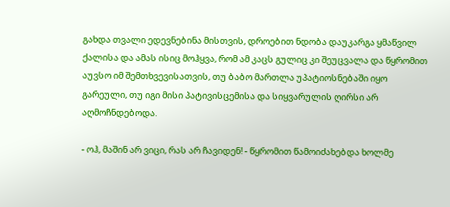გახდა თვალი ედევნებინა მისთვის, დროებით ნდობა დაუკარგა ყმაწვილ ქალისა და ამას ისიც მოჰყვა, რომ ამ კაცს გულიც კი შეუცვალა და წყრომით აუვსო იმ შემთხვევისათვის, თუ ბაბო მართლა უპატიოსნებაში იყო გარეული, თუ იგი მისი პატივისცემისა და სიყვარულის ღირსი არ აღმოჩნდებოდა.

- ოჰ, მაშინ არ ვიცი, რას არ ჩავიდენ! - წყრომით წამოიძახებდა ხოლმე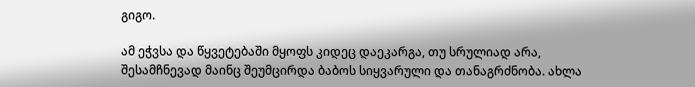გიგო.

ამ ეჭვსა და წყვეტებაში მყოფს კიდეც დაეკარგა, თუ სრულიად არა, შესამჩნევად მაინც შეუმცირდა ბაბოს სიყვარული და თანაგრძნობა. ახლა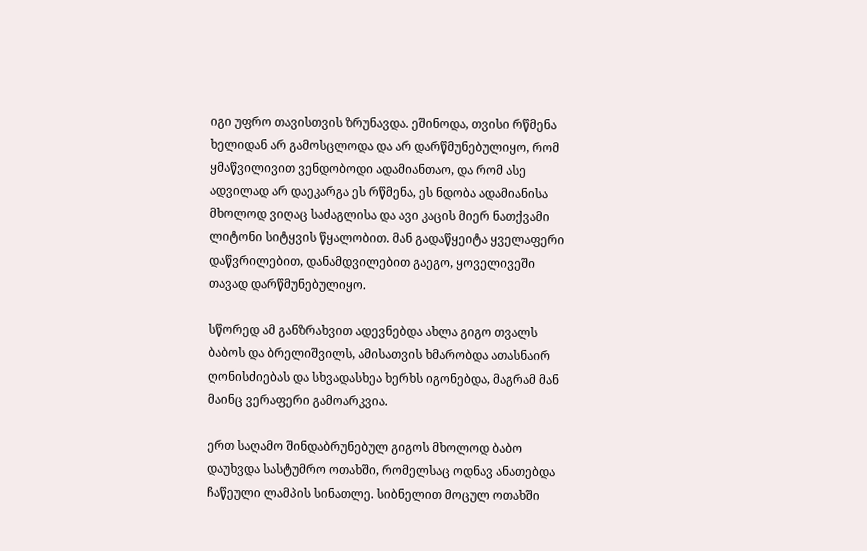იგი უფრო თავისთვის ზრუნავდა. ეშინოდა, თვისი რწმენა ხელიდან არ გამოსცლოდა და არ დარწმუნებულიყო, რომ ყმაწვილივით ვენდობოდი ადამიანთაო, და რომ ასე ადვილად არ დაეკარგა ეს რწმენა, ეს ნდობა ადამიანისა მხოლოდ ვიღაც საძაგლისა და ავი კაცის მიერ ნათქვამი ლიტონი სიტყვის წყალობით. მან გადაწყეიტა ყველაფერი დაწვრილებით, დანამდვილებით გაეგო, ყოველივეში თავად დარწმუნებულიყო.

სწორედ ამ განზრახვით ადევნებდა ახლა გიგო თვალს ბაბოს და ბრელიშვილს, ამისათვის ხმარობდა ათასნაირ ღონისძიებას და სხვადასხეა ხერხს იგონებდა, მაგრამ მან მაინც ვერაფერი გამოარკვია.

ერთ საღამო შინდაბრუნებულ გიგოს მხოლოდ ბაბო დაუხვდა სასტუმრო ოთახში, რომელსაც ოდნავ ანათებდა ჩაწეული ლამპის სინათლე. სიბნელით მოცულ ოთახში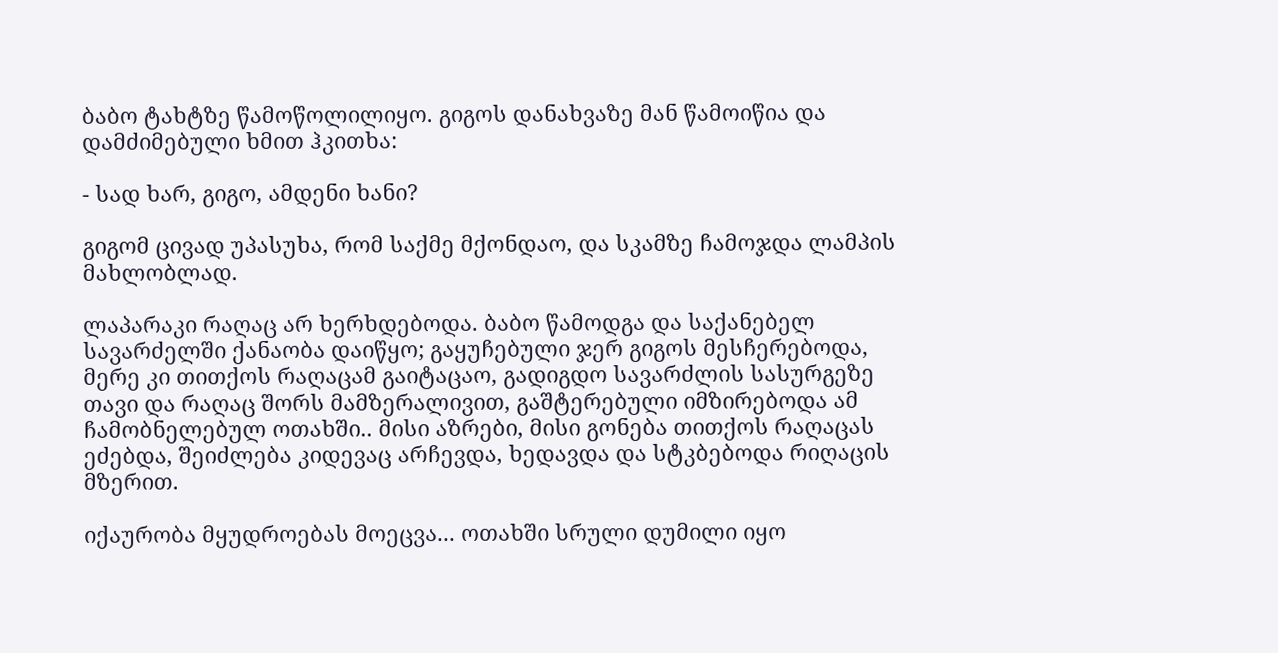ბაბო ტახტზე წამოწოლილიყო. გიგოს დანახვაზე მან წამოიწია და დამძიმებული ხმით ჰკითხა:

- სად ხარ, გიგო, ამდენი ხანი?

გიგომ ცივად უპასუხა, რომ საქმე მქონდაო, და სკამზე ჩამოჯდა ლამპის მახლობლად.

ლაპარაკი რაღაც არ ხერხდებოდა. ბაბო წამოდგა და საქანებელ სავარძელში ქანაობა დაიწყო; გაყუჩებული ჯერ გიგოს მესჩერებოდა, მერე კი თითქოს რაღაცამ გაიტაცაო, გადიგდო სავარძლის სასურგეზე თავი და რაღაც შორს მამზერალივით, გაშტერებული იმზირებოდა ამ ჩამობნელებულ ოთახში.. მისი აზრები, მისი გონება თითქოს რაღაცას ეძებდა, შეიძლება კიდევაც არჩევდა, ხედავდა და სტკბებოდა რიღაცის მზერით.

იქაურობა მყუდროებას მოეცვა... ოთახში სრული დუმილი იყო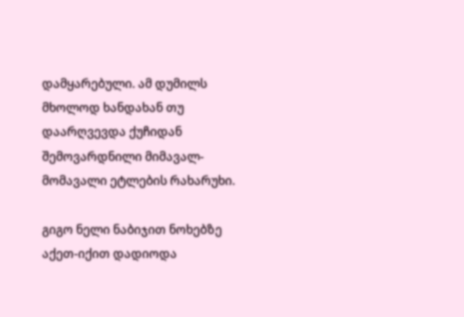დამყარებული. ამ დუმილს მხოლოდ ხანდახან თუ დაარღვევდა ქუჩიდან შემოვარდნილი მიმავალ-მომავალი ეტლების რახარუხი.

გიგო ნელი ნაბიჯით ნოხებზე აქეთ-იქით დადიოდა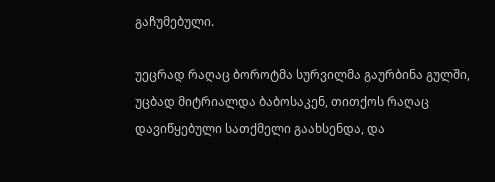გაჩუმებული.

უეცრად რაღაც ბოროტმა სურვილმა გაურბინა გულში, უცბად მიტრიალდა ბაბოსაკენ, თითქოს რაღაც დავიწყებული სათქმელი გაახსენდა, და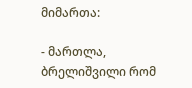მიმართა:

- მართლა, ბრელიშვილი რომ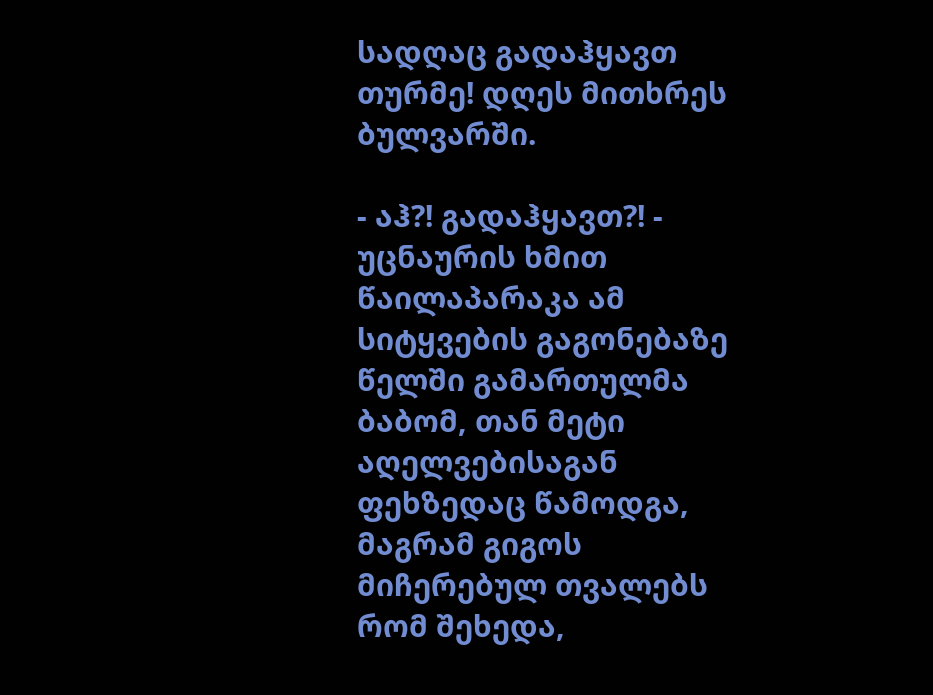სადღაც გადაჰყავთ თურმე! დღეს მითხრეს ბულვარში.

- აჰ?! გადაჰყავთ?! - უცნაურის ხმით წაილაპარაკა ამ სიტყვების გაგონებაზე წელში გამართულმა ბაბომ, თან მეტი აღელვებისაგან ფეხზედაც წამოდგა, მაგრამ გიგოს მიჩერებულ თვალებს რომ შეხედა,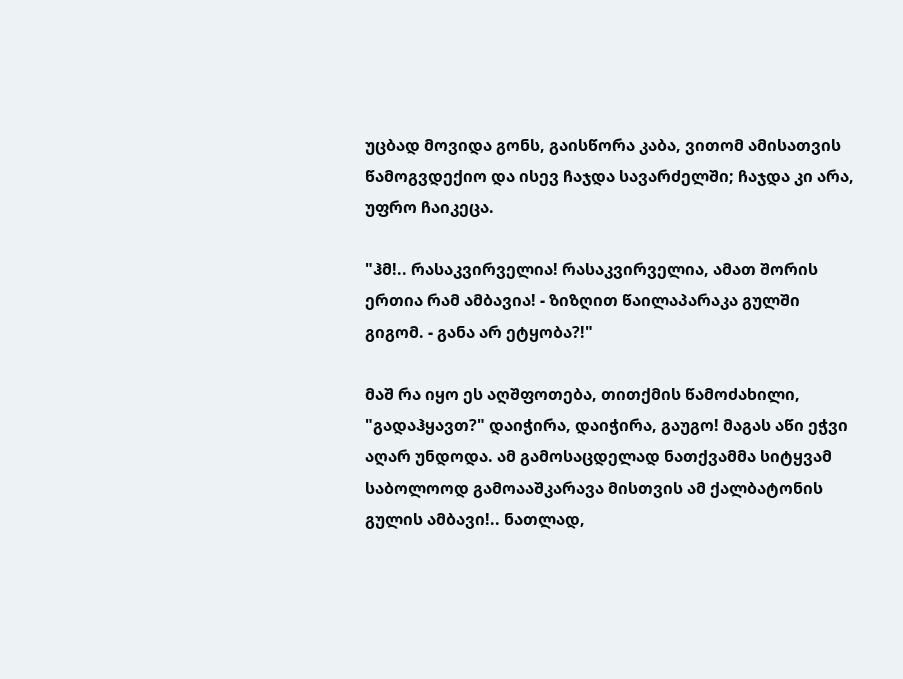უცბად მოვიდა გონს, გაისწორა კაბა, ვითომ ამისათვის წამოგვდექიო და ისევ ჩაჯდა სავარძელში; ჩაჯდა კი არა, უფრო ჩაიკეცა.

"ჰმ!.. რასაკვირველია! რასაკვირველია, ამათ შორის ერთია რამ ამბავია! - ზიზღით წაილაპარაკა გულში გიგომ. - განა არ ეტყობა?!"

მაშ რა იყო ეს აღშფოთება, თითქმის წამოძახილი, "გადაჰყავთ?" დაიჭირა, დაიჭირა, გაუგო! მაგას აწი ეჭვი აღარ უნდოდა. ამ გამოსაცდელად ნათქვამმა სიტყვამ საბოლოოდ გამოააშკარავა მისთვის ამ ქალბატონის გულის ამბავი!.. ნათლად,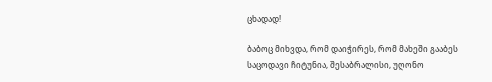ცხადად!

ბაბოც მიხვდა, რომ დაიჭირეს, რომ მახეში გააბეს საცოდავი ჩიტუნია, შესაბრალისი, უღონო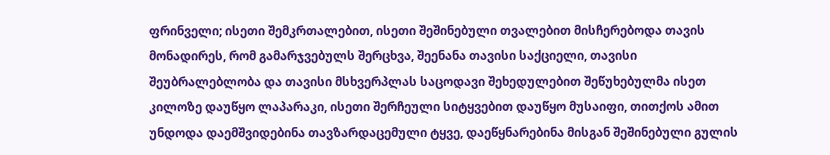ფრინველი; ისეთი შემკრთალებით, ისეთი შეშინებული თვალებით მისჩერებოდა თავის მონადირეს, რომ გამარჯვებულს შერცხვა, შეენანა თავისი საქციელი, თავისი შეუბრალებლობა და თავისი მსხვერპლას საცოდავი შეხედულებით შეწუხებულმა ისეთ კილოზე დაუწყო ლაპარაკი, ისეთი შერჩეული სიტყვებით დაუწყო მუსაიფი, თითქოს ამით უნდოდა დაემშვიდებინა თავზარდაცემული ტყვე, დაეწყნარებინა მისგან შეშინებული გულის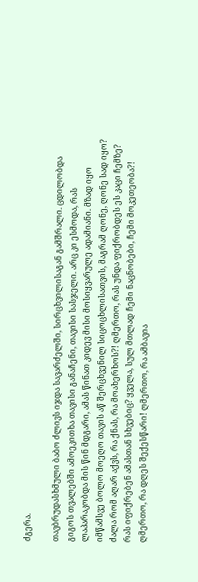ძგერა.

თავბრუდასხმული ბაბო ძლივს იჯდა სავარძელში, სირცხვილისაგან გამშრალი. ცდილობდა გიგოს თვალებში ამოეკითხა თავისი განაჩენი, თავისი სასჯელი. არც კი ესმოდა, რას ლაპარაკობდა მის წინ მდგარი, ამას წინათ კიდევ მისი მოსიყვარულე ადამიანი. მზად იყო იმწამსვე ბოლო მოეღო თავის აწ შერცხვენილ სიცოცხლისათვის, მაგრამ ღონე, ღონე სად იყო? ძალა რომ აღარ აქვს, რა ქნას, რა მოახერხოს?! ღმერთო, რას უნდა ფიქრობდეს ეს კაცი ჩემზე? რას იფიქრებენ ამასთან სხვებიც? ყველა, სულ მთლად ჩემი ნაცნობები, ჩემი მოკეთეობა?! ღმერთო, რა დღეს შექესწარი! ღმერთო, რა ამბავია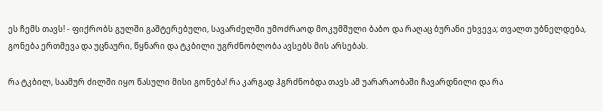ეს ჩემს თავს! - ფიქრობს გულში გაშტერებული, სავარძელში უმოძრაოდ მოკუმშული ბაბო და რაღაც ბურანი ეხვევა; თვალთ უბნელდება, გონება ერთმევა და უცნაური, წყნარი და ტკბილი უგრძნობლობა ავსებს მის არსებას.

რა ტკბილ, საამურ ძილში იყო წასული მისი გონება! რა კარგად ჰგრძნობდა თავს ამ უარარაობაში ჩავარდნილი და რა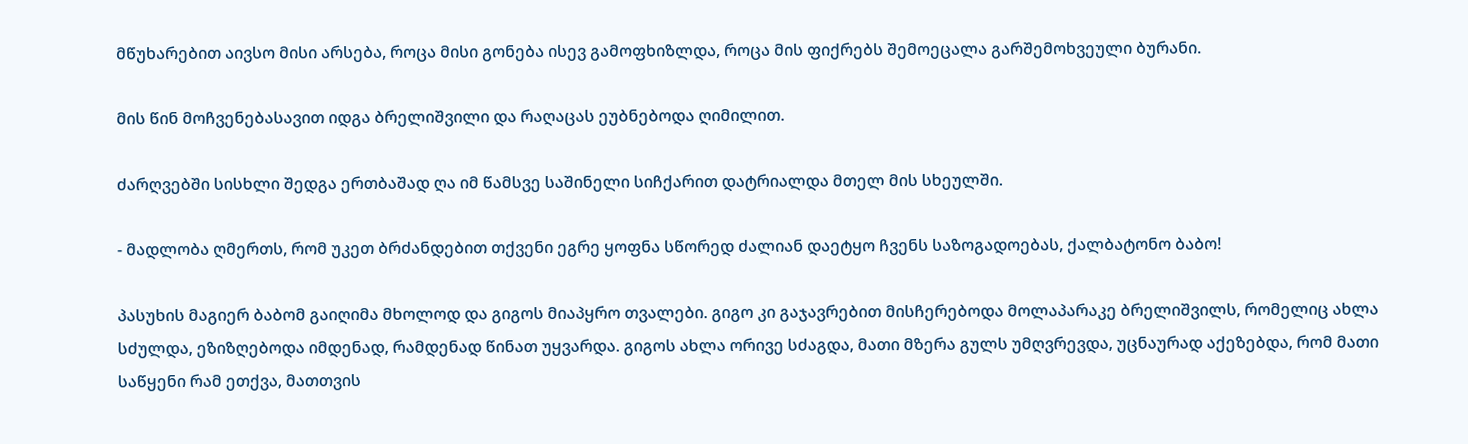მწუხარებით აივსო მისი არსება, როცა მისი გონება ისევ გამოფხიზლდა, როცა მის ფიქრებს შემოეცალა გარშემოხვეული ბურანი.

მის წინ მოჩვენებასავით იდგა ბრელიშვილი და რაღაცას ეუბნებოდა ღიმილით.

ძარღვებში სისხლი შედგა ერთბაშად ღა იმ წამსვე საშინელი სიჩქარით დატრიალდა მთელ მის სხეულში.

- მადლობა ღმერთს, რომ უკეთ ბრძანდებით თქვენი ეგრე ყოფნა სწორედ ძალიან დაეტყო ჩვენს საზოგადოებას, ქალბატონო ბაბო!

პასუხის მაგიერ ბაბომ გაიღიმა მხოლოდ და გიგოს მიაპყრო თვალები. გიგო კი გაჯავრებით მისჩერებოდა მოლაპარაკე ბრელიშვილს, რომელიც ახლა სძულდა, ეზიზღებოდა იმდენად, რამდენად წინათ უყვარდა. გიგოს ახლა ორივე სძაგდა, მათი მზერა გულს უმღვრევდა, უცნაურად აქეზებდა, რომ მათი საწყენი რამ ეთქვა, მათთვის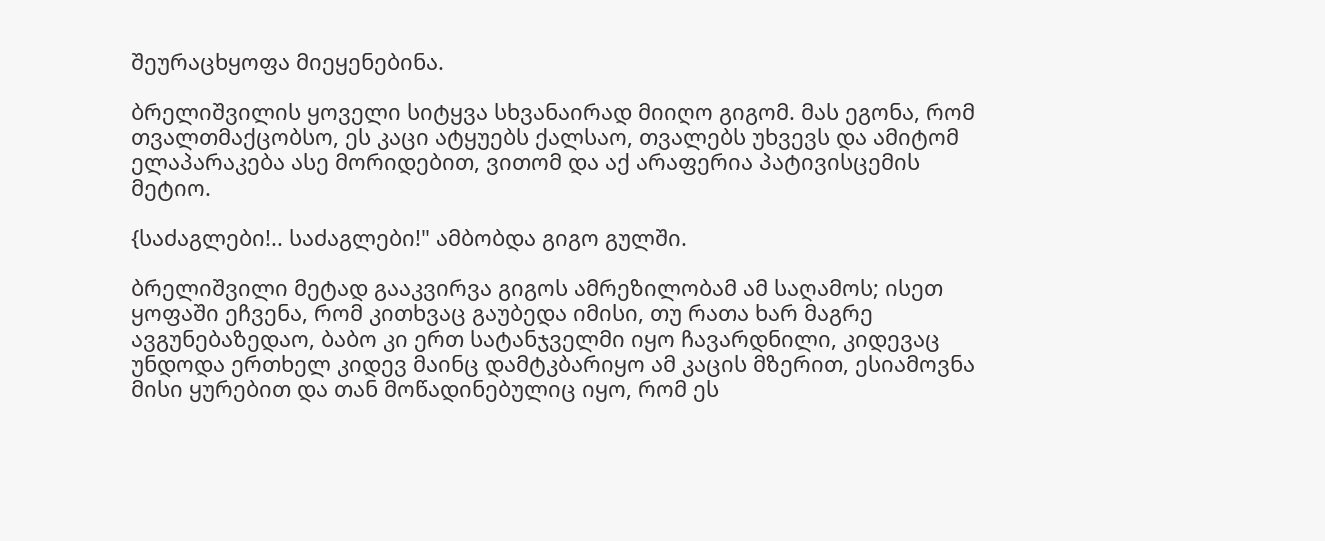შეურაცხყოფა მიეყენებინა.

ბრელიშვილის ყოველი სიტყვა სხვანაირად მიიღო გიგომ. მას ეგონა, რომ თვალთმაქცობსო, ეს კაცი ატყუებს ქალსაო, თვალებს უხვევს და ამიტომ ელაპარაკება ასე მორიდებით, ვითომ და აქ არაფერია პატივისცემის მეტიო.

{საძაგლები!.. საძაგლები!" ამბობდა გიგო გულში.

ბრელიშვილი მეტად გააკვირვა გიგოს ამრეზილობამ ამ საღამოს; ისეთ ყოფაში ეჩვენა, რომ კითხვაც გაუბედა იმისი, თუ რათა ხარ მაგრე ავგუნებაზედაო, ბაბო კი ერთ სატანჯველმი იყო ჩავარდნილი, კიდევაც უნდოდა ერთხელ კიდევ მაინც დამტკბარიყო ამ კაცის მზერით, ესიამოვნა მისი ყურებით და თან მოწადინებულიც იყო, რომ ეს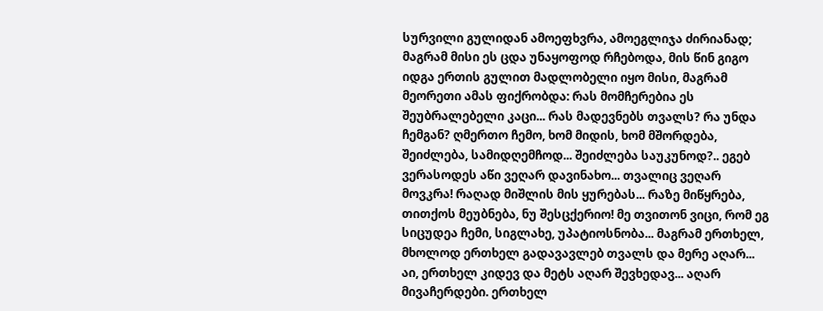სურვილი გულიდან ამოეფხვრა, ამოეგლიჯა ძირიანად; მაგრამ მისი ეს ცდა უნაყოფოდ რჩებოდა, მის წინ გიგო იდგა ერთის გულით მადლობელი იყო მისი, მაგრამ მეორეთი ამას ფიქრობდა: რას მომჩერებია ეს შეუბრალებელი კაცი... რას მადევნებს თვალს? რა უნდა ჩემგან? ღმერთო ჩემო, ხომ მიდის, ხომ მშორდება, შეიძლება, სამიდღემჩოდ... შეიძლება საუკუნოდ?.. ეგებ ვერასოდეს აწი ვეღარ დავინახო... თვალიც ვეღარ მოვკრა! რაღად მიშლის მის ყურებას... რაზე მიწყრება, თითქოს მეუბნება, ნუ შესცქერიო! მე თვითონ ვიცი, რომ ეგ სიცუდეა ჩემი, სიგლახე, უპატიოსნობა... მაგრამ ერთხელ, მხოლოდ ერთხელ გადავავლებ თვალს და მერე აღარ... აი, ერთხელ კიდევ და მეტს აღარ შევხედავ... აღარ მივაჩერდები. ერთხელ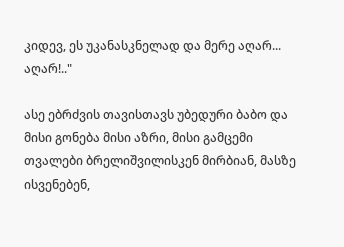კიდევ, ეს უკანასკნელად და მერე აღარ... აღარ!.."

ასე ებრძვის თავისთავს უბედური ბაბო და მისი გონება მისი აზრი, მისი გამცემი თვალები ბრელიშვილისკენ მირბიან, მასზე ისვენებენ,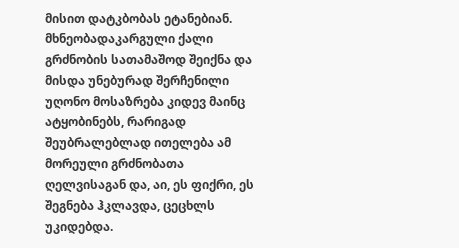მისით დატკბობას ეტანებიან. მხნეობადაკარგული ქალი გრძნობის სათამაშოდ შეიქნა და მისდა უნებურად შერჩენილი უღონო მოსაზრება კიდევ მაინც ატყობინებს, რარიგად შეუბრალებლად ითელება ამ მორეული გრძნობათა ღელვისაგან და, აი, ეს ფიქრი, ეს შეგნება ჰკლავდა, ცეცხლს უკიდებდა.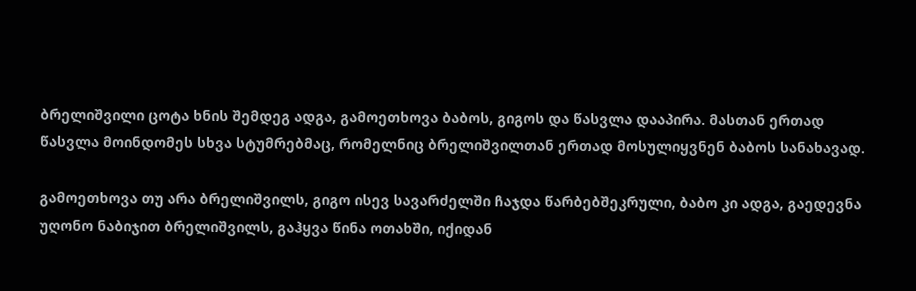ბრელიშვილი ცოტა ხნის შემდეგ ადგა, გამოეთხოვა ბაბოს, გიგოს და წასვლა დააპირა. მასთან ერთად წასვლა მოინდომეს სხვა სტუმრებმაც, რომელნიც ბრელიშვილთან ერთად მოსულიყვნენ ბაბოს სანახავად.

გამოეთხოვა თუ არა ბრელიშვილს, გიგო ისევ სავარძელში ჩაჯდა წარბებშეკრული, ბაბო კი ადგა, გაედევნა უღონო ნაბიჯით ბრელიშვილს, გაჰყვა წინა ოთახში, იქიდან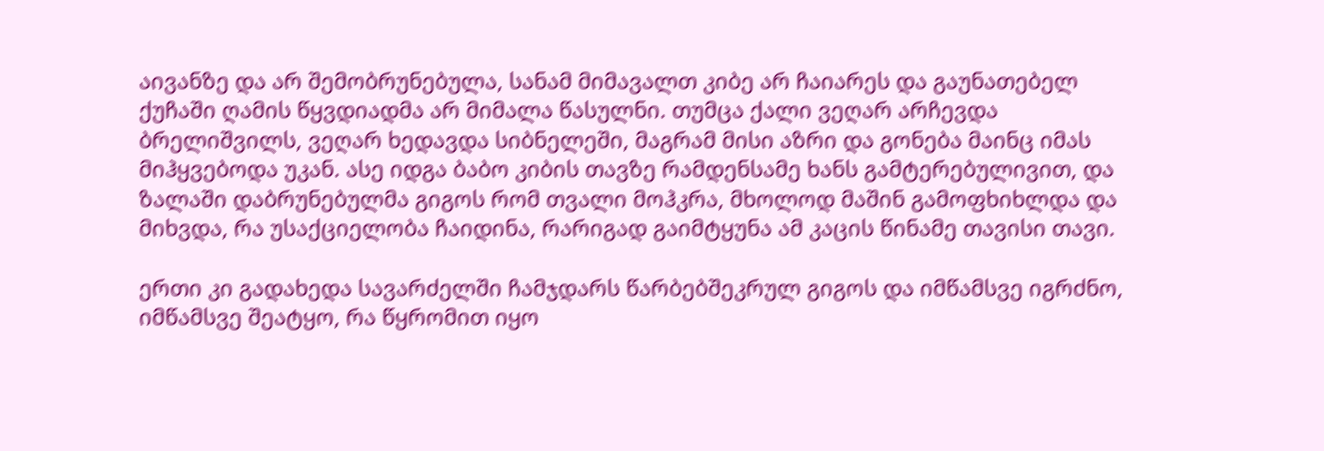აივანზე და არ შემობრუნებულა, სანამ მიმავალთ კიბე არ ჩაიარეს და გაუნათებელ ქუჩაში ღამის წყვდიადმა არ მიმალა წასულნი. თუმცა ქალი ვეღარ არჩევდა ბრელიშვილს, ვეღარ ხედავდა სიბნელეში, მაგრამ მისი აზრი და გონება მაინც იმას მიჰყვებოდა უკან. ასე იდგა ბაბო კიბის თავზე რამდენსამე ხანს გამტერებულივით, და ზალაში დაბრუნებულმა გიგოს რომ თვალი მოჰკრა, მხოლოდ მაშინ გამოფხიხლდა და მიხვდა, რა უსაქციელობა ჩაიდინა, რარიგად გაიმტყუნა ამ კაცის წინამე თავისი თავი.

ერთი კი გადახედა სავარძელში ჩამჯდარს წარბებშეკრულ გიგოს და იმწამსვე იგრძნო, იმწამსვე შეატყო, რა წყრომით იყო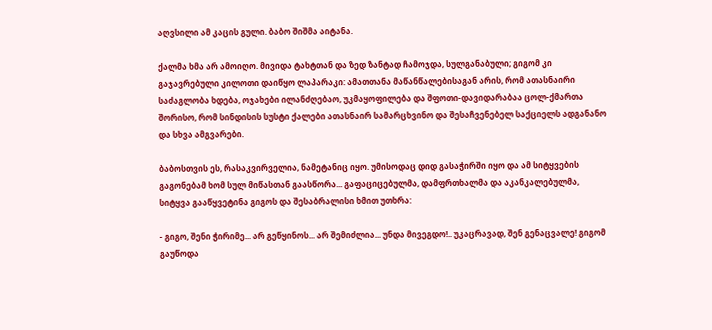აღვსილი ამ კაცის გული. ბაბო შიშმა აიტანა.

ქალმა ხმა არ ამოიღო. მივიდა ტახტთან და ზედ ზანტად ჩამოჯდა, სულგანაბული; გიგომ კი გაჯავრებული კილოთი დაიწყო ლაპარაკი: ამათთანა მაწანწალებისაგან არის, რომ ათასნაირი საძაგლობა ხდება, ოჯახები ილანძღებაო, უკმაყოფილება და შფოთი-დავიდარაბაა ცოლ-ქმართა შორისო, რომ სინდისის სუსტი ქალები ათასნაირ სამარცხვინო და შესაჩვენებელ საქციელს ადგანანო და სხვა ამგვარები.

ბაბოსთვის ეს, რასაკვირველია, ნამეტანიც იყო. უმისოდაც დიდ გასაჭირში იყო და ამ სიტყვების გაგონებამ ხომ სულ მიწასთან გაასწორა... გაფაციცებულმა, დამფრთხალმა და აკანკალებულმა, სიტყვა გააწყვეტინა გიგოს და შესაბრალისი ხმით უთხრა:

- გიგო, შენი ჭირიმე... არ გეწყინოს... არ შემიძლია... უნდა მივეგდო!.. უკაცრავად, შენ გენაცვალე! გიგომ გაუწოდა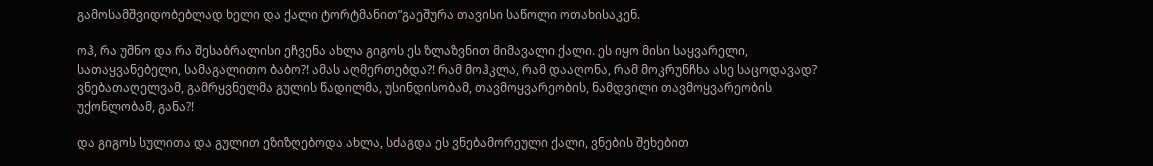გამოსამშვიდობებლად ხელი და ქალი ტორტმანით”გაეშურა თავისი საწოლი ოთახისაკენ.

ოჰ, რა უშნო და რა შესაბრალისი ეჩვენა ახლა გიგოს ეს ზლაზვნით მიმავალი ქალი. ეს იყო მისი საყვარელი, სათაყვანებელი, სამაგალითო ბაბო?! ამას აღმერთებდა?! რამ მოჰკლა, რამ დააღონა, რამ მოკრუნჩხა ასე საცოდავად? ვნებათაღელვამ, გამრყვნელმა გულის წადილმა, უსინდისობამ, თავმოყვარეობის, ნამდვილი თავმოყვარეობის უქონლობამ, განა?!

და გიგოს სულითა და გულით ეზიზღებოდა ახლა, სძაგდა ეს ვნებამორეული ქალი, ვნების შეხებით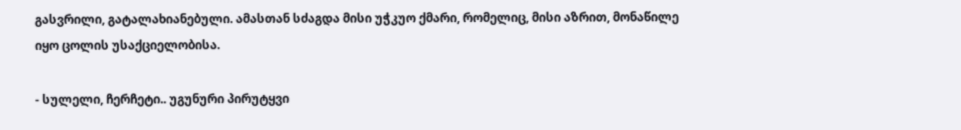გასვრილი, გატალახიანებული. ამასთან სძაგდა მისი უჭკუო ქმარი, რომელიც, მისი აზრით, მონაწილე იყო ცოლის უსაქციელობისა.

- სულელი, ჩერჩეტი.. უგუნური პირუტყვი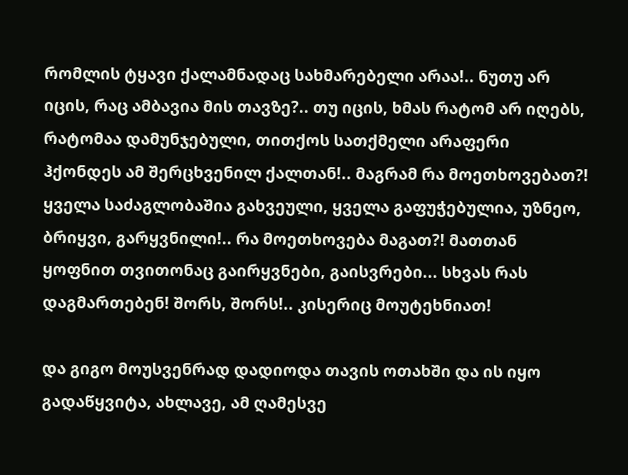რომლის ტყავი ქალამნადაც სახმარებელი არაა!.. ნუთუ არ იცის, რაც ამბავია მის თავზე?.. თუ იცის, ხმას რატომ არ იღებს, რატომაა დამუნჯებული, თითქოს სათქმელი არაფერი ჰქონდეს ამ შერცხვენილ ქალთან!.. მაგრამ რა მოეთხოვებათ?! ყველა საძაგლობაშია გახვეული, ყველა გაფუჭებულია, უზნეო, ბრიყვი, გარყვნილი!.. რა მოეთხოვება მაგათ?! მათთან ყოფნით თვითონაც გაირყვნები, გაისვრები... სხვას რას დაგმართებენ! შორს, შორს!.. კისერიც მოუტეხნიათ!

და გიგო მოუსვენრად დადიოდა თავის ოთახში და ის იყო გადაწყვიტა, ახლავე, ამ ღამესვე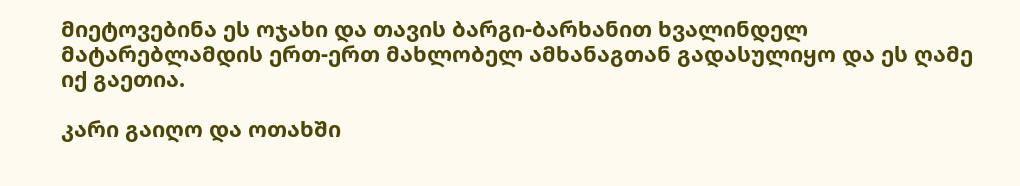მიეტოვებინა ეს ოჯახი და თავის ბარგი-ბარხანით ხვალინდელ მატარებლამდის ერთ-ერთ მახლობელ ამხანაგთან გადასულიყო და ეს ღამე იქ გაეთია.

კარი გაიღო და ოთახში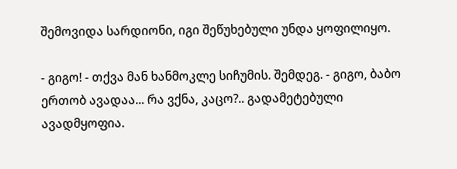შემოვიდა სარდიონი, იგი შეწუხებული უნდა ყოფილიყო.

- გიგო! - თქვა მან ხანმოკლე სიჩუმის. შემდეგ. - გიგო, ბაბო ერთობ ავადაა... რა ვქნა, კაცო?.. გადამეტებული ავადმყოფია.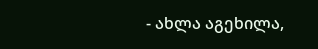- ახლა აგეხილა,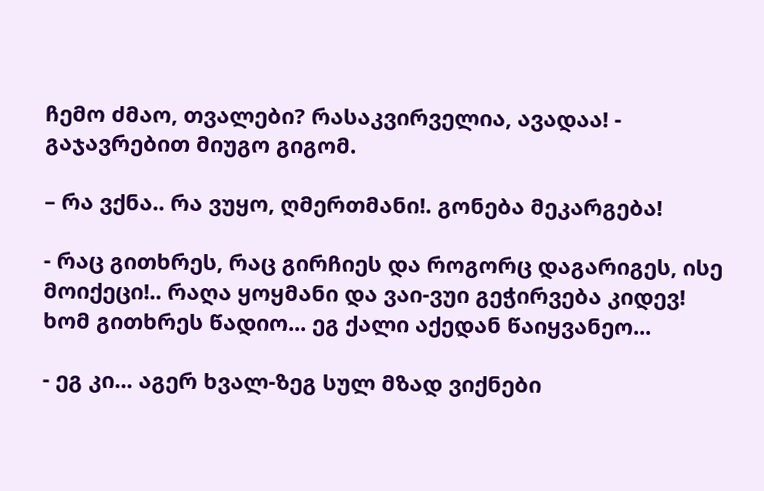ჩემო ძმაო, თვალები? რასაკვირველია, ავადაა! - გაჯავრებით მიუგო გიგომ.

– რა ვქნა.. რა ვუყო, ღმერთმანი!. გონება მეკარგება!

- რაც გითხრეს, რაც გირჩიეს და როგორც დაგარიგეს, ისე მოიქეცი!.. რაღა ყოყმანი და ვაი-ვუი გეჭირვება კიდევ! ხომ გითხრეს წადიო... ეგ ქალი აქედან წაიყვანეო...

- ეგ კი... აგერ ხვალ-ზეგ სულ მზად ვიქნები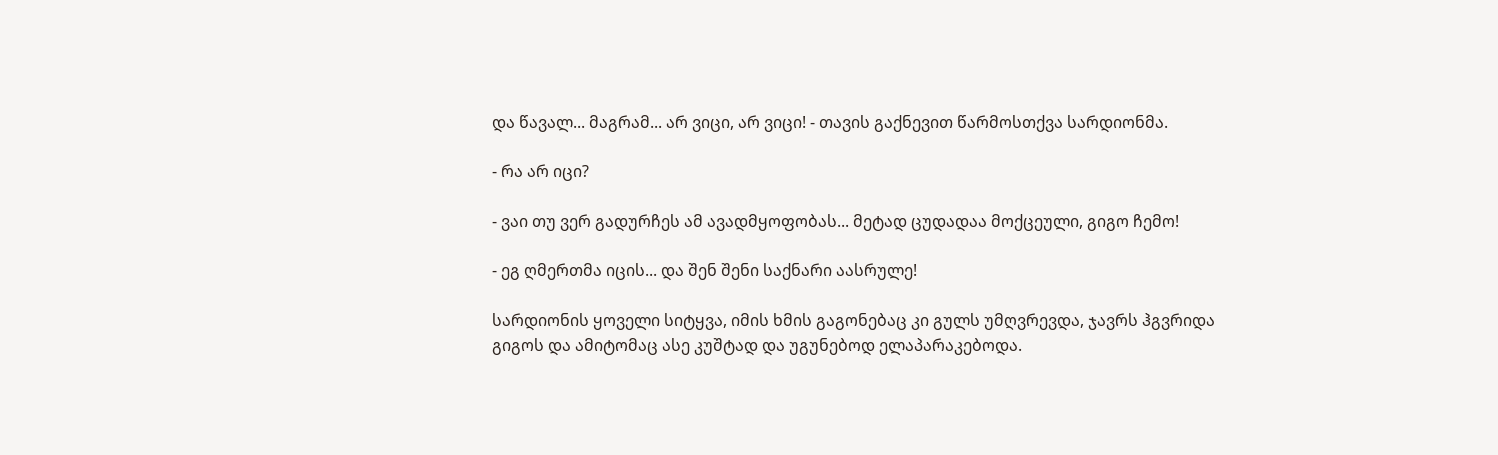და წავალ... მაგრამ... არ ვიცი, არ ვიცი! - თავის გაქნევით წარმოსთქვა სარდიონმა.

- რა არ იცი?

- ვაი თუ ვერ გადურჩეს ამ ავადმყოფობას... მეტად ცუდადაა მოქცეული, გიგო ჩემო!

- ეგ ღმერთმა იცის... და შენ შენი საქნარი აასრულე!

სარდიონის ყოველი სიტყვა, იმის ხმის გაგონებაც კი გულს უმღვრევდა, ჯავრს ჰგვრიდა გიგოს და ამიტომაც ასე კუშტად და უგუნებოდ ელაპარაკებოდა.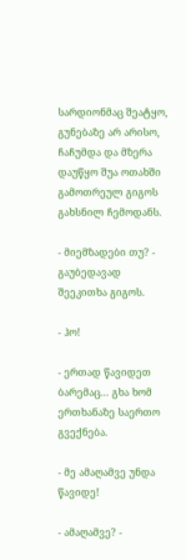სარდიონმაც შეატყო, გუნებაზე არ არისო, ჩაჩუმდა და მზერა დაუწყო შუა ოთახში გამოთრეულ გიგოს გახსნილ ჩემოდანს.

- მიემზადები თუ? - გაუბედავად შეეკითხა გიგოს.

- ჰო!

- ერთად წავიდეთ ბარემაც... გხა ხომ ერთხანაზე საერთო გვექნება.

- მე ამაღამვე უნდა წავიდე!

- ამაღამვე? -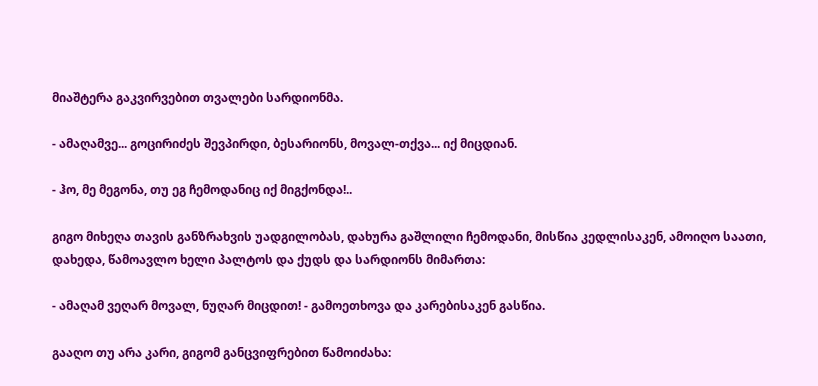მიაშტერა გაკვირვებით თვალები სარდიონმა.

- ამაღამვე... გოცირიძეს შევპირდი, ბესარიონს, მოვალ-თქვა... იქ მიცდიან.

- ჰო, მე მეგონა, თუ ეგ ჩემოდანიც იქ მიგქონდა!..

გიგო მიხეღა თავის განზრახვის უადგილობას, დახურა გაშლილი ჩემოდანი, მისწია კედლისაკენ, ამოიღო საათი, დახედა, წამოავლო ხელი პალტოს და ქუდს და სარდიონს მიმართა:

- ამაღამ ვეღარ მოვალ, ნუღარ მიცდით! - გამოეთხოვა და კარებისაკენ გასწია.

გააღო თუ არა კარი, გიგომ განცვიფრებით წამოიძახა: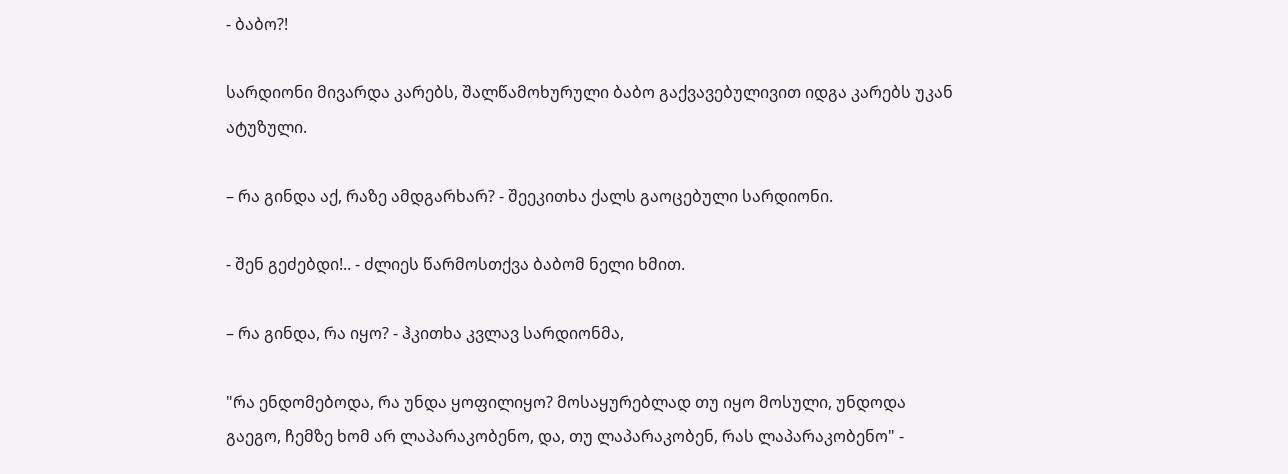- ბაბო?!

სარდიონი მივარდა კარებს, შალწამოხურული ბაბო გაქვავებულივით იდგა კარებს უკან ატუზული.

– რა გინდა აქ, რაზე ამდგარხარ? - შეეკითხა ქალს გაოცებული სარდიონი.

- შენ გეძებდი!.. - ძლიეს წარმოსთქვა ბაბომ ნელი ხმით.

– რა გინდა, რა იყო? - ჰკითხა კვლავ სარდიონმა,

"რა ენდომებოდა, რა უნდა ყოფილიყო? მოსაყურებლად თუ იყო მოსული, უნდოდა გაეგო, ჩემზე ხომ არ ლაპარაკობენო, და, თუ ლაპარაკობენ, რას ლაპარაკობენო" -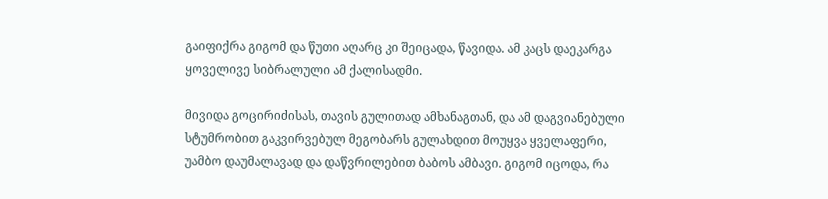გაიფიქრა გიგომ და წუთი აღარც კი შეიცადა, წავიდა. ამ კაცს დაეკარგა ყოველივე სიბრალული ამ ქალისადმი.

მივიდა გოცირიძისას, თავის გულითად ამხანაგთან, და ამ დაგვიანებული სტუმრობით გაკვირვებულ მეგობარს გულახდით მოუყვა ყველაფერი, უამბო დაუმალავად და დაწვრილებით ბაბოს ამბავი. გიგომ იცოდა, რა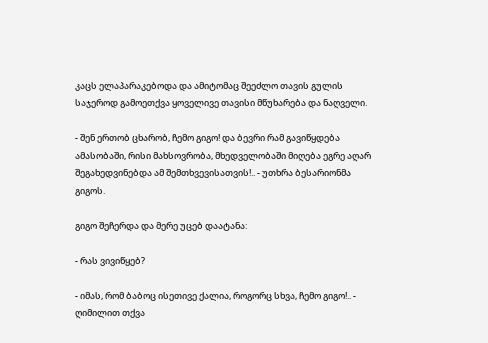კაცს ელაპარაკებოდა და ამიტომაც შეეძლო თავის გულის საჯეროდ გამოეთქვა ყოველივე თავისი მწუხარება და ნაღველი.

- შენ ერთობ ცხარობ, ჩემო გიგო! და ბევრი რამ გავიწყდება ამასობაში, რისი მახსოვრობა, მხედველობაში მიღება ეგრე აღარ შეგახედვინებდა ამ შემთხვევისათვის!.. - უთხრა ბესარიონმა გიგოს.

გიგო შეჩერდა და მერე უცებ დაატანა:

- რას ვივიწყებ?

- იმას, რომ ბაბოც ისეთივე ქალია, როგორც სხვა, ჩემო გიგო!.. - ღიმილით თქვა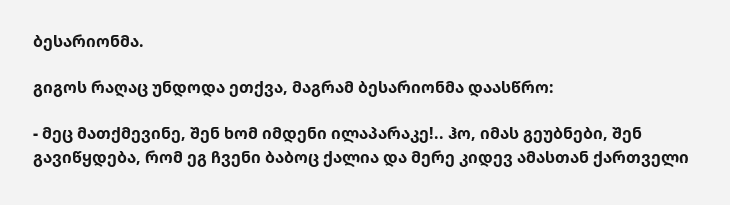ბესარიონმა.

გიგოს რაღაც უნდოდა ეთქვა, მაგრამ ბესარიონმა დაასწრო:

- მეც მათქმევინე, შენ ხომ იმდენი ილაპარაკე!.. ჰო, იმას გეუბნები, შენ გავიწყდება, რომ ეგ ჩვენი ბაბოც ქალია და მერე კიდევ ამასთან ქართველი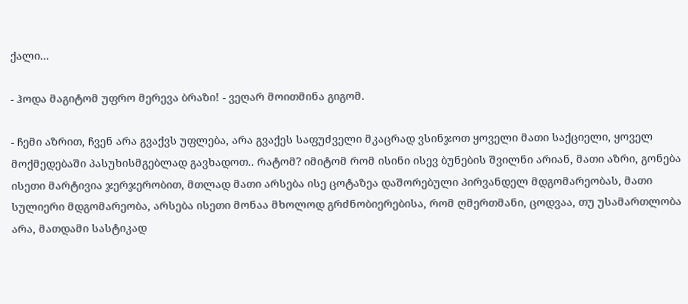ქალი...

- ჰოდა მაგიტომ უფრო მერევა ბრაზი! - ვეღარ მოითმინა გიგომ.

- ჩემი აზრით, ჩვენ არა გვაქვს უფლება, არა გვაქეს საფუძველი მკაცრად ვსინჯოთ ყოველი მათი საქციელი, ყოველ მოქმედებაში პასუხისმგებლად გავხადოთ.. რატომ? იმიტომ რომ ისინი ისევ ბუნების შვილნი არიან, მათი აზრი, გონება ისეთი მარტივია ჯერჯერობით, მთლად მათი არსება ისე ცოტაზეა დაშორებული პირვანდელ მდგომარეობას, მათი სულიერი მდგომარეობა, არსება ისეთი მონაა მხოლოდ გრძნობიერებისა, რომ ღმერთმანი, ცოდვაა, თუ უსამართლობა არა, მათდამი სასტიკად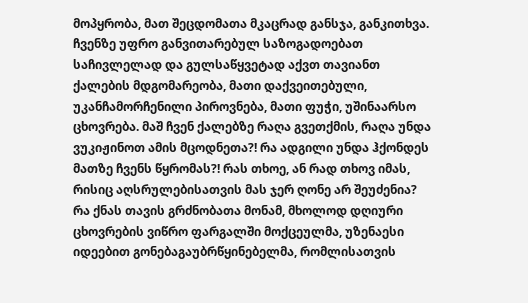მოპყრობა, მათ შეცდომათა მკაცრად განსჯა, განკითხვა. ჩვენზე უფრო განვითარებულ საზოგადოებათ საჩივლელად და გულსაწყვეტად აქვთ თავიანთ ქალების მდგომარეობა, მათი დაქვეითებული, უკანჩამორჩენილი პიროვნება, მათი ფუჭი, უშინაარსო ცხოვრება. მაშ ჩვენ ქალებზე რაღა გვეთქმის, რაღა უნდა ვუკიჟინოთ ამის მცოდნეთა?! რა ადგილი უნდა ჰქონდეს მათზე ჩვენს წყრომას?! რას თხოე, ან რად თხოვ იმას, რისიც აღსრულებისათვის მას ჯერ ღონე არ შეუძენია? რა ქნას თავის გრძნობათა მონამ, მხოლოდ დღიური ცხოვრების ვიწრო ფარგალში მოქცეულმა, უზენაესი იდეებით გონებაგაუბრწყინებელმა, რომლისათვის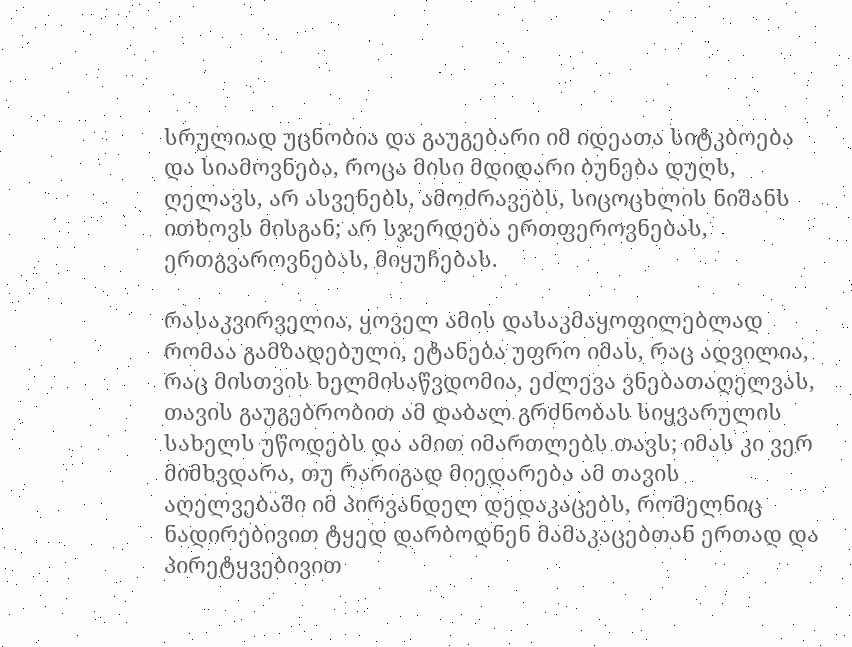სრულიად უცნობია და გაუგებარი იმ იდეათა სიტკბოება და სიამოვნება, როცა მისი მდიდარი ბუნება დუღს, ღელავს, არ ასვენებს, ამოძრავებს, სიცოცხლის ნიშანს ითხოვს მისგან; არ სჯერდება ერთფეროვნებას, ერთგვაროვნებას, მიყუჩებას.

რასაკვირველია, ყოველ ამის დასაკმაყოფილებლად რომაა გამზადებული, ეტანება უფრო იმას, რაც ადვილია, რაც მისთვის ხელმისაწვდომია, ეძლევა ვნებათაღელვას, თავის გაუგებრობით ამ დაბალ გრძნობას სიყვარულის სახელს უწოდებს და ამით იმართლებს თავს; იმას კი ვერ მიმხვდარა, თუ რარიგად მიედარება ამ თავის აღელვებაში იმ პირვანდელ დედაკაცებს, რომელნიც ნადირებივით ტყედ დარბოდნენ მამაკაცებთან ერთად და პირეტყვებივით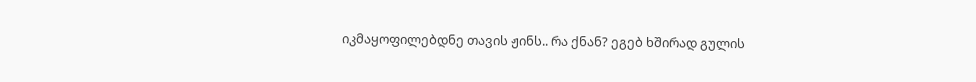იკმაყოფილებდნე თავის ჟინს.. რა ქნან? ეგებ ხშირად გულის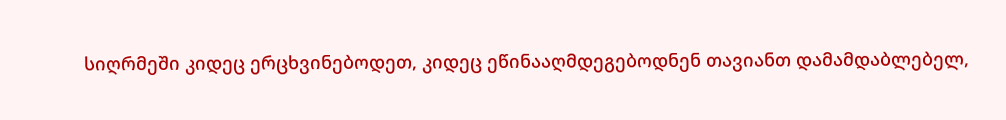სიღრმეში კიდეც ერცხვინებოდეთ, კიდეც ეწინააღმდეგებოდნენ თავიანთ დამამდაბლებელ,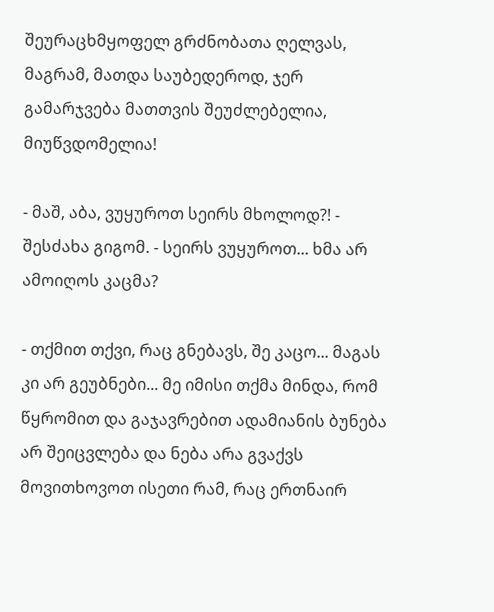შეურაცხმყოფელ გრძნობათა ღელვას, მაგრამ, მათდა საუბედეროდ, ჯერ გამარჯვება მათთვის შეუძლებელია, მიუწვდომელია!

- მაშ, აბა, ვუყუროთ სეირს მხოლოდ?! - შესძახა გიგომ. - სეირს ვუყუროთ... ხმა არ ამოიღოს კაცმა?

- თქმით თქვი, რაც გნებავს, შე კაცო... მაგას კი არ გეუბნები... მე იმისი თქმა მინდა, რომ წყრომით და გაჯავრებით ადამიანის ბუნება არ შეიცვლება და ნება არა გვაქვს მოვითხოვოთ ისეთი რამ, რაც ერთნაირ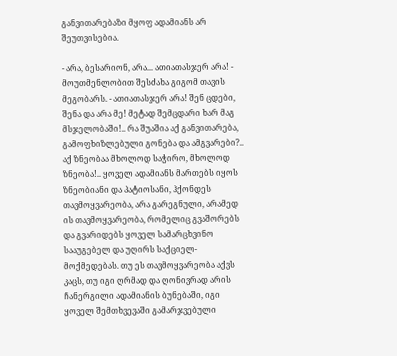განვითარებაზი მყოფ ადამიანს არ შეუთვისებია.

- არა, ბესარიონ, არა... ათიათასჯერ არა! - მოუთმენლობით შესძახა გიგომ თავის მეგობარს. - ათიათასჯერ არა! შენ ცდები, შენა და არა მე! მეტად შემცდარი ხარ მაგ მსჯელობაში!.. რა შუაშია აქ განვითარება, გამოფხიზლებული გონება და ამგვარები?.. აქ ზნეობაა მხოლოდ საჭირო, მხოლოდ ზნეობა!.. ყოველ ადამიანს მართებს იყოს ზნეობიანი და პატიოსანი, ჰქონდეს თავმოყვარეობა, არა გარეგნული, არამედ ის თავმოყვარეობა, რომელიც გვაშორებს და გვარიდებს ყოველ სამარცხვინო სააუგებელ და უღირს საქციელ-მოქმედებას. თუ ეს თავმოყვარეობა აქვს კაცს, თუ იგი ღრმად და ღონივრად არის ჩანერგილი ადამიანის ბუნებაში, იგი ყოველ შემთხვევაში გამარჯვებული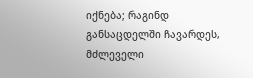იქნება; რაგინდ განსაცდელში ჩავარდეს, მძლეველი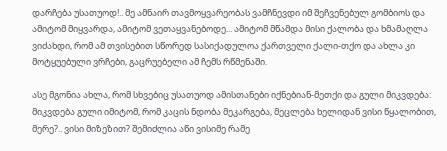დარჩება უსათუოდ!.. მე ამნაირ თავმოყვარეობას ვამჩნევდი იმ შეჩვენებულ გომბიოს და ამიტომ მიყვარდა, ამიტომ ვეთაყვანებოდე... ამიტომ მწამდა მისი ქალობა და ხმამაღლა ვიძახდი, რომ ამ თვისებით სწორედ სასიქადულოა ქართველი ქალი-თქო და ახლა კი მოტყუებული ვრჩები, გაცრუებელი ამ ჩემს რწმენაში.

ასე მგონია ახლა, რომ სხვებიც უსათუოდ ამისთანები იქნებიან-მეთქი და გული მიკვდება: მიკვდება გული იმიტომ, რომ კაცის ნდობა მეკარგება, მეცლება ხელიდან ვისი წყალობით, მერე?.. ვისი მიზეზით? შემიძლია აწი ვისიმე რამე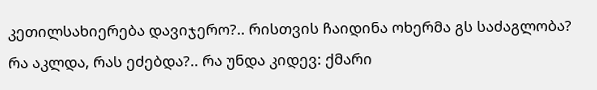კეთილსახიერება დავიჯერო?.. რისთვის ჩაიდინა ოხერმა გს საძაგლობა? რა აკლდა, რას ეძებდა?.. რა უნდა კიდევ: ქმარი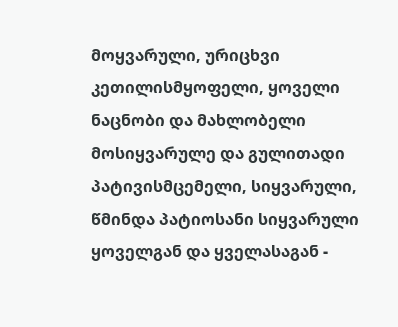მოყვარული, ურიცხვი კეთილისმყოფელი, ყოველი ნაცნობი და მახლობელი მოსიყვარულე და გულითადი პატივისმცემელი, სიყვარული, წმინდა პატიოსანი სიყვარული ყოველგან და ყველასაგან -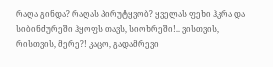რაღა გინდა? რაღას პირუტყვობ? ყველას ფეხი ჰკრა და სიბინძურეში ჰყოფს თავს, სიოხრეში!.. ვისთვის, რისთვის, მერე?! კაცო, გადამრევი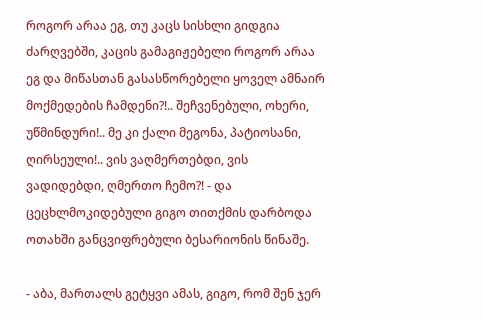როგორ არაა ეგ, თუ კაცს სისხლი გიდგია ძარღვებში, კაცის გამაგიჟებელი როგორ არაა ეგ და მიწასთან გასასწორებელი ყოველ ამნაირ მოქმედების ჩამდენი?!.. შეჩვენებული, ოხერი, უწმინდური!.. მე კი ქალი მეგონა, პატიოსანი, ღირსეული!.. ვის ვაღმერთებდი, ვის ვადიდებდი, ღმერთო ჩემო?! - და ცეცხლმოკიდებული გიგო თითქმის დარბოდა ოთახში განცვიფრებული ბესარიონის წინაშე.

- აბა, მართალს გეტყვი ამას, გიგო, რომ შენ ჯერ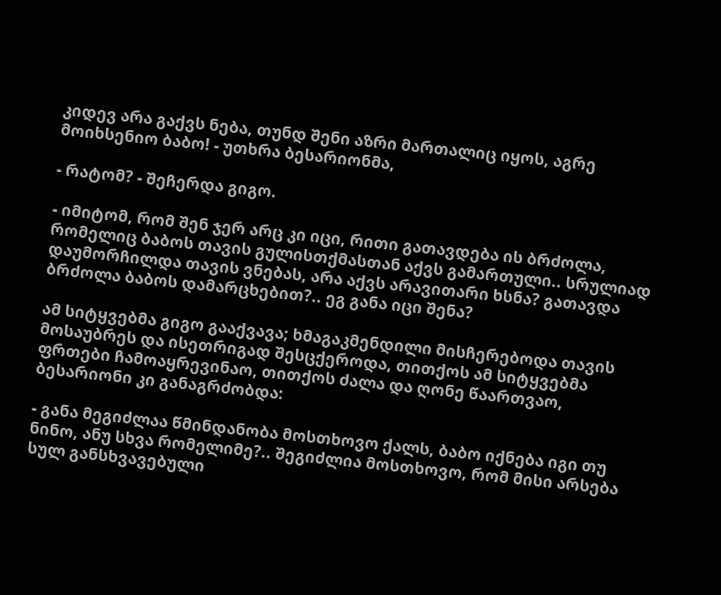კიდევ არა გაქვს ნება, თუნდ შენი აზრი მართალიც იყოს, აგრე მოიხსენიო ბაბო! - უთხრა ბესარიონმა,

- რატომ? - შეჩერდა გიგო.

- იმიტომ, რომ შენ ჯერ არც კი იცი, რითი გათავდება ის ბრძოლა, რომელიც ბაბოს თავის გულისთქმასთან აქვს გამართული.. სრულიად დაუმორჩილდა თავის ვნებას, არა აქვს არავითარი ხსნა? გათავდა ბრძოლა ბაბოს დამარცხებით?.. ეგ განა იცი შენა?

ამ სიტყვებმა გიგო გააქვავა; ხმაგაკმენდილი მისჩერებოდა თავის მოსაუბრეს და ისეთრიგად შესცქეროდა, თითქოს ამ სიტყვებმა ფრთები ჩამოაყრევინაო, თითქოს ძალა და ღონე წაართვაო, ბესარიონი კი განაგრძობდა:

- განა მეგიძლაა წმინდანობა მოსთხოვო ქალს, ბაბო იქნება იგი თუ ნინო, ანუ სხვა რომელიმე?.. შეგიძლია მოსთხოვო, რომ მისი არსება სულ განსხვავებული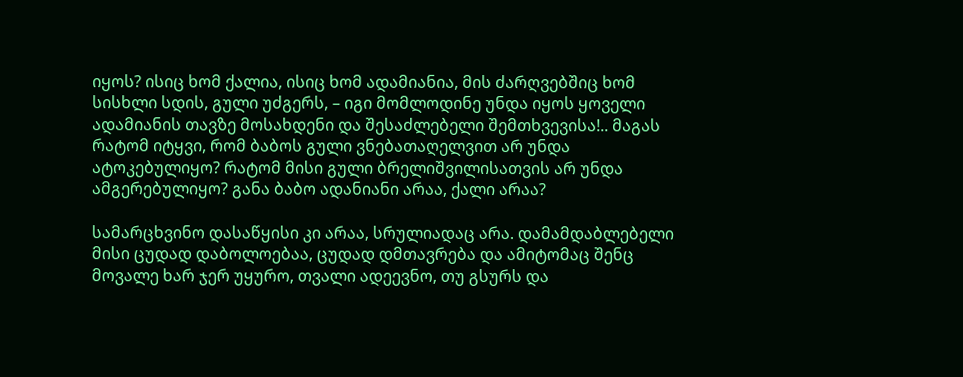იყოს? ისიც ხომ ქალია, ისიც ხომ ადამიანია, მის ძარღვებშიც ხომ სისხლი სდის, გული უძგერს, – იგი მომლოდინე უნდა იყოს ყოველი ადამიანის თავზე მოსახდენი და შესაძლებელი შემთხვევისა!.. მაგას რატომ იტყვი, რომ ბაბოს გული ვნებათაღელვით არ უნდა ატოკებულიყო? რატომ მისი გული ბრელიშვილისათვის არ უნდა ამგერებულიყო? განა ბაბო ადანიანი არაა, ქალი არაა?

სამარცხვინო დასაწყისი კი არაა, სრულიადაც არა. დამამდაბლებელი მისი ცუდად დაბოლოებაა, ცუდად დმთავრება და ამიტომაც შენც მოვალე ხარ ჯერ უყურო, თვალი ადეევნო, თუ გსურს და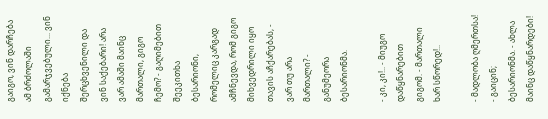გაიგო, ვინ დარჩება ამ ბრძოლაში გამარჯვებული... ვინ იქნება შერცხვენილი და ვინ საქებარი! არა ვარ ამაში მაინც მართალი, გიგო ჩემო? - გაღიმებით შეეკითხა ბესარიონი, რომელიც კარგად ამჩნევდა, რომ გიგო მიხვედრილი იყო თავის აჩქარებას, - ვარ თუ არა მართალი? - განუმეორა ბესარიონმა.

- კი, კი!.. - მიუგო დაწყნარებით გიგომ. - მართალი ხარ სწორედ!..

- მადლობა ღმერთსა! - გაიცინ; ბესარიონმა. - ახლა მაინც დაწყნარდები!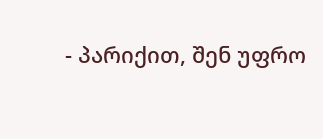- პარიქით, შენ უფრო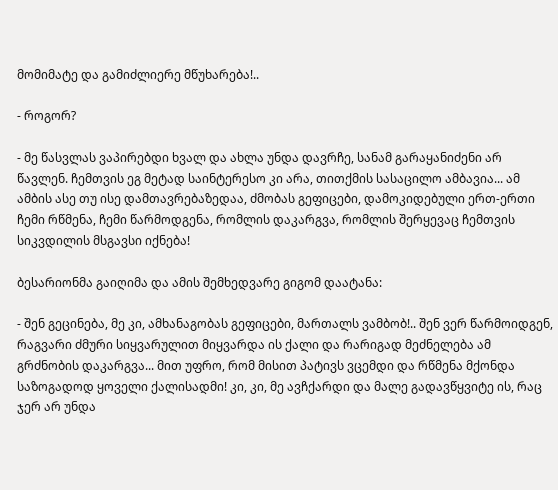მომიმატე და გამიძლიერე მწუხარება!..

- როგორ?

- მე წასვლას ვაპირებდი ხვალ და ახლა უნდა დავრჩე, სანამ გარაყანიძენი არ წავლენ. ჩემთვის ეგ მეტად საინტერესო კი არა, თითქმის სასაცილო ამბავია... ამ ამბის ასე თუ ისე დამთავრებაზედაა, ძმობას გეფიცები, დამოკიდებული ერთ-ერთი ჩემი რწმენა, ჩემი წარმოდგენა, რომლის დაკარგვა, რომლის შერყევაც ჩემთვის სიკვდილის მსგავსი იქნება!

ბესარიონმა გაიღიმა და ამის შემხედვარე გიგომ დაატანა:

- შენ გეცინება, მე კი, ამხანაგობას გეფიცები, მართალს ვამბობ!.. შენ ვერ წარმოიდგენ, რაგვარი ძმური სიყვარულით მიყვარდა ის ქალი და რარიგად მეძნელება ამ გრძნობის დაკარგვა... მით უფრო, რომ მისით პატივს ვცემდი და რწმენა მქონდა საზოგადოდ ყოველი ქალისადმი! კი, კი, მე ავჩქარდი და მალე გადავწყვიტე ის, რაც ჯერ არ უნდა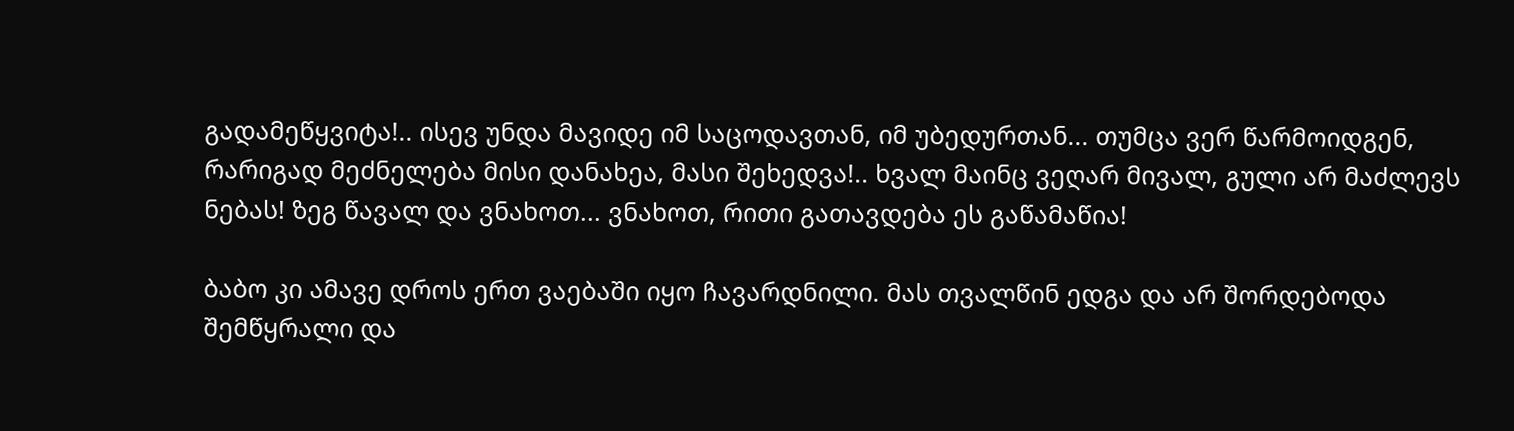გადამეწყვიტა!.. ისევ უნდა მავიდე იმ საცოდავთან, იმ უბედურთან... თუმცა ვერ წარმოიდგენ, რარიგად მეძნელება მისი დანახეა, მასი შეხედვა!.. ხვალ მაინც ვეღარ მივალ, გული არ მაძლევს ნებას! ზეგ წავალ და ვნახოთ... ვნახოთ, რითი გათავდება ეს გაწამაწია!

ბაბო კი ამავე დროს ერთ ვაებაში იყო ჩავარდნილი. მას თვალწინ ედგა და არ შორდებოდა შემწყრალი და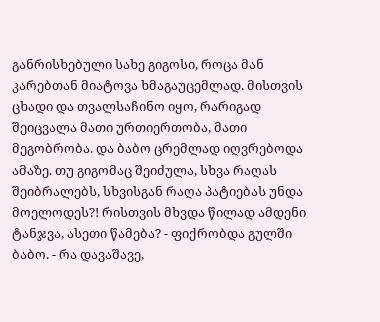განრისხებული სახე გიგოსი, როცა მან კარებთან მიატოვა ხმაგაუცემლად. მისთვის ცხადი და თვალსაჩინო იყო, რარიგად შეიცვალა მათი ურთიერთობა, მათი მეგობრობა. და ბაბო ცრემლად იღვრებოდა ამაზე. თუ გიგომაც შეიძულა, სხვა რაღას შეიბრალებს, სხვისგან რაღა პატიებას უნდა მოელოდეს?! რისთვის მხვდა წილად ამდენი ტანჯვა, ასეთი წამება? - ფიქრობდა გულში ბაბო. - რა დავაშავე,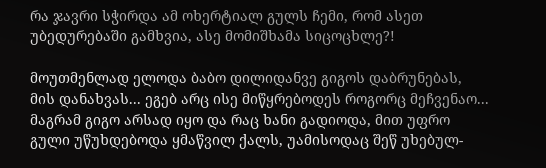რა ჯავრი სჭირდა ამ ოხერტიალ გულს ჩემი, რომ ასეთ უბედურებაში გამხვია, ასე მომიშხამა სიცოცხლე?!

მოუთმენლად ელოდა ბაბო დილიდანვე გიგოს დაბრუნებას, მის დანახვას... ეგებ არც ისე მიწყრებოდეს როგორც მეჩვენაო... მაგრამ გიგო არსად იყო და რაც ხანი გადიოდა, მით უფრო გული უწუხდებოდა ყმაწვილ ქალს, უამისოდაც შეწ უხებულ-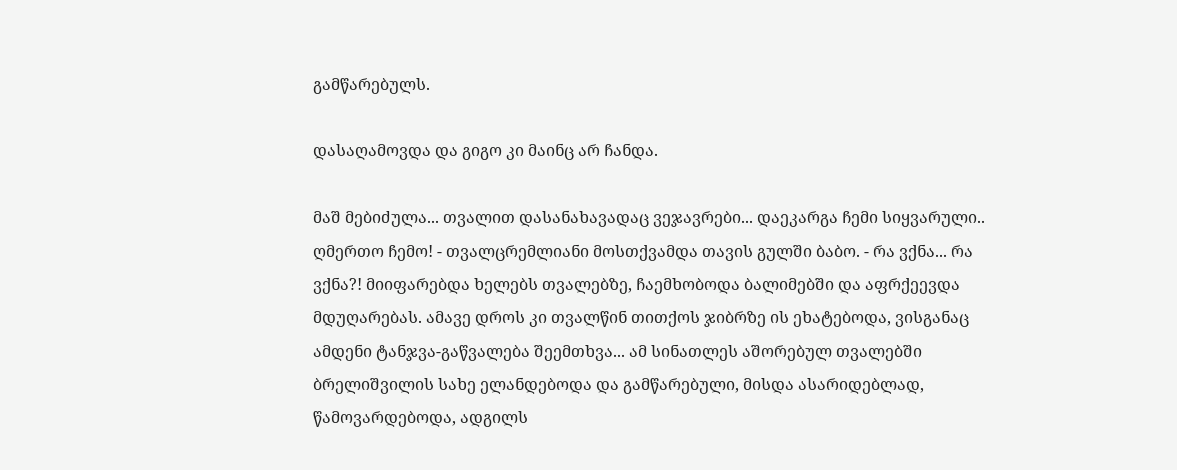გამწარებულს.

დასაღამოვდა და გიგო კი მაინც არ ჩანდა.

მაშ მებიძულა... თვალით დასანახავადაც ვეჯავრები... დაეკარგა ჩემი სიყვარული.. ღმერთო ჩემო! - თვალცრემლიანი მოსთქვამდა თავის გულში ბაბო. - რა ვქნა... რა ვქნა?! მიიფარებდა ხელებს თვალებზე, ჩაემხობოდა ბალიმებში და აფრქეევდა მდუღარებას. ამავე დროს კი თვალწინ თითქოს ჯიბრზე ის ეხატებოდა, ვისგანაც ამდენი ტანჯვა-გაწვალება შეემთხვა... ამ სინათლეს აშორებულ თვალებში ბრელიშვილის სახე ელანდებოდა და გამწარებული, მისდა ასარიდებლად, წამოვარდებოდა, ადგილს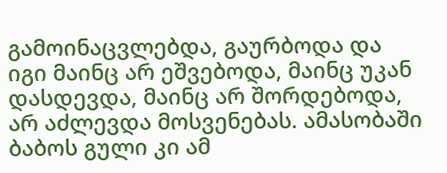გამოინაცვლებდა, გაურბოდა და იგი მაინც არ ეშვებოდა, მაინც უკან დასდევდა, მაინც არ შორდებოდა, არ აძლევდა მოსვენებას. ამასობაში ბაბოს გული კი ამ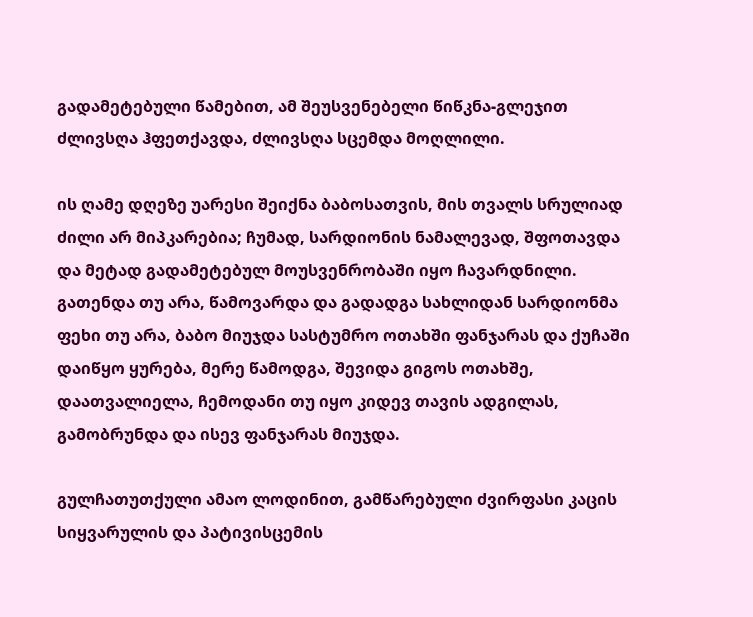გადამეტებული წამებით, ამ შეუსვენებელი წიწკნა-გლეჯით ძლივსღა ჰფეთქავდა, ძლივსღა სცემდა მოღლილი.

ის ღამე დღეზე უარესი შეიქნა ბაბოსათვის, მის თვალს სრულიად ძილი არ მიპკარებია; ჩუმად, სარდიონის ნამალევად, შფოთავდა და მეტად გადამეტებულ მოუსვენრობაში იყო ჩავარდნილი. გათენდა თუ არა, წამოვარდა და გადადგა სახლიდან სარდიონმა ფეხი თუ არა, ბაბო მიუჯდა სასტუმრო ოთახში ფანჯარას და ქუჩაში დაიწყო ყურება, მერე წამოდგა, შევიდა გიგოს ოთახშე, დაათვალიელა, ჩემოდანი თუ იყო კიდევ თავის ადგილას, გამობრუნდა და ისევ ფანჯარას მიუჯდა.

გულჩათუთქული ამაო ლოდინით, გამწარებული ძვირფასი კაცის სიყვარულის და პატივისცემის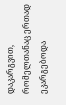დაკარგვით, რომელთანაც ერთად ეკარგებოდა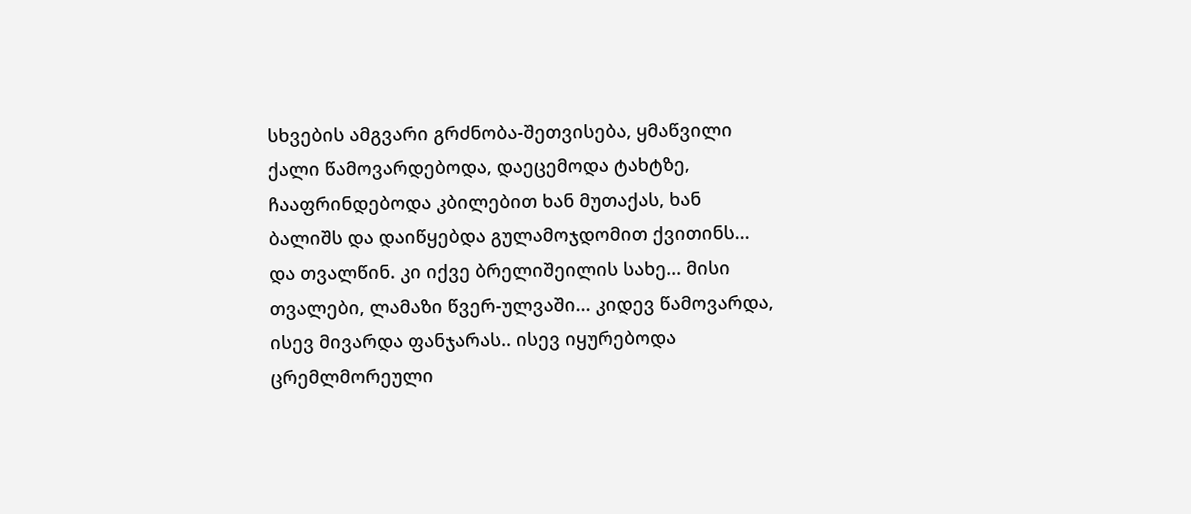სხვების ამგვარი გრძნობა-შეთვისება, ყმაწვილი ქალი წამოვარდებოდა, დაეცემოდა ტახტზე, ჩააფრინდებოდა კბილებით ხან მუთაქას, ხან ბალიშს და დაიწყებდა გულამოჯდომით ქვითინს... და თვალწინ. კი იქვე ბრელიშეილის სახე... მისი თვალები, ლამაზი წვერ-ულვაში... კიდევ წამოვარდა, ისევ მივარდა ფანჯარას.. ისევ იყურებოდა ცრემლმორეული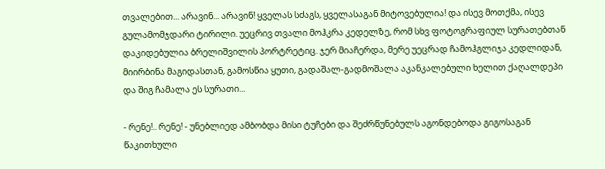თვალებით... არავინ... არავინ! ყველას სძაგს, ყველასაგან მიტოვებულია! და ისევ მოთქმა, ისევ გულამომჯდარი ტირილი. უეცრივ თვალი მოჰკრა კედელზე, რომ სხვ ფოტოგრაფიულ სურათებთან დაკიდებულია ბრელიშვილის პორტრეტიც. ჯერ მიაჩერდა, მერე უეცრად ჩამოჰგლიჯა კედლიდან, მიირბინა მაგიდასთან, გამოსწია ყუთი, გადაშალ-გადმოშალა აკანკალებული ხელით ქაღალდეპი და შიგ ჩამალა ეს სურათი...

- რენე!.. რენე! - უნებლიედ ამბობდა მისი ტუჩები და შეძრწუნებულს აგონდებოდა გიგოსაგან წაკითხული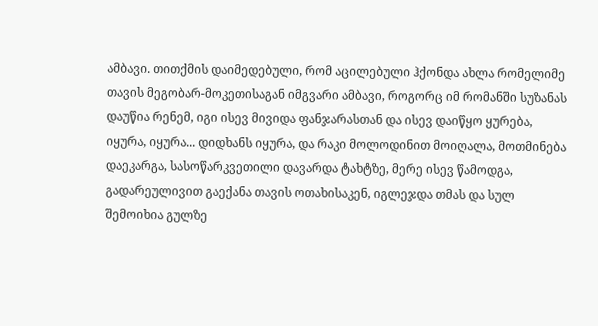ამბავი. თითქმის დაიმედებული, რომ აცილებული ჰქონდა ახლა რომელიმე თავის მეგობარ-მოკეთისაგან იმგვარი ამბავი, როგორც იმ რომანში სუზანას დაუწია რენემ, იგი ისევ მივიდა ფანჯარასთან და ისევ დაიწყო ყურება, იყურა, იყურა... დიდხანს იყურა, და რაკი მოლოდინით მოიღალა, მოთმინება დაეკარგა, სასოწარკვეთილი დავარდა ტახტზე, მერე ისევ წამოდგა, გადარეულივით გაექანა თავის ოთახისაკენ, იგლეჯდა თმას და სულ შემოიხია გულზე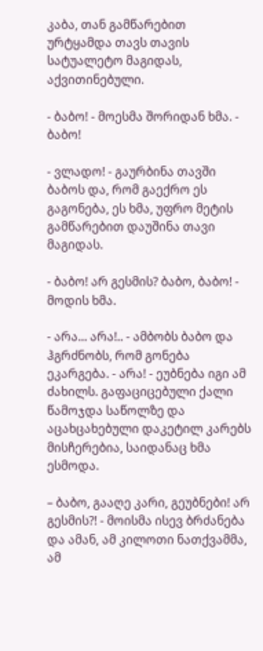კაბა, თან გამწარებით ურტყამდა თავს თავის სატუალეტო მაგიდას, აქვითინებული.

- ბაბო! - მოესმა შორიდან ხმა. - ბაბო!

- ვლადო! - გაურბინა თავში ბაბოს და, რომ გაექრო ეს გაგონება, ეს ხმა, უფრო მეტის გამწარებით დაუშინა თავი მაგიდას.

- ბაბო! არ გესმის? ბაბო, ბაბო! - მოდის ხმა.

- არა... არა!.. - ამბობს ბაბო და ჰგრძნობს, რომ გონება ეკარგება. - არა! - ეუბნება იგი ამ ძახილს. გაფაციცებული ქალი წამოჯდა საწოლზე და აცახცახებული დაკეტილ კარებს მისჩერებია, საიდანაც ხმა ესმოდა.

– ბაბო, გააღე კარი, გეუბნები! არ გესმის?! - მოისმა ისევ ბრძანება და ამან, ამ კილოთი ნათქვამმა, ამ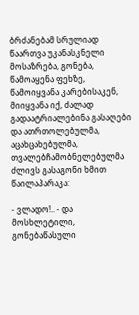ბრძანებამ სრულიად წაართვა უკანასკნელი მოსაზრება, გონება, წამოაყენა ფეხზე, წამოიყვანა კარებისაკენ, მიიყვანა იქ, ძალად გადაატრიალებინა გასაღები და ათრთოლებულმა, აცახცახებულმა, თვალებჩამობნელებულმა ძლივს გასაგონი ხმით წაილაპარაკა:

- ვლადო!.. - და მოსხლეტილი, გონებაწასული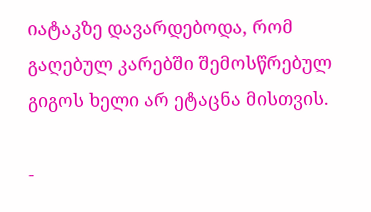იატაკზე დავარდებოდა, რომ გაღებულ კარებში შემოსწრებულ გიგოს ხელი არ ეტაცნა მისთვის.

-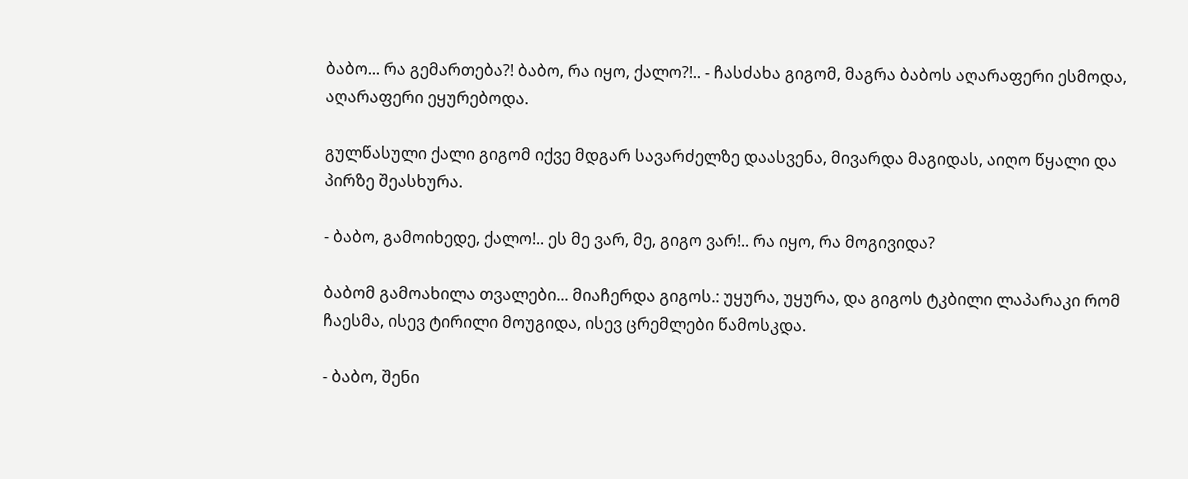ბაბო... რა გემართება?! ბაბო, რა იყო, ქალო?!.. - ჩასძახა გიგომ, მაგრა ბაბოს აღარაფერი ესმოდა, აღარაფერი ეყურებოდა.

გულწასული ქალი გიგომ იქვე მდგარ სავარძელზე დაასვენა, მივარდა მაგიდას, აიღო წყალი და პირზე შეასხურა.

- ბაბო, გამოიხედე, ქალო!.. ეს მე ვარ, მე, გიგო ვარ!.. რა იყო, რა მოგივიდა?

ბაბომ გამოახილა თვალები... მიაჩერდა გიგოს.: უყურა, უყურა, და გიგოს ტკბილი ლაპარაკი რომ ჩაესმა, ისევ ტირილი მოუგიდა, ისევ ცრემლები წამოსკდა.

- ბაბო, შენი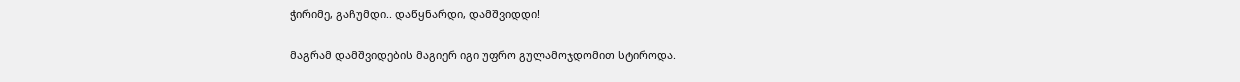ჭირიმე, გაჩუმდი.. დაწყნარდი, დამშვიდდი!

მაგრამ დამშვიდების მაგიერ იგი უფრო გულამოჯდომით სტიროდა.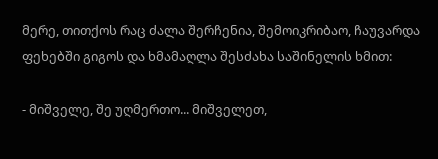მერე, თითქოს რაც ძალა შერჩენია, შემოიკრიბაო, ჩაუვარდა ფეხებში გიგოს და ხმამაღლა შესძახა საშინელის ხმით:

- მიშველე, შე უღმერთო... მიშველეთ,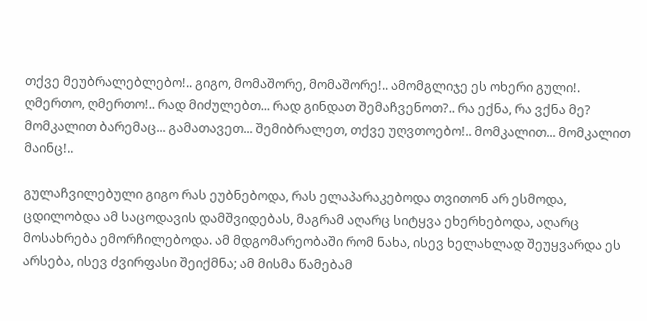თქვე მეუბრალებლებო!.. გიგო, მომაშორე, მომაშორე!.. ამომგლიჯე ეს ოხერი გული!. ღმერთო, ღმერთო!.. რად მიძულებთ... რად გინდათ შემაჩვენოთ?.. რა ექნა, რა ვქნა მე? მომკალით ბარემაც... გამათავეთ... შემიბრალეთ, თქვე უღვთოებო!.. მომკალით... მომკალით მაინც!..

გულაჩვილებული გიგო რას ეუბნებოდა, რას ელაპარაკებოდა თვითონ არ ესმოდა, ცდილობდა ამ საცოდავის დამშვიდებას, მაგრამ აღარც სიტყვა ეხერხებოდა, აღარც მოსახრება ემორჩილებოდა. ამ მდგომარეობაში რომ ნახა, ისევ ხელახლად შეუყვარდა ეს არსება, ისევ ძვირფასი შეიქმნა; ამ მისმა წამებამ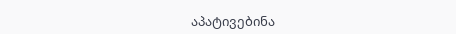აპატივებინა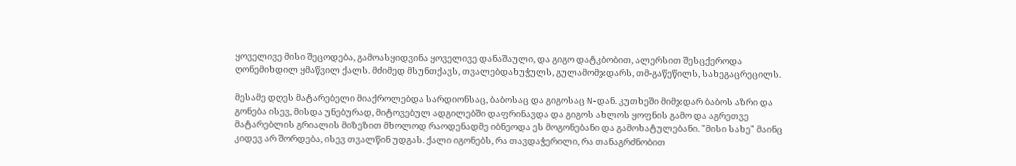ყოველივე მისი შეცოდება, გამოასყიდვინა ყოველივე დანაშაული, და გიგო დატკბობით, ალერსით შესცქეროდა ღონემიხდილ ყმაწვილ ქალს. მძიმედ მსუნთქავს, თვალებდახუჭულს, გულამომჯდარს, თმ-გაწეწილს, სახეგაცრეცილს.

მესამე დღეს მატარებელი მიაქროლებდა სარდიონსაც, ბაბოსაც და გიგოსაც N-დან. კუთხეში მიმჯდარ ბაბოს აზრი და გონება ისევ, მისდა უნებურად, მიტოვებულ ადგილებში დაფრინავდა და გიგოს ახლოს ყოფნის გამო და აგრეთვე მატარებლის გრიალის მიზეზით მხოლოდ რაოდენადმე იბნეოდა ეს მოგონებანი და გამოხატულებანი. "მისი სახე" მაინც კიდევ არ შორდება, ისევ თვალწინ უდგას. ქალი იგონებს, რა თავდაჭერილი, რა თანაგრძნობით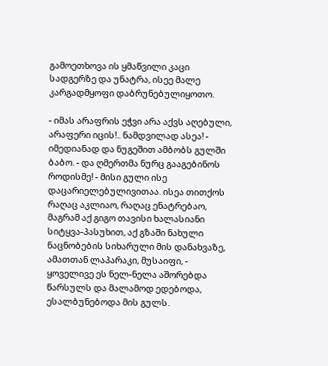გამოეთხოვა ის ყმაწვილი კაცი სადგერზე და უნატრა, ისეე მალე კარგადმყოფი დაბრუნებულიყოთო.

- იმას არაფრის ეჭვი არა აქვს აღებული, არაფერი იცის!.. ნამდვილად ასეა! - იმედიანად და ნუგეშით ამბობს გულში ბაბო. - და ღმერთმა ნურც გააგებინოს როდისმე! - მისი გული ისე დაცარიელებულივითაა. ისეა თითქოს რაღაც აკლიაო, რაღაც ენატრებაო, მაგრამ აქ გიგო თავისი ხალასიანი სიტყვა-პასუხით, აქ გზაში ნახული ნაცნობების სიხარული მის დანახვაზე, ამათთან ლაპარაკი, მუსაიფი, - ყოველივე ეს ნელ-ნელა აშორებდა წარსულს და მალამოდ ედებოდა, ესალბუნებოდა მის გულს.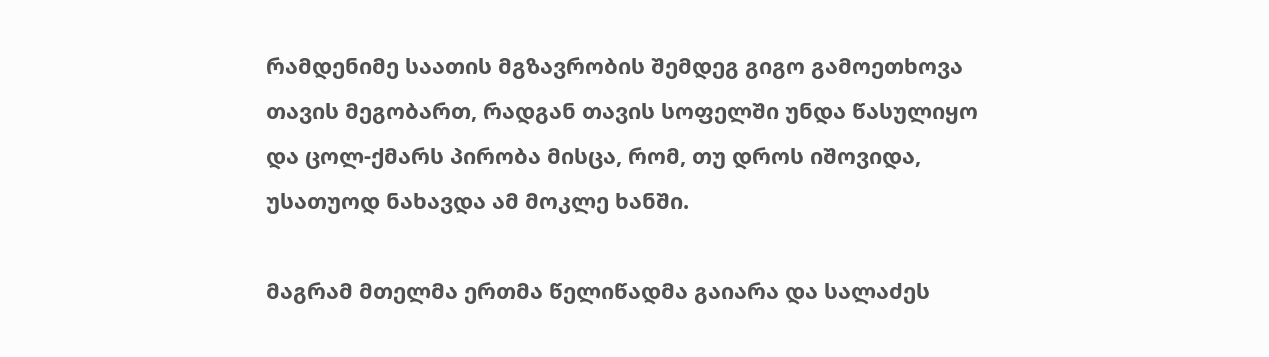რამდენიმე საათის მგზავრობის შემდეგ გიგო გამოეთხოვა თავის მეგობართ, რადგან თავის სოფელში უნდა წასულიყო და ცოლ-ქმარს პირობა მისცა, რომ, თუ დროს იშოვიდა, უსათუოდ ნახავდა ამ მოკლე ხანში.

მაგრამ მთელმა ერთმა წელიწადმა გაიარა და სალაძეს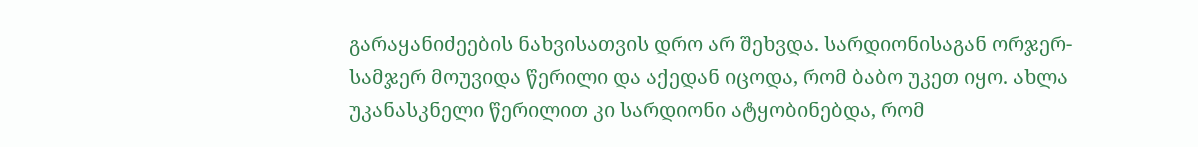გარაყანიძეების ნახვისათვის დრო არ შეხვდა. სარდიონისაგან ორჯერ-სამჯერ მოუვიდა წერილი და აქედან იცოდა, რომ ბაბო უკეთ იყო. ახლა უკანასკნელი წერილით კი სარდიონი ატყობინებდა, რომ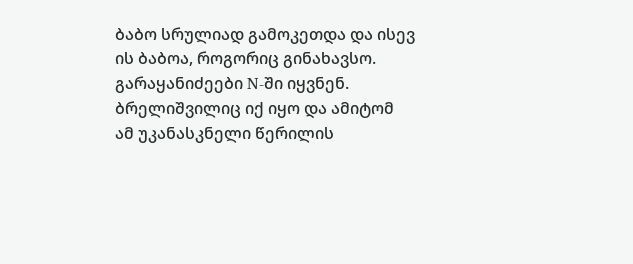ბაბო სრულიად გამოკეთდა და ისევ ის ბაბოა, როგორიც გინახავსო. გარაყანიძეები N-ში იყვნენ. ბრელიშვილიც იქ იყო და ამიტომ ამ უკანასკნელი წერილის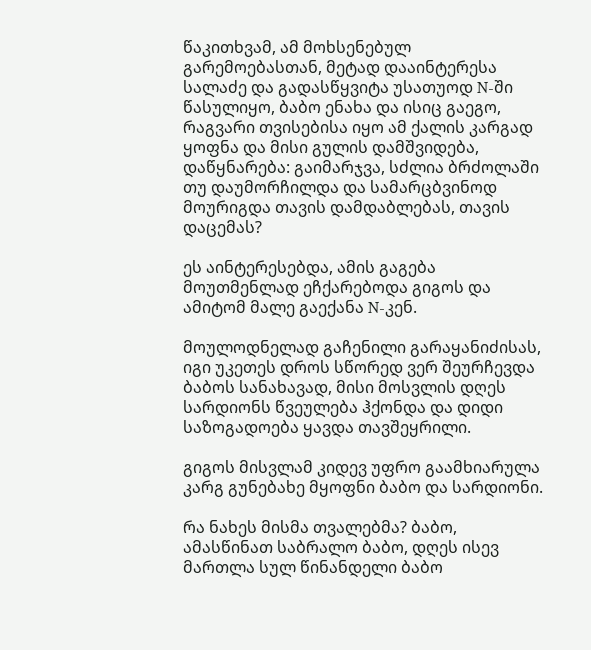წაკითხვამ, ამ მოხსენებულ გარემოებასთან, მეტად დააინტერესა სალაძე და გადასწყვიტა უსათუოდ N-ში წასულიყო, ბაბო ენახა და ისიც გაეგო, რაგვარი თვისებისა იყო ამ ქალის კარგად ყოფნა და მისი გულის დამშვიდება, დაწყნარება: გაიმარჯვა, სძლია ბრძოლაში თუ დაუმორჩილდა და სამარცბვინოდ მოურიგდა თავის დამდაბლებას, თავის დაცემას?

ეს აინტერესებდა, ამის გაგება მოუთმენლად ეჩქარებოდა გიგოს და ამიტომ მალე გაექანა N-კენ.

მოულოდნელად გაჩენილი გარაყანიძისას, იგი უკეთეს დროს სწორედ ვერ შეურჩევდა ბაბოს სანახავად, მისი მოსვლის დღეს სარდიონს წვეულება ჰქონდა და დიდი საზოგადოება ყავდა თავშეყრილი.

გიგოს მისვლამ კიდევ უფრო გაამხიარულა კარგ გუნებახე მყოფნი ბაბო და სარდიონი.

რა ნახეს მისმა თვალებმა? ბაბო, ამასწინათ საბრალო ბაბო, დღეს ისევ მართლა სულ წინანდელი ბაბო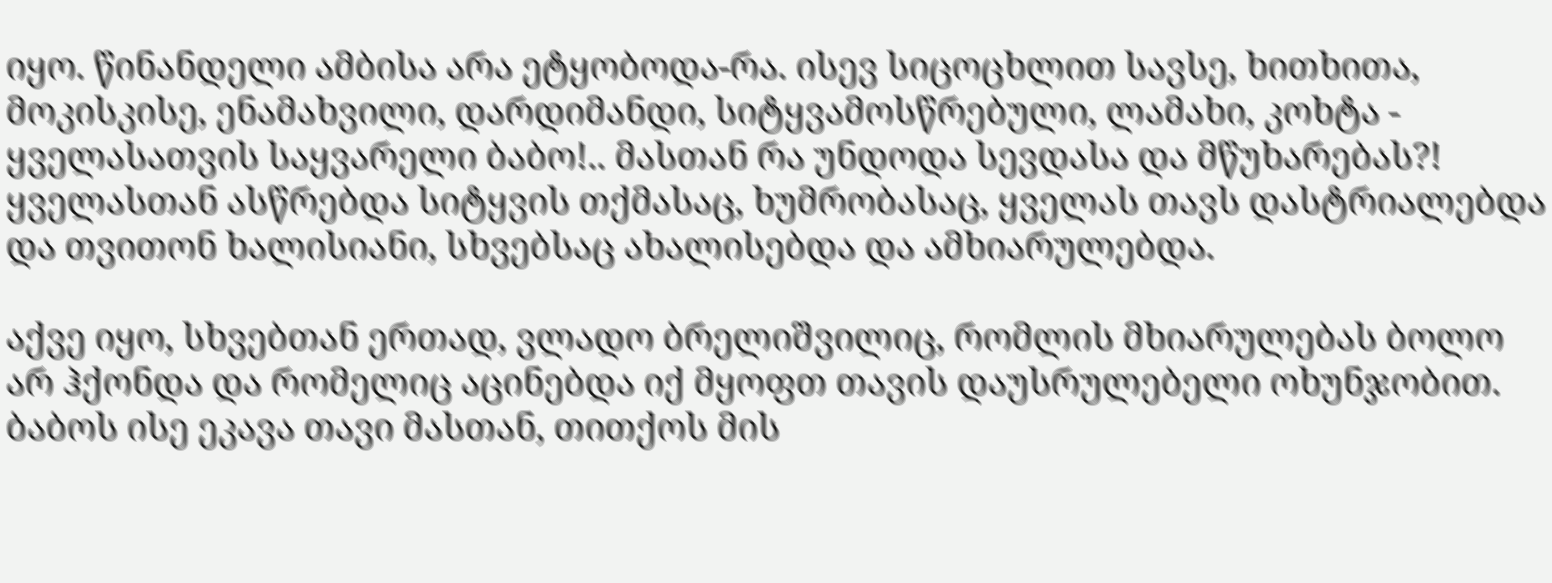იყო. წინანდელი ამბისა არა ეტყობოდა-რა. ისევ სიცოცხლით სავსე, ხითხითა, მოკისკისე, ენამახვილი, დარდიმანდი, სიტყვამოსწრებული, ლამახი, კოხტა - ყველასათვის საყვარელი ბაბო!.. მასთან რა უნდოდა სევდასა და მწუხარებას?! ყველასთან ასწრებდა სიტყვის თქმასაც, ხუმრობასაც, ყველას თავს დასტრიალებდა და თვითონ ხალისიანი, სხვებსაც ახალისებდა და ამხიარულებდა.

აქვე იყო, სხვებთან ერთად, ვლადო ბრელიშვილიც, რომლის მხიარულებას ბოლო არ ჰქონდა და რომელიც აცინებდა იქ მყოფთ თავის დაუსრულებელი ოხუნჯობით. ბაბოს ისე ეკავა თავი მასთან, თითქოს მის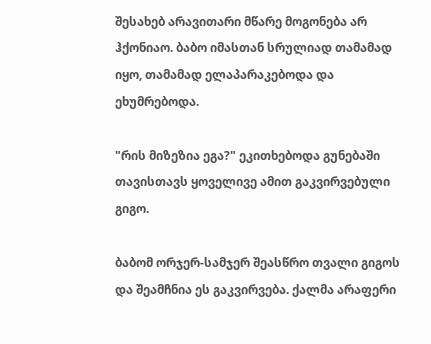შესახებ არავითარი მწარე მოგონება არ ჰქონიაო. ბაბო იმასთან სრულიად თამამად იყო, თამამად ელაპარაკებოდა და ეხუმრებოდა.

"რის მიზეზია ეგა?" ეკითხებოდა გუნებაში თავისთავს ყოველივე ამით გაკვირვებული გიგო.

ბაბომ ორჯერ-სამჯერ შეასწრო თვალი გიგოს და შეამჩნია ეს გაკვირვება. ქალმა არაფერი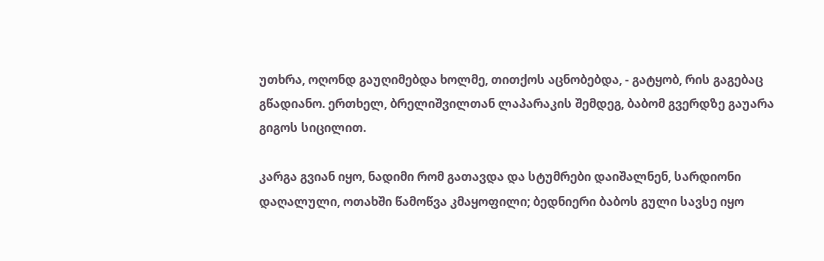უთხრა, ოღონდ გაუღიმებდა ხოლმე, თითქოს აცნობებდა, - გატყობ, რის გაგებაც გწადიანო. ერთხელ, ბრელიშვილთან ლაპარაკის შემდეგ, ბაბომ გვერდზე გაუარა გიგოს სიცილით.

კარგა გვიან იყო, ნადიმი რომ გათავდა და სტუმრები დაიშალნენ, სარდიონი დაღალული, ოთახში წამოწვა კმაყოფილი; ბედნიერი ბაბოს გული სავსე იყო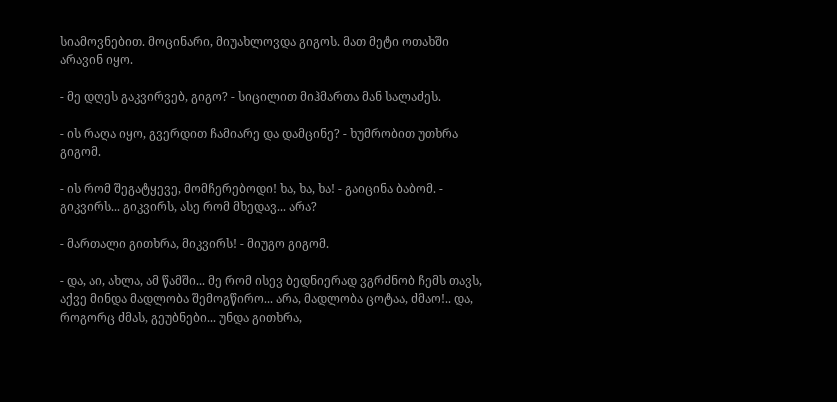სიამოვნებით. მოცინარი, მიუახლოვდა გიგოს. მათ მეტი ოთახში არავინ იყო.

- მე დღეს გაკვირვებ, გიგო? - სიცილით მიჰმართა მან სალაძეს.

- ის რაღა იყო, გვერდით ჩამიარე და დამცინე? - ხუმრობით უთხრა გიგომ.

- ის რომ შეგატყევე, მომჩერებოდი! ხა, ხა, ხა! - გაიცინა ბაბომ. - გიკვირს... გიკვირს, ასე რომ მხედავ... არა?

- მართალი გითხრა, მიკვირს! - მიუგო გიგომ.

- და, აი, ახლა, ამ წამში... მე რომ ისევ ბედნიერად ვგრძნობ ჩემს თავს, აქვე მინდა მადლობა შემოგწირო... არა, მადლობა ცოტაა, ძმაო!.. და, როგორც ძმას, გეუბნები... უნდა გითხრა,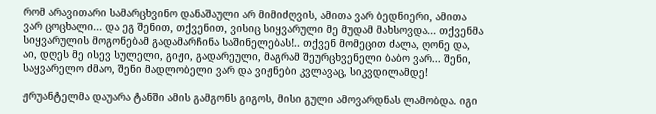რომ არავითარი სამარცხვინო დანაშაული არ მიმიძღვის, ამითა ვარ ბედნიერი, ამითა ვარ ცოცხალი... და ეგ შენით, თქვენით, ვისიც სიყვარული მე მუდამ მახსოვდა... თქვენმა სიყვარულის მოგონებამ გადამარჩინა საშინელებას!.. თქვენ მომეცით ძალა, ღონე და, აი, დღეს მე ისევ სულელი, გიჟი, გადარეული, მაგრამ შეურცხვენელი ბაბო ვარ... შენი, საყვარელო ძმაო, შენი მადლობელი ვარ და ვიჟნები კვლავაც, სიკვდილამდე!

ჟრუანტელმა დაუარა ტანში ამის გამგონს გიგოს, მისი გული ამოვარდნას ლამობდა. იგი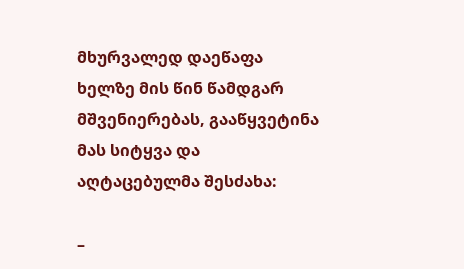მხურვალედ დაეწაფა ხელზე მის წინ წამდგარ მშვენიერებას, გააწყვეტინა მას სიტყვა და აღტაცებულმა შესძახა:

–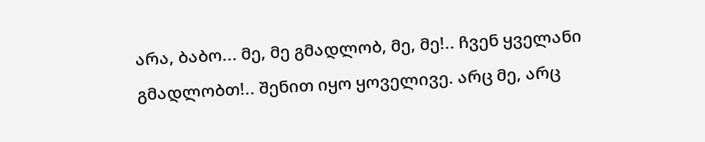არა, ბაბო... მე, მე გმადლობ, მე, მე!.. ჩვენ ყველანი გმადლობთ!.. შენით იყო ყოველივე. არც მე, არც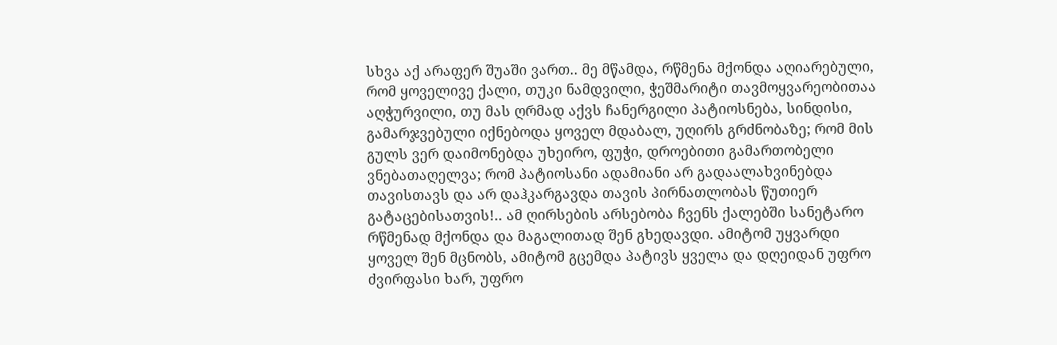სხვა აქ არაფერ შუაში ვართ.. მე მწამდა, რწმენა მქონდა აღიარებული, რომ ყოველივე ქალი, თუკი ნამდვილი, ჭეშმარიტი თავმოყვარეობითაა აღჭურვილი, თუ მას ღრმად აქვს ჩანერგილი პატიოსნება, სინდისი, გამარჯვებული იქნებოდა ყოველ მდაბალ, უღირს გრძნობაზე; რომ მის გულს ვერ დაიმონებდა უხეირო, ფუჭი, დროებითი გამართობელი ვნებათაღელვა; რომ პატიოსანი ადამიანი არ გადაალახვინებდა თავისთავს და არ დაჰკარგავდა თავის პირნათლობას წუთიერ გატაცებისათვის!.. ამ ღირსების არსებობა ჩვენს ქალებში სანეტარო რწმენად მქონდა და მაგალითად შენ გხედავდი. ამიტომ უყვარდი ყოველ შენ მცნობს, ამიტომ გცემდა პატივს ყველა და დღეიდან უფრო ძვირფასი ხარ, უფრო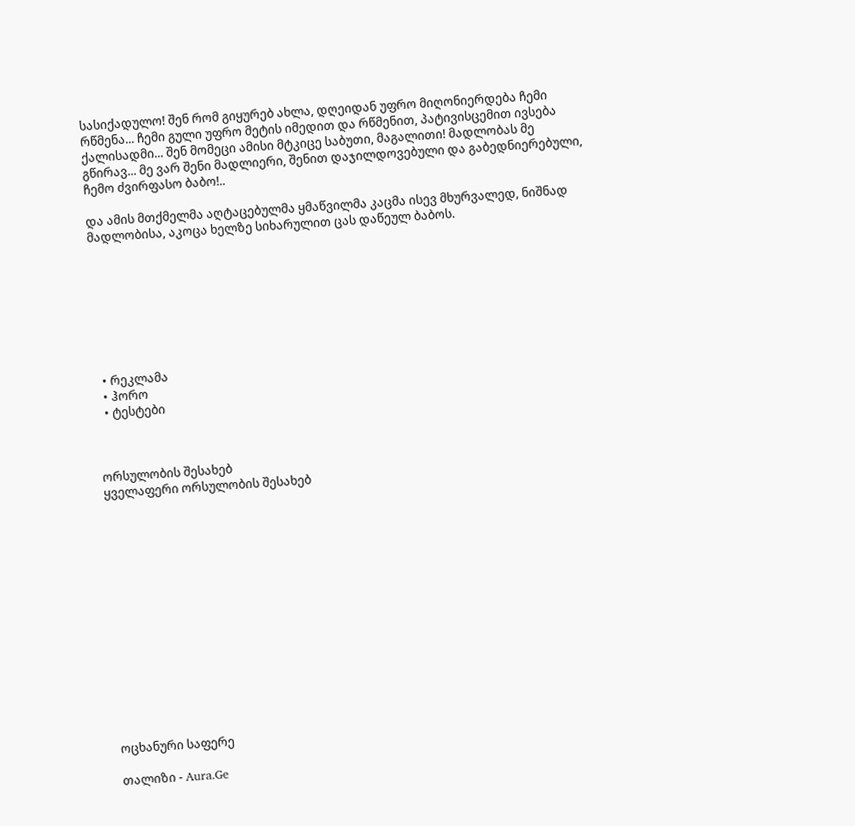სასიქადულო! შენ რომ გიყურებ ახლა, დღეიდან უფრო მიღონიერდება ჩემი რწმენა... ჩემი გული უფრო მეტის იმედით და რწმენით, პატივისცემით ივსება ქალისადმი... შენ მომეცი ამისი მტკიცე საბუთი, მაგალითი! მადლობას მე გწირავ... მე ვარ შენი მადლიერი, შენით დაჯილდოვებული და გაბედნიერებული, ჩემო ძვირფასო ბაბო!..

და ამის მთქმელმა აღტაცებულმა ყმაწვილმა კაცმა ისევ მხურვალედ, ნიშნად მადლობისა, აკოცა ხელზე სიხარულით ცას დაწეულ ბაბოს.








  • რეკლამა
  • ჰორო
  • ტესტები



ორსულობის შესახებ
ყველაფერი ორსულობის შესახებ















ოცხანური საფერე

თალიზი - Aura.Ge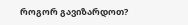როგორ გავიზარდოთ?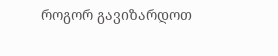როგორ გავიზარდოთ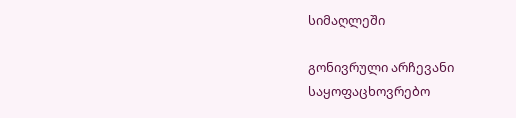სიმაღლეში

გონივრული არჩევანი
საყოფაცხოვრებო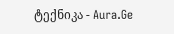ტექნიკა - Aura.Ge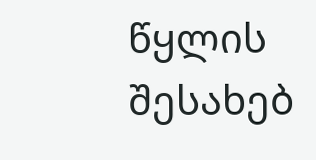წყლის შესახებ